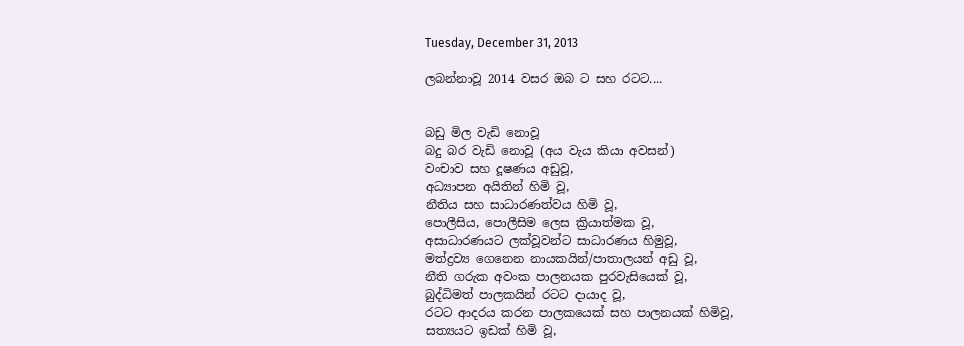Tuesday, December 31, 2013

ලබන්නාවූ 2014 වසර ඔබ ට සහ රටට....


බඩු මිල වැඩි නොවූ
බදු බර වැඩි නොවූ (අය වැය කියා අවසන්)
වංචාව සහ දූෂණය අඩුවූ,
අධ්‍යාපන අයිතින් හිමි වූ,
නීතිය සහ සාධාරණත්වය හිමි වූ,
පොලීසිය, පොලීසිම ලෙස ක්‍රියාත්මක වූ,
අසාධාරණයට ලක්වූවන්ට සාධාරණය හිමුවූ,
මත්ද්‍රව්‍ය ගෙනෙන නායකයින්/පාතාලයන් අඩු වූ,
නීති ගරුක අවංක පාලනයක පුරවැසියෙක් වූ,
බුද්ධිමත් පාලකයින් රටට දායාද වූ,
රටට ආදරය කරන පාලකයෙක් සහ පාලනයක් හිමිවූ,
සත්‍යයට ඉඩක් හිමි වූ,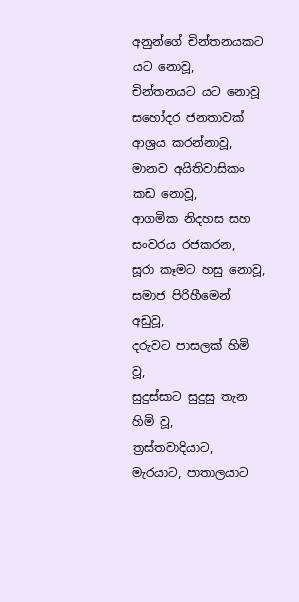අනුන්ගේ චින්තනයකට යට නොවූ,
චින්තනයට යට නොවූ සහෝදර ජනතාවක් ආශ්‍රය කරන්නාවූ,
මානව අයිතිවාසිකං කඩ නොවූ,
ආගමික නිදහස සහ සංවරය රජකරන,
සූරා කෑමට හසු නොවූ,
සමාජ පිරිහීමෙන් අඩුවූ,
දරුවට පාසලක් හිමි වූ,
සුදුස්සාට සුදුසු තැන හිමි වූ,
ත්‍රස්තවාදියාට, මැරයාට, පාතාලයාට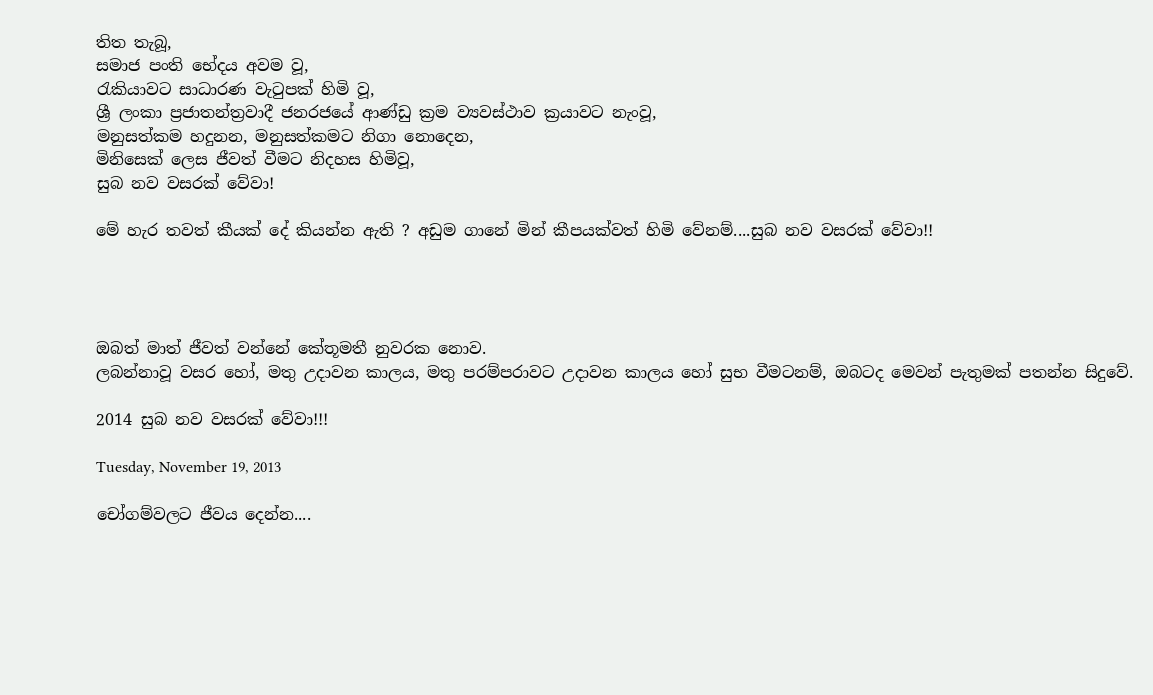තිත තැබූ,
සමාජ පංති භේදය අවම වූ,
රැකියාවට සාධාරණ වැටුපක් හිමි වූ,
ශ්‍රී ලංකා ප්‍රජාතන්ත්‍රවාදී ජනරජයේ ආණ්ඩු ක්‍රම ව්‍යවස්ථාව ක්‍රයාවට නැංවූ,
මනුසත්කම හදුනන, මනුසත්කමට නිගා නොදෙන,
මිනිසෙක් ලෙස ජීවත් වීමට නිදහස හිමිවූ,
සුබ නව වසරක් වේවා!

මේ හැර තවත් කීයක් දේ කියන්න ඇති ? අඩුම ගානේ මින් කීපයක්වත් හිමි වේනම්....සුබ නව වසරක් වේවා!!




ඔබත් මාත් ජීවත් වන්නේ කේතූමතී නුවරක නොව.
ලබන්නාවූ වසර හෝ, මතු උදාවන කාලය, මතු පරම්පරාවට උදාවන කාලය හෝ සුභ වීමටනම්, ඔබටද මෙවන් පැතුමක් පතන්න සිදුවේ.

2014 සුබ නව වසරක් වේවා!!!

Tuesday, November 19, 2013

චෝගම්වලට ජීවය දෙන්න....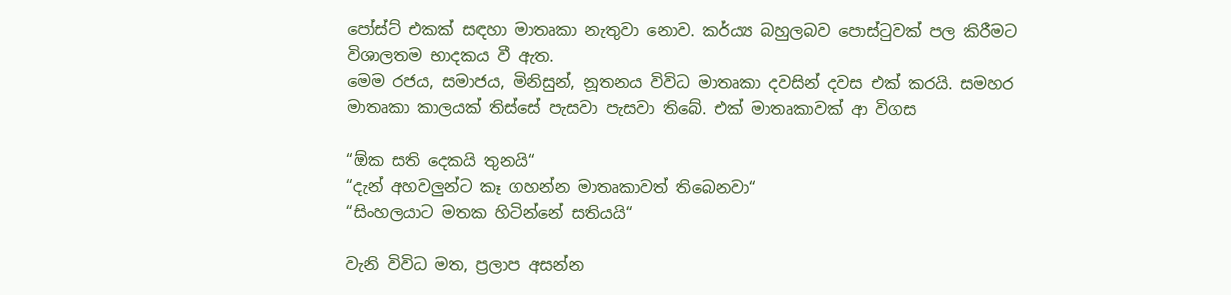පෝස්ට් එකක් සඳහා මාතෘකා නැතුවා නොව. කර්ය්‍ය බහුලබව පොස්ටුවක් පල කිරීමට විශාලතම භාදකය වී ඇත.
මෙම රජය, සමාජය, මිනිසුන්, නූතනය විවිධ මාතෘකා දවසින් දවස එක් කරයි. සමහර මාතෘකා කාලයක් තිස්සේ පැසවා පැසවා තිබේ. එක් මාතෘකාවක් ආ විගස

“ඕක සති දෙකයි තුනයි“
“දැන් අහවලුන්ට කෑ ගහන්න මාතෘකාවත් තිබෙනවා“
“සිංහලයාට මතක හිටින්නේ සතියයි“

වැනි විවිධ මත, ප්‍රලාප අසන්න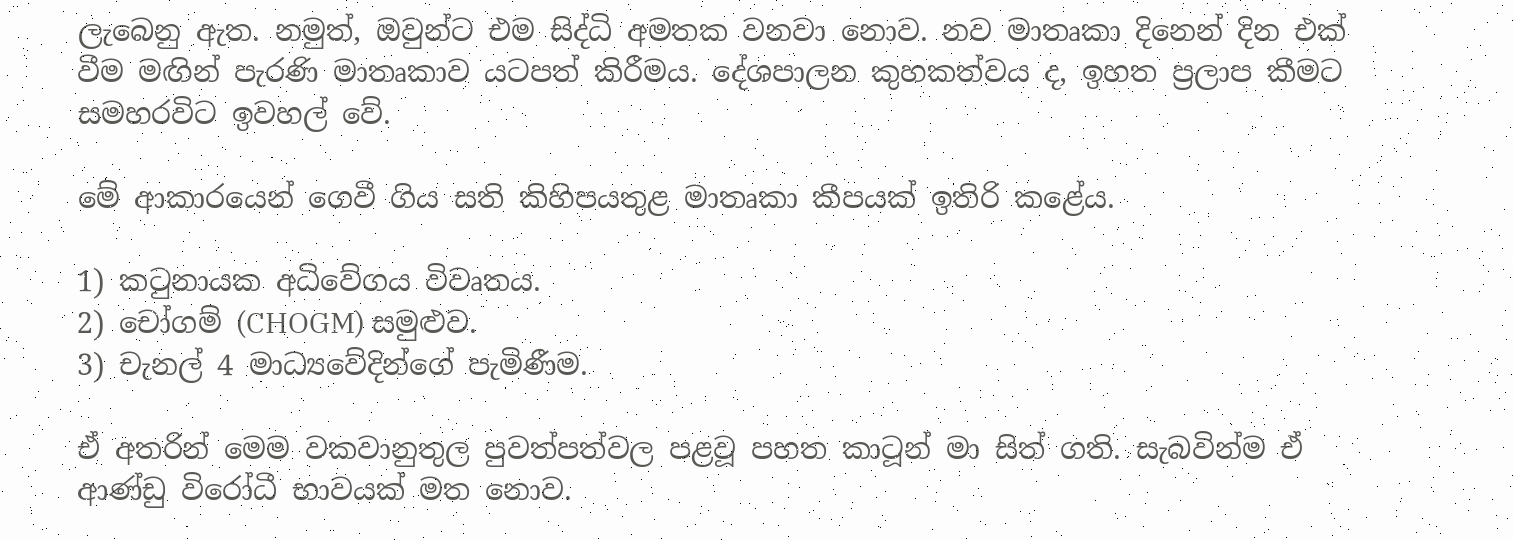ලැබෙනු ඇත. නමුත්, ඔවුන්ට එම සිද්ධි අමතක වනවා නොව. නව මාතෘකා දිනෙන් දින එක් වීම මඟින් පැරණි මාතෘකාව යටපත් කිරීමය. දේශපාලන කුහකත්වය ද, ඉහත ප්‍රලාප කීමට සමහරවිට ඉවහල් වේ.

මේ ආකාරයෙන් ගෙවී ගිය සති කිහිපයතුළ මාතෘකා කීපයක් ඉතිරි කළේය.

1) කටුනායක අධිවේගය විවෘතය.
2) චෝගම් (CHOGM) සමුළුව.
3) චැනල් 4 මාධ්‍යවේදින්ගේ පැමිණීම.

ඒ අතරින් මෙම වකවානුතුල පුවත්පත්වල පළවූ පහත කාටූන් මා සිත් ගති. සැබවින්ම ඒ ආණ්ඩු විරෝධී භාවයක් මත නොව.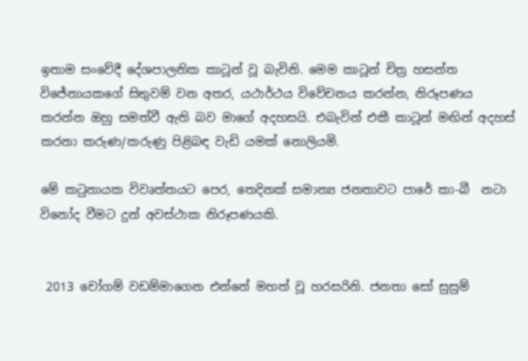ඉතාම සංවේදී දේශපාලනික කාටූන් වූ බැවිනි. මෙම කාටූන් චිත්‍ර හසන්ත විජේනායකගේ සිතුවම් වන අතර, යථාර්ථය විවේචනය කරන්න, නිරූපණය කරන්න ඔහු සමත්වී ඇති බව මාගේ අදහසයි. එබැවින් එකී කාටූන් මඟින් අදහස් කරනා කරුණ/කරුණු පිළිබඳ වැඩි යමක් නොලියමි.

මේ කටුනායක විවෘත්තයට පෙර, තෙදිනක් සමාන්‍ය ජනතාවට පාරේ කා-බී  නටා විනෝද වීමට දුන් අවස්ථාක නිරූපණයකි.


 2013 චෝගම් වඩම්මාගෙන එන්නේ මහත් වූ හරසරිනි. ජනතා සෝ සුසුම්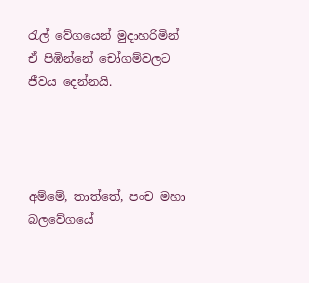රැල් වේගයෙන් මුදාහරිමින් ඒ පිඹින්නේ චෝගම්වලට ජීවය දෙන්නයි.




අම්මේ, තාත්තේ, පංච මහා බලවේගයේ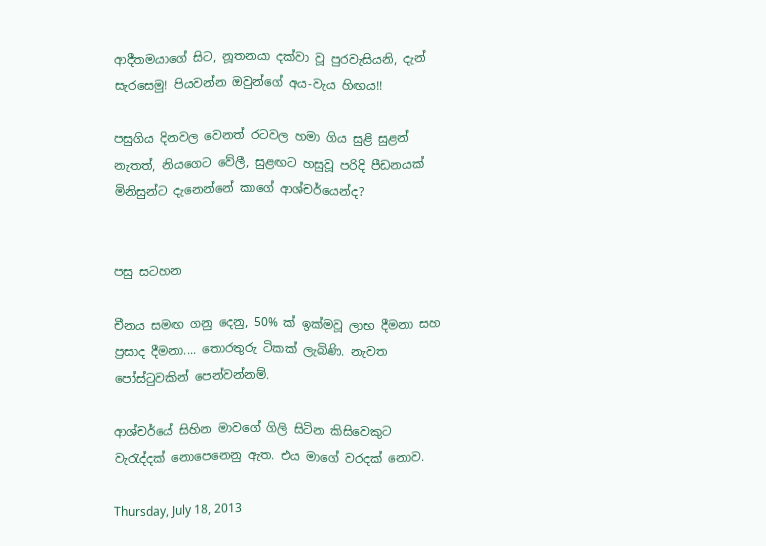ආදීතමයාගේ සිට, නූතනයා දක්වා වූ පුරවැසියනි, දැන් සැරසෙමු! පියවන්න ඔවුන්ගේ අය-වැය හිඟය!!

පසුගිය දිනවල වෙනත් රටවල හමා ගිය සුළි සුළන් නැතත්, නියගෙට වේලී, සුළඟට හසුවූ පරිදි පීඩනයක් මිනිසුන්ට දැනෙන්නේ කාගේ ආශ්චර්යෙන්ද?


පසු සටහන

චීනය සමඟ ගනු දෙනු, 50% ක් ඉක්මවූ ලාභ දීමනා සහ ප්‍රසාද දීමනා.... තොරතුරු ටිකක් ලැබිණි. නැවත පෝස්ටුවකින් පෙන්වන්නම්.

ආශ්චර්යේ සිහින මාවගේ ගිලි සිටින කිසිවෙකුට වැරැද්දක් නොපෙනෙනු ඇත. එය මාගේ වරදක් නොව.

Thursday, July 18, 2013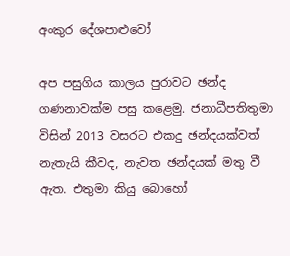අංකුර දේශපාළුවෝ

අප පසුගිය කාලය පුරාවට ඡන්ද ගණනාවක්ම පසු කළෙමු. ජනාධීපතිතුමා විසින් 2013 වසරට එකදු ඡන්දයක්වත් නැතැයි කීවද, නැවත ඡන්දයක් මතු වී ඇත. එතුමා කියු බොහෝ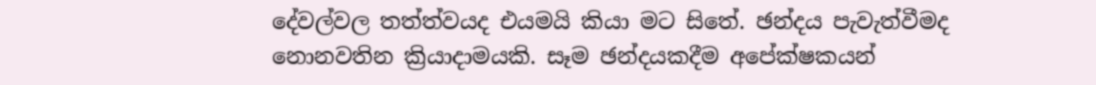දේවල්වල තත්ත්වයද එයමයි කියා මට සිතේ. ඡන්දය පැවැත්වීමද නොනවතින ක්‍රියාදාමයකි. සෑම ඡන්දයකදීම අපේක්ෂකයන්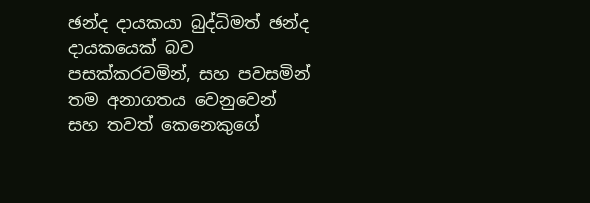ඡන්ද දායකයා බුද්ධිමත් ඡන්ද දායකයෙක් බව පසක්කරවමින්, සහ පවසමින් තම අනාගතය වෙනුවෙන් සහ තවත් කෙනෙකුගේ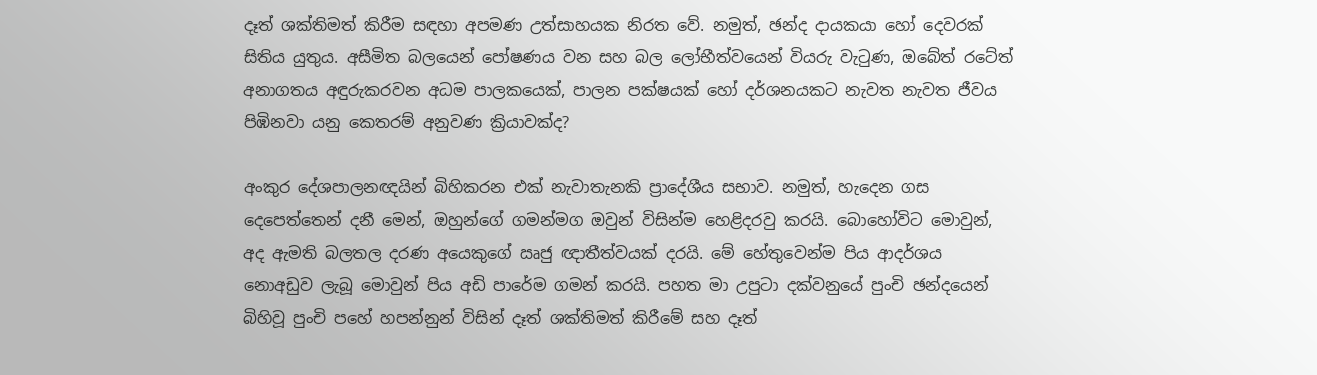දෑත් ශක්තිමත් කිරීම සඳහා අපමණ උත්සාහයක නිරත වේ. නමුත්, ඡන්ද දායකයා හෝ දෙවරක් සිතිය යුතුය. අසීමිත බලයෙන් පෝෂණය වන සහ බල ලෝභීත්වයෙන් වියරු වැටුණ, ඔබේත් රටේත් අනාගතය අඳුරුකරවන අධම පාලකයෙක්, පාලන පක්ෂයක් හෝ දර්ශනයකට නැවත නැවත ජීවය පිඹිනවා යනු කෙතරම් අනුවණ ක්‍රියාවක්ද?

අංකුර දේශපාලනඥයින් බිහිකරන එක් නැවාතැනකි ප්‍රාදේශීය සභාව. නමුත්, හැදෙන ගස දෙපෙත්තෙන් දනී මෙන්, ඔහුන්ගේ ගමන්මග ඔවුන් විසින්ම හෙළිදරවු කරයි. බොහෝවිට මොවුන්, අද ඇමති බලතල දරණ අයෙකුගේ ඍජු ඥාතීත්වයක් දරයි. මේ හේතුවෙන්ම පිය ආදර්ශය නොඅඩුව ලැබූ මොවුන් පිය අඩි පාරේම ගමන් කරයි. පහත මා උපුටා දක්වනුයේ පුංචි ඡන්දයෙන් බිහිවූ පුංචි පහේ හපන්නුන් විසින් දෑත් ශක්තිමත් කිරීමේ සහ දෑත්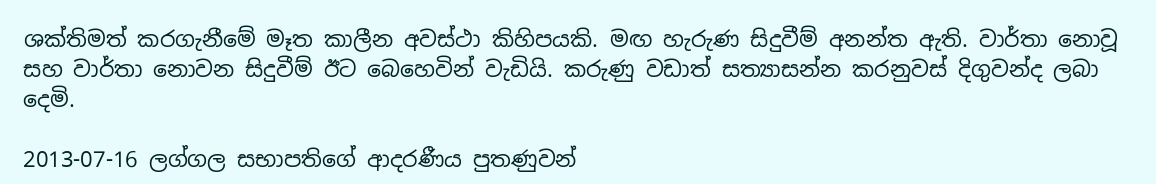ශක්තිමත් කරගැනීමේ මෑත කාලීන අවස්ථා කිහිපයකි. මඟ හැරුණ සිදුවීම් අනන්ත ඇති. වාර්තා නොවූ සහ වාර්තා නොවන සිදුවීම් ඊට බෙහෙවින් වැඩියි. කරුණු වඩාත් සත්‍යාසන්න කරනුවස් දිගුවන්ද ලබා දෙමි.

2013-07-16 ලග්ගල සභාපතිගේ ආදරණීය පුතණුවන්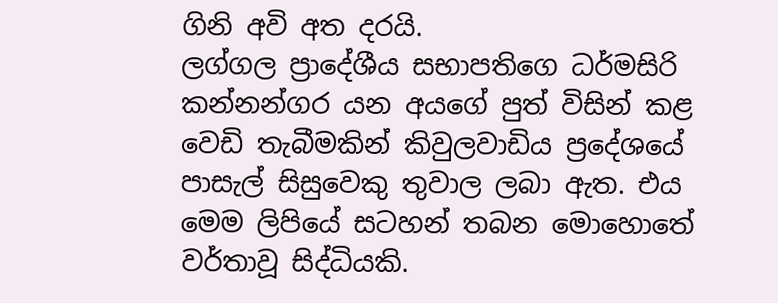ගිනි අවි අත දරයි.
ලග්ගල ප්‍රාදේශීය සභාපතිගෙ ධර්මසිරි කන්නන්ගර යන අයගේ පුත් විසින් කළ වෙඩි තැබීමකින් කිවුලවාඩිය ප්‍රදේශයේ පාසැල් සිසුවෙකු තුවාල ලබා ඇත. එය මෙම ලිපියේ සටහන් තබන මොහොතේ වර්තාවූ සිද්ධියකි.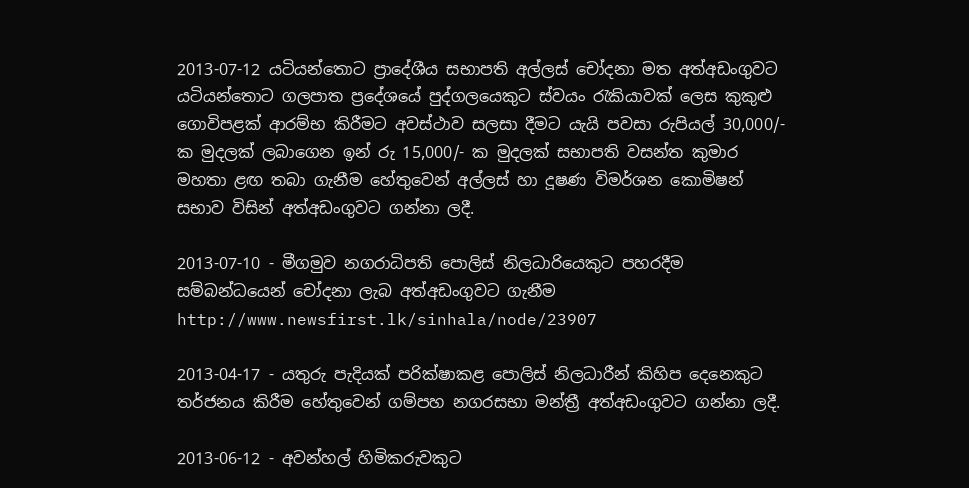2013-07-12 යටියන්තොට ප්‍රාදේශීය සභාපති අල්ලස් චෝදනා මත අත්අඩංගුවට
යටියන්තොට ගලපාත ප්‍රදේශයේ පුද්ගලයෙකුට ස්වයං රැකියාවක් ලෙස කුකුළු ගොවිපළක් ආරම්භ කිරීමට අවස්ථාව සලසා දීමට යැයි පවසා රුපියල් 30,000/- ක මුදලක් ලබාගෙන ඉන් රු 15,000/- ක මුදලක් සභාපති වසන්ත කුමාර මහතා ළඟ තබා ගැනීම හේතුවෙන් අල්ලස් හා දූෂණ විමර්ශන කොමිෂන් සභාව විසින් අත්අඩංගුවට ගන්නා ලදී.

2013-07-10 - මීගමුව නගරාධිපති පොලිස් නිලධාරියෙකුට පහරදීම සම්බන්ධයෙන් චෝදනා ලැබ අත්අඩංගුවට ගැනීම
http://www.newsfirst.lk/sinhala/node/23907

2013-04-17 - යතුරු පැදියක් පරික්ෂාකළ පොලිස් නිලධාරීන් කිහිප දෙනෙකුට තර්ජනය කිරීම හේතුවෙන් ගම්පහ නගරසභා මන්ත්‍රී අත්අඩංගුවට ගන්නා ලදී.

2013-06-12 - අවන්හල් හිමිකරුවකුට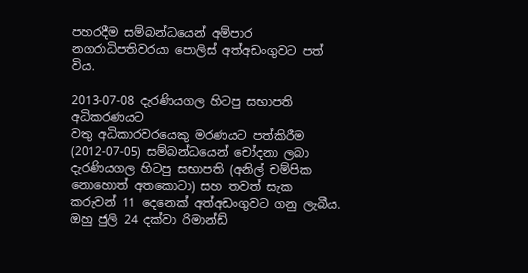පහරදීම සම්බන්ධයෙන් අම්පාර නගරාධිපතිවරයා පොලිස් අත්අඩංගුවට පත් විය.

2013-07-08 දැරණියගල හිටපු සභාපති අධිකරණයට
වතු අධිකාරවරයෙකු මරණයට පත්කිරීම (2012-07-05) සම්බන්ධයෙන් චෝදනා ලබා දැරණියගල හිටපු සභාපති (අනිල් චම්පික නොහොත් අතකොටා) සහ තවත් සැක කරුවන් 11 දෙනෙක් අත්අඩංගුවට ගනු ලැබීය. ඔහු ජුලි 24 දක්වා රිමාන්ඩ්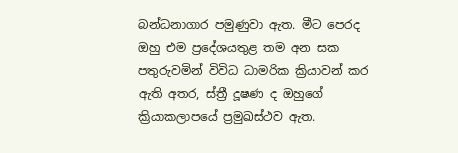බන්ධනාගාර පමුණුවා ඇත. මීට පෙරද ඔහු එම ප්‍රදේශයතුළ තම අන සක පතුරුවමින් විවිධ ධාමරික ක්‍රියාවන් කර ඇති අතර, ස්ත්‍රී දූෂණ ද ඔහුගේ ක්‍රියාකලාපයේ ප්‍රමුඛස්ථව ඇත.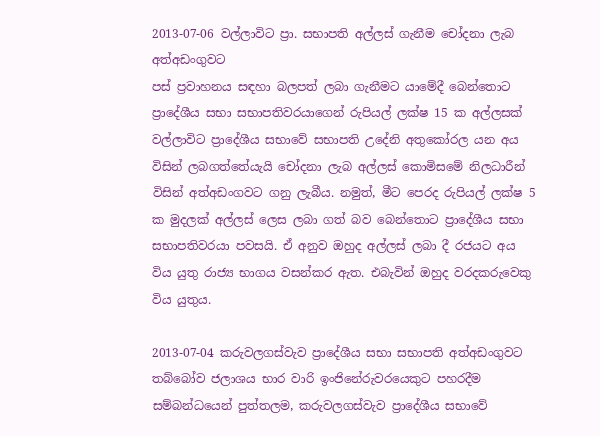2013-07-06 වල්ලාවිට ප්‍රා. සභාපති අල්ලස් ගැනීම චෝදනා ලැබ අත්අඩංගුවට
පස් ප්‍රවාහනය සඳහා බලපත් ලබා ගැනීමට යාමේදී බෙන්තොට ප්‍රාදේශීය සභා සභාපතිවරයාගෙන් රුපියල් ලක්ෂ 15 ක අල්ලසක් වල්ලාවිට ප්‍රාදේශීය සභාවේ සභාපති උදේනි අතුකෝරල යන අය විසින් ලබගත්තේයැයි චෝදනා ලැබ අල්ලස්‌ කොමිසමේ නිලධාරීන් විසින් අත්අඩංගවට ගනු ලැබීය. නමුත්, මීට පෙරද රුපියල් ලක්ෂ 5 ක මුදලක් අල්ලස් ලෙස ලබා ගත් බව බෙන්තොට ප්‍රාදේශීය සභා සභාපතිවරයා පවසයි. ඒ අනුව ඔහුද අල්ලස් ලබා දී රජයට අය විය යුතු රාජ්‍ය භාගය වසන්කර ඇත. එබැවින් ඔහුද වරදකරුවෙකු විය යුතුය.

2013-07-04 කරුවලගස්වැව ප්‍රාදේශීය සභා සභාපති අත්අඩංගුවට
තබ්බෝව ජලාශය භාර වාරි ඉංජිනේරුවරයෙකුට පහරදීම සම්බන්ධයෙන් පුත්තලම, කරුවලගස්වැව ප්‍රාදේශීය සභාවේ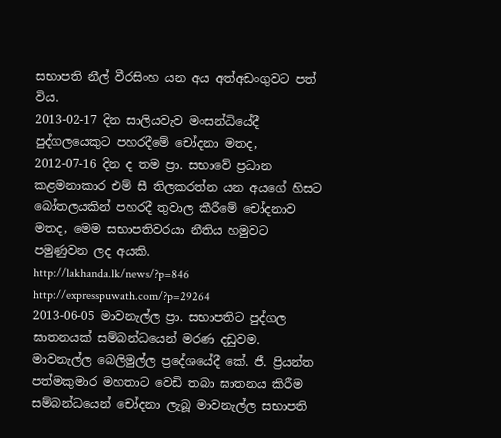සභාපති නීල් වීරසිංහ යන අය අත්අඩංගුවට පත් විය.
2013-02-17 දින සාලියවැව මංසන්ධියේදී පුද්ගලයෙකුට පහරදීමේ චෝදනා මතද, 2012-07-16 දින ද තම ප්‍රා. සභාවේ ප්‍රධාන කළමනාකාර එම් සී තිලකරත්න යන අයගේ හිසට බෝතලයකින් පහරදී තුවාල කීරීමේ චෝදනාව මතද, මෙම සභාපතිවරයා නීතිය හමුවට පමුණුවන ලද අයකි.
http://lakhanda.lk/news/?p=846
http://expresspuwath.com/?p=29264
2013-06-05 මාවනැල්ල ප්‍රා. සභාපතිට පුද්ගල ඝාතනයක් සම්බන්ධයෙන් මරණ දඩුවම.
මාවනැල්ල බෙලිමුල්ල ප්‍රදේශයේදී කේ. ජී. ප්‍රියන්ත පත්මකුමාර මහතාට වෙඩි තබා ඝාතනය කිරීම සම්බන්ධයෙන් චෝදනා ලැබූ මාවනැල්ල සභාපති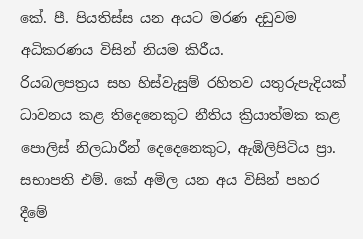කේ. පී. පියතිස්ස යන අයට මරණ දඩුවම අධිකරණය විසින් නියම කිරීය.
රියබලපත්‍රය සහ හිස්වැසුම් රහිතව යතුරුපැදියක් ධාවනය කළ තිදෙනෙකුට නීතිය ක්‍රියාත්මක කළ පොලිස් නිලධාරීන් දෙදෙනෙකුට, ඇඹිලිපිටිය ප්‍රා. සභාපති එම්. කේ අමිල යන අය විසින් පහර දීමේ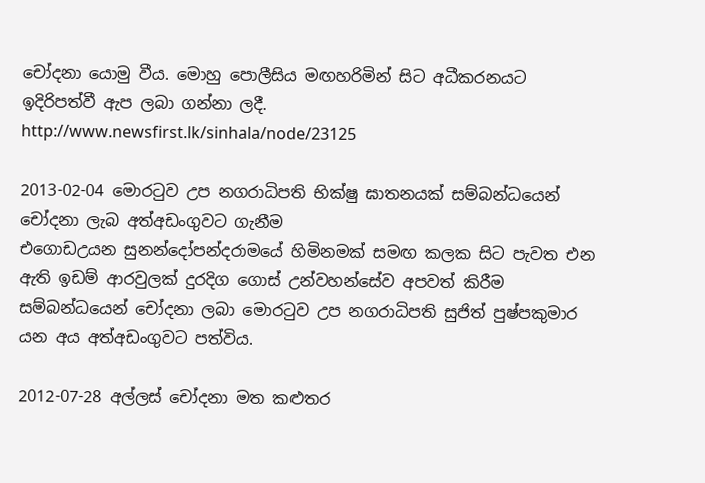චෝදනා යොමු වීය. මොහු පොලීසිය මඟහරිමින් සිට අධීකරනයට ඉදිරිපත්වී ඇප ලබා ගන්නා ලදී.
http://www.newsfirst.lk/sinhala/node/23125

2013-02-04 මොරටුව උප නගරාධිපති භික්ෂු ඝාතනයක් සම්බන්ධයෙන් චෝදනා ලැබ අත්අඩංගුවට ගැනීම
එගොඩඋයන සුනන්දෝපන්දරාමයේ හිමිනමක් සමඟ කලක සිට පැවත එන ඇති ඉඩම් ආරවුලක් දුරදිග ගොස් උන්වහන්සේව අපවත් කිරීම සම්බන්ධයෙන් චෝදනා ලබා මොරටුව උප නගරාධිපති සුජිත් පුෂ්පකුමාර යන අය අත්අඩංගුවට පත්විය.

2012-07-28 අල්ලස් චෝදනා මත කළුතර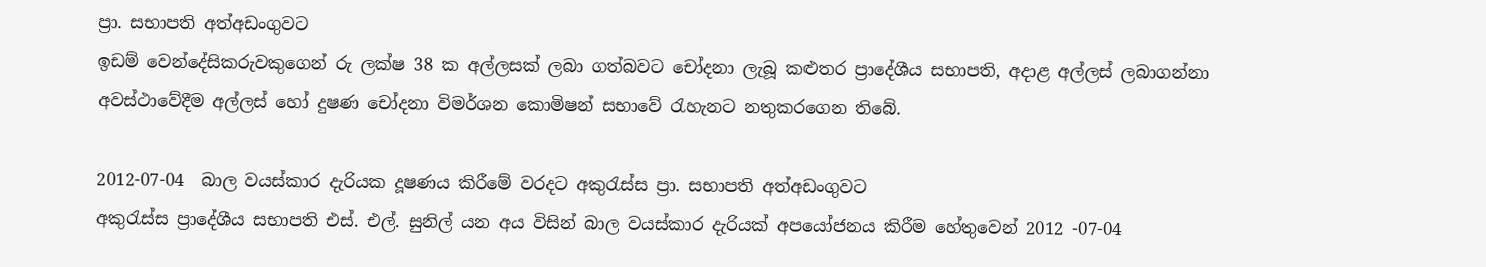ප්‍රා. සභාපති අත්අඩංගුවට
ඉඩම් වෙන්දේසිකරුවකුගෙන් රු ලක්ෂ 38 ක අල්ලසක් ලබා ගත්බවට චෝදනා ලැබූ කළුතර ප්‍රාදේශීය සභාපති, අදාළ අල්ලස් ලබාගන්නා අවස්ථාවේදීම අල්ලස් හෝ දුෂණ චෝදනා විමර්ශන කොමිෂන් සභාවේ රැහැනට නතුකරගෙන තිබේ.

2012-07-04  බාල වයස්කාර දැරියක දූෂණය කිරීමේ වරදට අකුරැස්ස ප්‍රා. සභාපති අත්අඩංගුවට
අකුරැස්ස ප්‍රාදේශීය සභාපති එස්. එල්. සුනිල් යන අය විසින් බාල වයස්කාර දැරියක් අපයෝජනය කිරීම හේතුවෙන් 2012 -07-04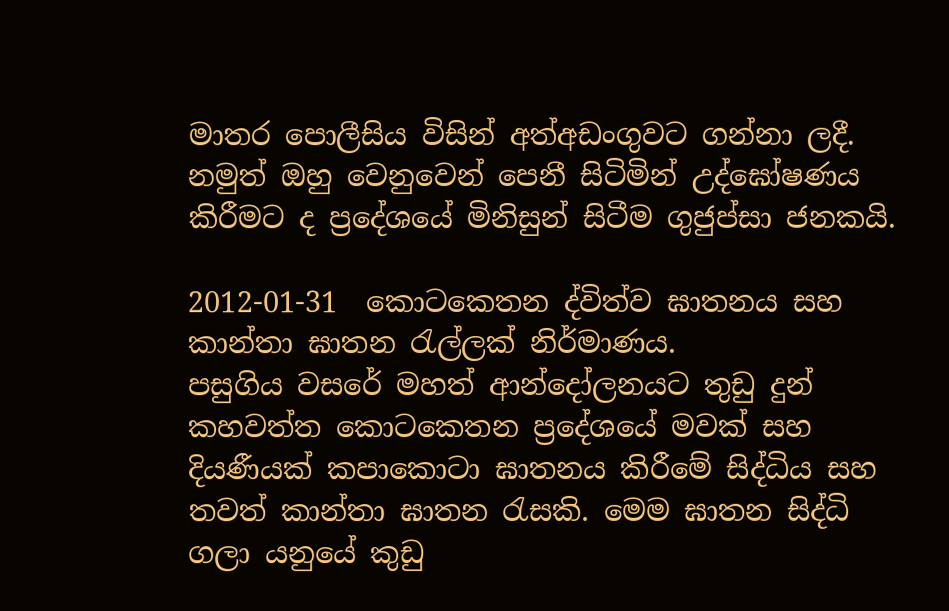මාතර පොලීසිය විසින් අත්අඩංගුවට ගන්නා ලදී. නමුත් ඔහු වෙනුවෙන් පෙනී සිටිමින් උද්ඝෝෂණය කිරීමට ද ප්‍රදේශයේ මිනිසුන් සිටීම ගුජුප්සා ජනකයි.

2012-01-31  කොටකෙතන ද්විත්ව ඝාතනය සහ කාන්තා ඝාතන රැල්ලක් නිර්මාණය.
පසුගිය වසරේ මහත් ආන්දෝලනයට තුඩු දුන් කහවත්ත කොටකෙතන ප්‍රදේශයේ මවක් සහ දියණීයක් කපාකොටා ඝාතනය කිරීමේ සිද්ධිය සහ තවත් කාන්තා ඝාතන රැසකි. මෙම ඝාතන සිද්ධි ගලා යනුයේ කුඩු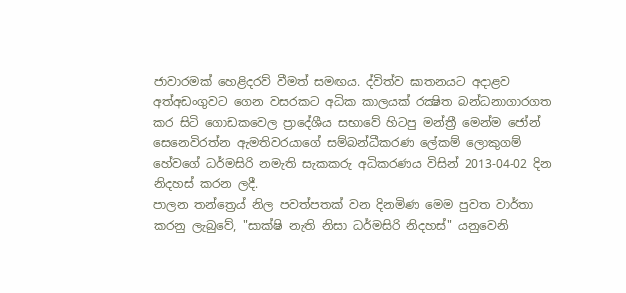ජාවාරමක් හෙළිදරව් වීමත් සමඟය. ද්විත්ව ඝාතනයට අදාළව අත්අඩංගුවට ගෙන වසරකට අධික කාලයක්‌ රක්‍ෂිත බන්ධනාගාරගත කර සිටි ගොඩකවෙල ප්‍රාදේශීය සභාවේ හිටපු මන්ත්‍රී මෙන්ම ‍ජෝන් සෙනෙවිරත්න ඇමතිවරයාගේ සම්බන්ධීකරණ ලේකම් ලොකුගම් හේවගේ ධර්මසිරි නමැති සැකකරු අධිකරණය විසින් 2013-04-02 දින නිදහස්‌ කරන ලදී.
පාලන තන්ත්‍රෙය් නිල පවත්පතක් වන දිනමිණ මෙම පුවත වාර්තා කරනු ලැබුවේ, "සාක්ෂි නැති නිසා ධර්මසිරි නිදහස්" යනුවෙනි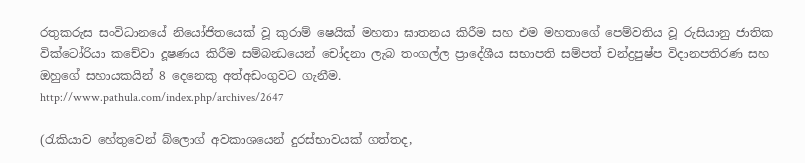රතුකරුස සංවිධානයේ නියෝජිතයෙක් වූ කුරාම් ෂෙයික් මහතා ඝාතනය කිරීම සහ එම මහතාගේ පෙම්වතිය වූ රුසියානු ජාතික වික්ටෝරියා කචේවා දූෂණය කිරීම සම්බන්‍ධයෙන් චෝදනා ලැබ තංගල්ල ප්‍රාදේශීය සභාපති සම්පත් චන්ද්‍රපුෂ්ප විදානපතිරණ සහ ඔහුගේ සහායකයින් 8 දෙනෙකු අත්අඩංගුවට ගැනීම.
http://www.pathula.com/index.php/archives/2647

(රැකියාව හේතුවෙන් බ්ලොග් අවකාශයෙන් දුරස්භාවයක් ගත්තද,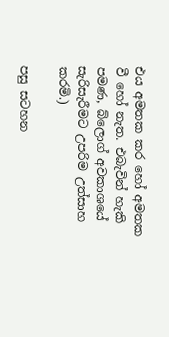එය අමතක කර හෝ අමතක වී හෝ නැත. එබැවින් හැකි පමණ, බ්ලොග් අවකාශයේ සැරිසැරීමට උපරිම උත්සාහ කරමි.)

පසු සටහන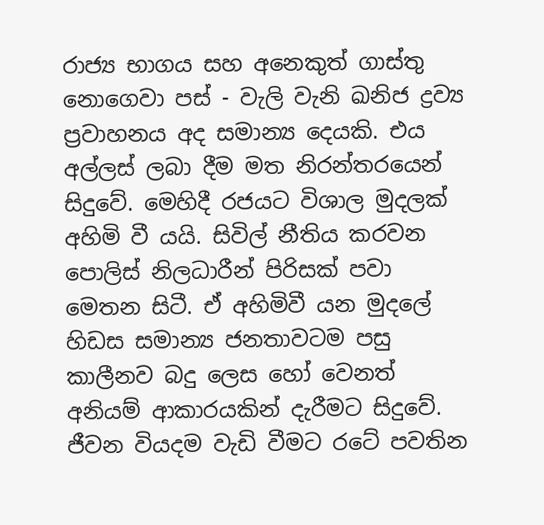රාජ්‍ය භාගය සහ අනෙකුත් ගාස්තු නොගෙවා පස් - වැලි වැනි ඛනිජ ද්‍රව්‍ය ප්‍රවාහනය අද සමාන්‍ය දෙයකි. එය අල්ලස් ලබා දීම මත නිරන්තරයෙන් සිදුවේ. මෙහිදී රජයට විශාල මුදලක් අහිමි වී යයි. සිවිල් නීතිය කරවන පොලිස් නිලධාරීන් පිරිසක් පවා මෙතන සිටී. ඒ අහිමිවී යන මුදලේ හිඩස සමාන්‍ය ජනතාවටම පසු කාලීනව බදු ලෙස හෝ වෙනත් අනියම් ආකාරයකින් දැරීමට සිදුවේ. ජීවන වියදම වැඩි වීමට රටේ පවතින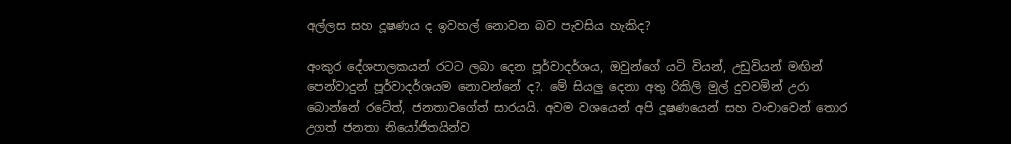අල්ලස සහ දූෂණය ද ඉවහල් නොවන බව පැවසිය හැකිද?

අංකුර දේශපාලකයන් රටට ලබා දෙන පූර්වාදර්ශය, ඔවුන්ගේ යටි වියන්, උඩුවියන් මඟින් පෙන්වාදුන් පූර්වාදර්ශයම නොවන්නේ ද?. මේ සියලු දෙනා අතු රිකිලි මුල් දුවවමින් උරා බොන්නේ රටේත්, ජනතාවගේත් සාරයයි. අවම වශයෙන් අපි දූෂණයෙන් සහ වංචාවෙන් තොර උගත් ජනතා නියෝජිතයින්ව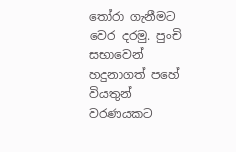තෝරා ගැනීමට වෙර දරමු. පුංචි සභාවෙන් හදුනාගත් පහේ වියතුන් වරණයකට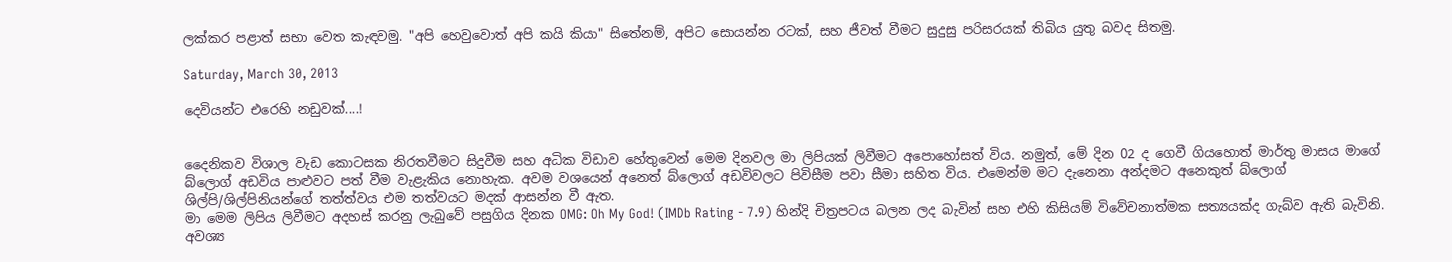ලක්කර පළාත් සභා වෙත කැඳවමු. "අපි හෙවුවොත් අපි කයි කියා" සිතේනම්, අපිට සොයන්න රටක්, සහ ජීවත් වීමට සුදුසු පරිසරයක් තිබිය යුතු බවද සිතමු.

Saturday, March 30, 2013

දෙවියන්ට එරෙහි නඩුවක්....!


දෛනිකව විශාල වැඩ කොටසක නිරතවීමට සිදුවීම සහ අධික විඩාව හේතුවෙන් මෙම දිනවල මා ලිපියක් ලිවීමට අපොහෝසත් විය. නමුත්, මේ දින 02 ද ගෙවී ගියහොත් මාර්තු මාසය මාගේ බ්ලොග් අඩවිය පාළුවට පත් වීම වැළැකිය නොහැක. අවම වශයෙන් අනෙත් බ්ලොග් අඩවිවලට පිවිසීම පවා සීමා සහිත විය. එමෙන්ම මට දැනෙනා අන්දමට අනෙකුත් බ්ලොග් ශිල්පි/ශිල්පිනියන්ගේ තත්ත්වය එම තත්වයට මදක් ආසන්න වී ඇත.
මා මෙම ලිපිය ලිවීමට අදහස් කරනු ලැබුවේ පසුගිය දිනක OMG: Oh My God! (IMDb Rating - 7.9) හින්දි චිත්‍රපටය බලන ලද බැවින් සහ එහි කිසියම් විවේචනාත්මක සත්‍යයක්ද ගැබ්ව ඇති බැවිනි. අවශ්‍ය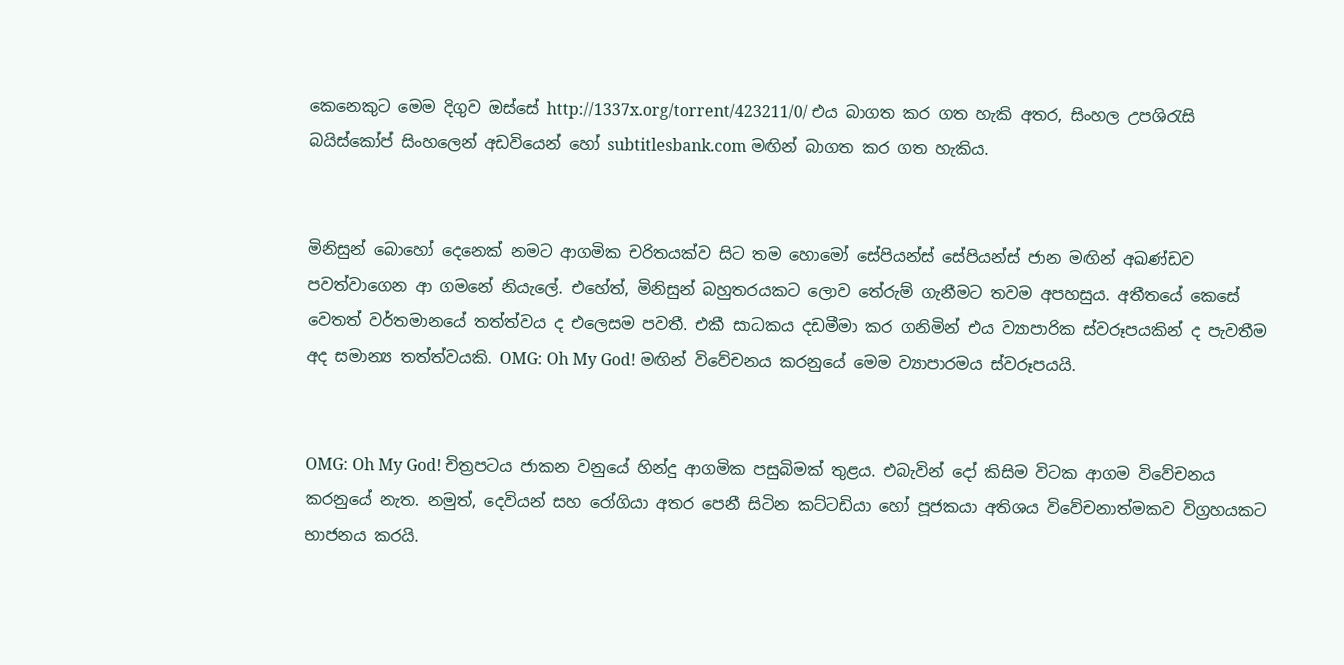කෙනෙකුට මෙම දිගුව ඔස්සේ http://1337x.org/torrent/423211/0/ එය බාගත කර ගත හැකි අතර, සිංහල උපශිරැසි බයිස්කෝප් සිංහලෙන් අඩවියෙන් හෝ subtitlesbank.com මඟින් බාගත කර ගත හැකිය.


මිනිසුන් බොහෝ දෙනෙක් නමට ආගමික චරිතයක්ව සිට තම හොමෝ සේපියන්ස් සේපියන්ස් ජාන මඟින් අඛණ්ඩව පවත්වාගෙන ආ ගමනේ නියැලේ. එහේත්, මිනිසුන් බහුතරයකට ලොව තේරුම් ගැනීමට තවම අපහසුය. අතීතයේ කෙසේ වෙතත් වර්තමානයේ තත්ත්වය ද එලෙසම පවතී. එකී සාධකය දඩමීමා කර ගනිමින් එය ව්‍යාපාරික ස්වරූපයකින් ද පැවතීම අද සමාන්‍ය තත්ත්වයකි. OMG: Oh My God! මඟින් විවේචනය කරනුයේ මෙම ව්‍යාපාරමය ස්වරූපයයි.


OMG: Oh My God! චිත්‍රපටය ජාකන වනුයේ හින්දු ආගමික පසුබිමක් තුළය. එබැවින් දෝ කිසිම විටක ආගම විවේචනය කරනුයේ නැත. නමුත්, දෙවියන් සහ රෝගියා අතර පෙනී සිටින කට්ටඩියා හෝ පූජකයා අතිශය විවේචනාත්මකව විග්‍රහයකට භාජනය කරයි.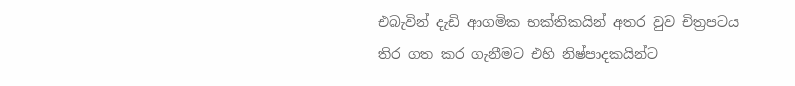එබැවින් දැඩි ආගමික භක්තිකයින් අතර වුව චිත්‍රපටය තිර ගත කර ගැනීමට එහි නිෂ්පාදකයින්ට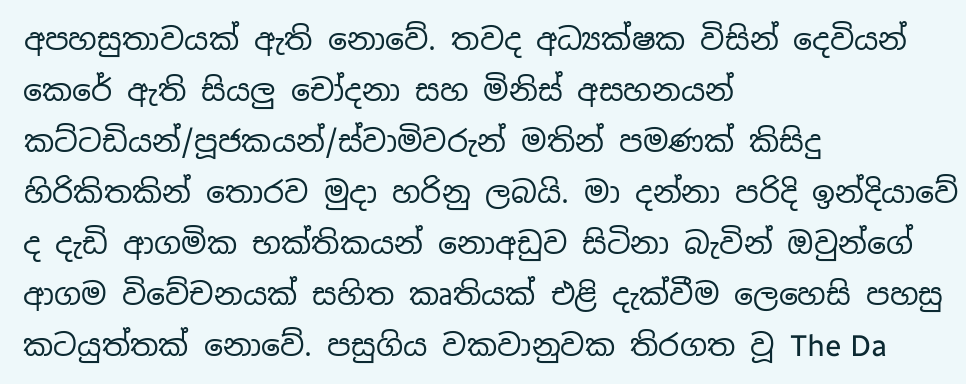අපහසුතාවයක් ඇති නොවේ. තවද අධ්‍යක්ෂක විසින් දෙවියන් කෙරේ ඇති සියලු චෝදනා සහ මිනිස් අසහනයන් කට්ටඩියන්/පූජකයන්/ස්වාමිවරුන් මතින් පමණක් කිසිදු හිරිකිතකින් තොරව මුදා හරිනු ලබයි. මා දන්නා පරිදි ඉන්දියාවේ ද දැඩි ආගමික භක්තිකයන් නොඅඩුව සිටිනා බැවින් ඔවුන්ගේ ආගම විවේචනයක් සහිත කෘතියක් එළි දැක්වීම ලෙහෙසි පහසු කටයුත්තක් නොවේ. පසුගිය වකවානුවක තිරගත වූ The Da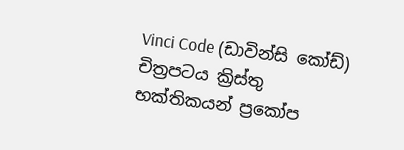Vinci Code (ඩාවින්සි කෝඩ්) චිත්‍රපටය ක්‍රිස්තු භක්තිකයන් ප්‍රකෝප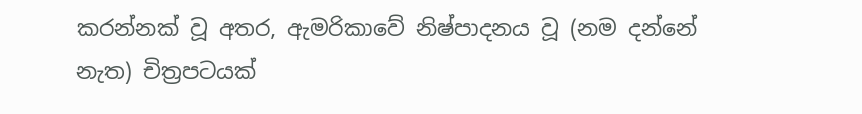කරන්නක් වූ අතර, ඇමරිකාවේ නිෂ්පාදනය වූ (නම දන්නේ නැත) චිත්‍රපටයක්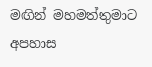මඟින් මහමත්තුමාට අපහාස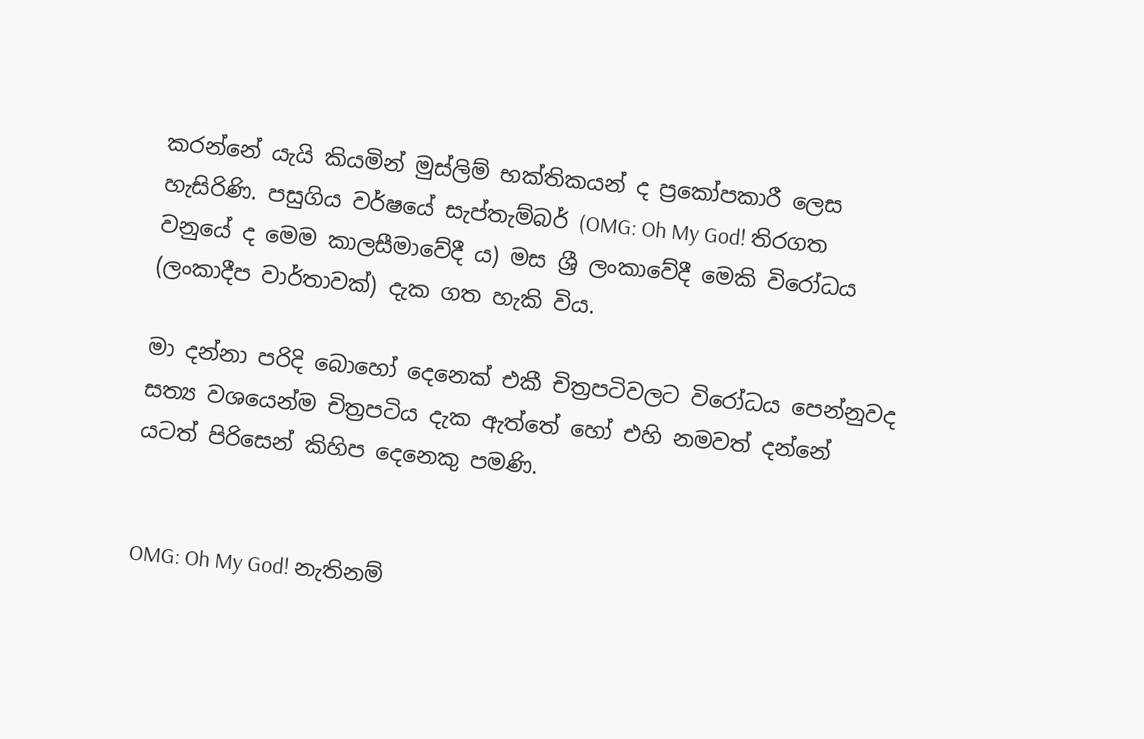කරන්නේ යැයි කියමින් මුස්ලිම් භක්තිකයන් ද ප්‍රකෝපකාරී ලෙස හැසිරිණි. පසුගිය වර්ෂයේ සැප්තැම්බර් (OMG: Oh My God! තිරගත වනුයේ ද මෙම කාලසීමාවේදී ය) මස ශ්‍රී ලංකාවේදී මෙකි විරෝධය (ලංකාදීප වාර්තාවක්) දැක ගත හැකි විය.

මා දන්නා පරිදි බොහෝ දෙනෙක් එකී චිත්‍රපටිවලට විරෝධය පෙන්නුවද සත්‍ය වශයෙන්ම චිත්‍රපටිය දැක ඇත්තේ හෝ එහි නමවත් දන්නේ යටත් පිරිසෙන් කිහිප දෙනෙකු පමණි.


OMG: Oh My God! නැතිනම්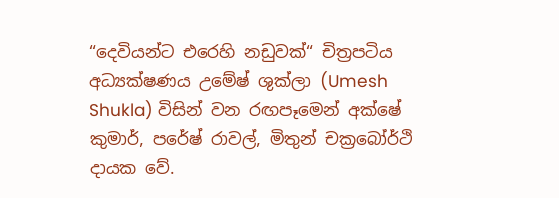“දෙවියන්ට එරෙහි නඩුවක්“ චිත්‍රපටිය අධ්‍යක්ෂණය උමේෂ් ශුක්ලා (Umesh Shukla) විසින් වන රඟපෑමෙන් අක්ෂේ කුමාර්, පරේෂ් රාවල්, මිතුන් චක්‍රබෝර්ථි දායක වේ.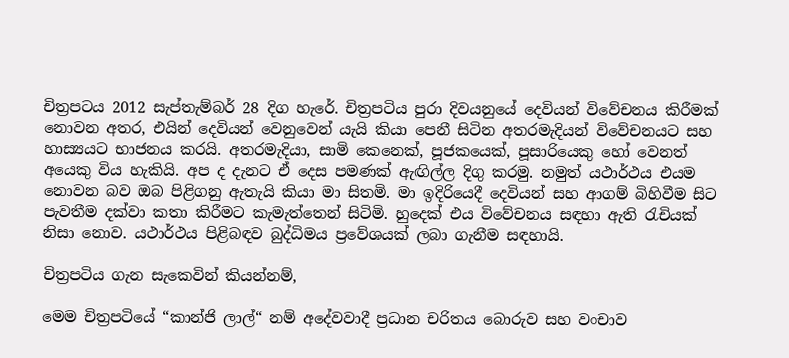චිත්‍රපටය 2012 සැප්තැම්බර් 28 දිග හැරේ. චිත්‍රපටිය පුරා දිවයනුයේ දෙවියන් විවේචනය කිරීමක් නොවන අතර, එයින් දෙවියන් වෙනුවෙන් යැයි කියා පෙනී සිටින අතරමැදියන් විවේචනයට සහ හාස්‍යයට භාජනය කරයි. අතරමැදියා, සාමි කෙනෙක්, පූජකයෙක්, පූසාරියෙකු හෝ වෙනත් අයෙකු විය හැකියි. අප ද දැනට ඒ දෙස පමණක් ඇඟිල්ල දිගු කරමු. නමුත් යථාර්ථය එයම නොවන බව ඔබ පිළිගනු ඇතැයි කියා මා සිතමි. මා ඉදිරියෙදී දෙවියන් සහ ආගම් බිහිවීම සිට පැවතීම දක්වා කතා කිරීමට කැමැත්තෙන් සිටිමි. හුදෙක් එය විවේචනය සඳහා ඇති රැචියක් නිසා නොව. යථාර්ථය පිළිබඳව බුද්ධිමය ප්‍රවේශයක් ලබා ගැනීම සඳහායි.

චිත්‍රපටිය ගැන සැකෙවින් කියන්නම්,

මෙම චිත්‍රපටියේ “කාන්ජි ලාල්“ නම් අදේවවාදී ප්‍රධාන චරිතය බොරුව සහ වංචාව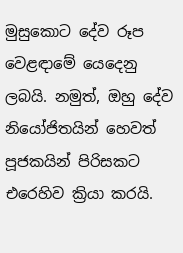මුසුකොට දේව රූප වෙළඳාමේ යෙදෙනු ලබයි. නමුත්, ඔහු දේව නියෝජිතයින් හෙවත් පූජකයින් පිරිසකට එරෙහිව ක්‍රියා කරයි.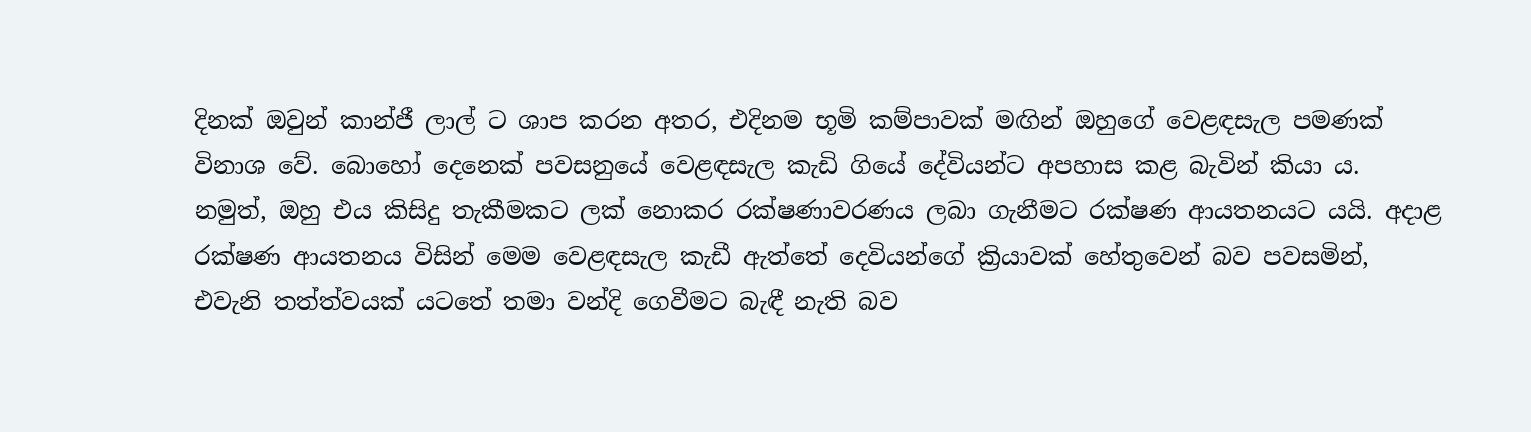දිනක් ඔවුන් කාන්ජී ලාල් ට ශාප කරන අතර, එදිනම භූමි කම්පාවක් මඟින් ඔහුගේ වෙළඳසැල පමණක් විනාශ වේ. බොහෝ දෙනෙක් පවසනුයේ වෙළඳසැල කැඩි ගියේ දේවියන්ට අපහාස කළ බැවින් කියා ය. නමුත්, ඔහු එය කිසිදු තැකීමකට ලක් නොකර රක්ෂණාවරණය ලබා ගැනීමට රක්ෂණ ආයතනයට යයි. අදාළ රක්ෂණ ආයතනය විසින් මෙම වෙළඳසැල කැඩී ඇත්තේ දෙවියන්ගේ ක්‍රියාවක් හේතුවෙන් බව පවසමින්, එවැනි තත්ත්වයක් යටතේ තමා වන්දි ගෙවීමට බැඳී නැති බව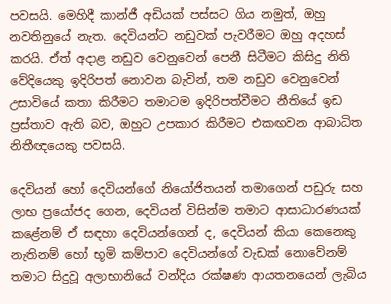පවසයි. මෙහිදී කාන්ජී අඩියක් පස්සට ගිය නමුත්, ඔහු නවතිනුයේ නැත. දෙවියන්ට නඩුවක් පැවරීමට ඔහු අදහස් කරයි. ඒත් අදාළ නඩුව වෙනුවෙන් පෙනී සිටීමට කිසිදු නිති වේදියෙකු ඉදිරිපත් නොවන බැවින්, තම නඩුව වෙනුවෙන් උසාවියේ කතා කිරීමට තමාටම ඉදිරිපත්වීමට නීතියේ ඉඩ ප්‍රස්තාව ඇති බව, ඔහුට උපකාර කිරීමට එකඟවන ආබාධිත නිතීඥයෙකු පවසයි.

දෙවියන් හෝ දෙවියන්ගේ නියෝජිතයන් තමාගෙන් පඩුරු සහ ලාභ ප්‍රයෝජද ගෙන, දෙවියන් විසින්ම තමාට ආසාධාරණයක් කළේනම් ඒ සඳහා දෙවියන්ගෙන් ද, දෙවියන් කියා කෙනෙකු නැතිනම් හෝ භූමි කම්පාව දෙවියන්ගේ වැඩක් නොවේනම් තමාට සිදුවූ අලාභානියේ වන්දිය රක්ෂණ ආයතනයෙන් ලැබිය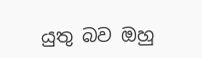යුතු බව ඔහු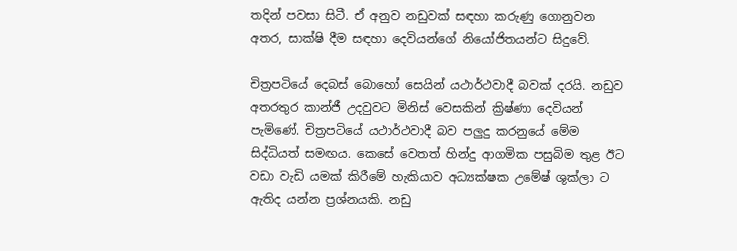තදින් පවසා සිටී. ඒ අනුව නඩුවක් සඳහා කරුණු ගොනුවන අතර, සාක්ෂි දීම සඳහා දෙවියන්ගේ නියෝජිතයන්ට සිදුවේ.

චිත්‍රපටියේ දෙබස් බොහෝ සෙයින් යථාර්ථවාදී බවක් දරයි. නඩුව අතරතුර කාන්ජී උදවුවට මිනිස් වෙසකින් ක්‍රිෂ්ණා දෙවියන් පැමිණේ. චිත්‍රපටියේ යථාර්ථවාදී බව පලුදු කරනුයේ මේම සිද්ධියත් සමඟය. කෙසේ වෙතත් හින්දු ආගමික පසුබිම තුළ ඊට වඩා වැඩි යමක් කිරීමේ හැකියාව අධ්‍යක්ෂක උමේෂ් ශුක්ලා ට ඇතිද යන්න ප්‍රශ්නයකි. නඩු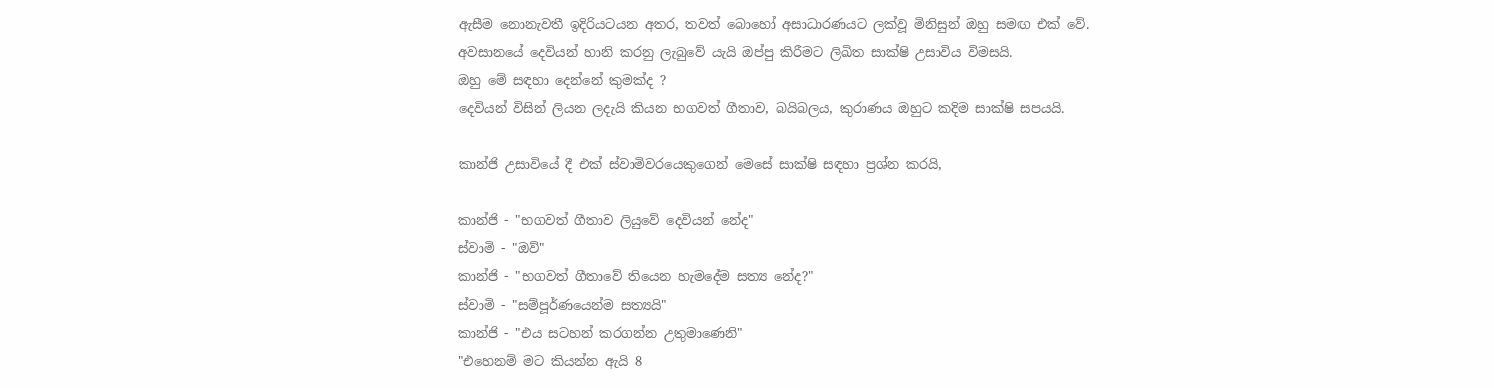ඇසීම නොනැවතී ඉදිරියටයන අතර, තවත් බොහෝ අසාධාරණයට ලක්වූ මිනිසුන් ඔහු සමඟ එක් වේ.
අවසානයේ දෙවියන් හානි කරනු ලැබුවේ යැයි ඔප්පු කිරීමට ලිඛිත සාක්ෂි උසාවිය විමසයි.
ඔහු මේ සඳහා දෙන්නේ කුමක්ද ?
දෙවියන් විසින් ලියන ලදැයි කියන භගවත් ගීතාව, බයිබලය, කුරාණය ඔහුට කදිම සාක්ෂි සපයයි.

කාන්ජි උසාවියේ දී එක් ස්වාමිවරයෙකුගෙන් මෙසේ සාක්ෂි සඳහා ප්‍රශ්න කරයි,

කාන්ජි - "භගවත් ගීතාව ලියුවේ දෙවියන් නේද"
ස්වාමි - "ඔව්"
කාන්ජි - "භගවත් ගීතාවේ තියෙන හැමදේම සත්‍ය නේද?"
ස්වාමි - "සම්පූර්ණයෙන්ම සත්‍යයි"
කාන්ජි - "එය සටහන් කරගන්න උතුමාණෙනි"
"එහෙනම් මට කියන්න ඇයි 8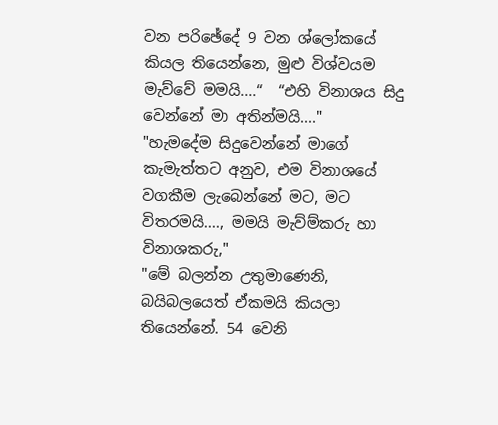වන පරිඡේදේ 9 වන ශ්ලෝකයේ කියල තියෙන්නෙ, මුළු විශ්වයම මැව්වේ මමයි....“  “එහි විනාශය සිදු වෙන්නේ මා අතින්මයි...."
"හැමදේම සිදුවෙන්නේ මාගේ කැමැත්තට අනුව, එම විනාශයේ වගකීම ලැබෙන්නේ මට, මට විතරමයි...., මමයි මැව්ම්කරු හා විනාශකරු,"
"මේ බලන්න උතුමාණෙනි, බයිබලයෙත් ඒකමයි කියලා තියෙන්නේ. 54 වෙනි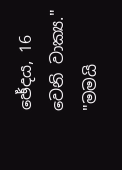ඡේදය, 16 වෙනි වාක්‍ය."
"මමයි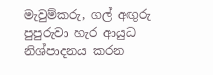මැවුම්කරු, ගල් අඟුරු පුපුරුවා හැර ආයුධ නිශ්පාදනය කරන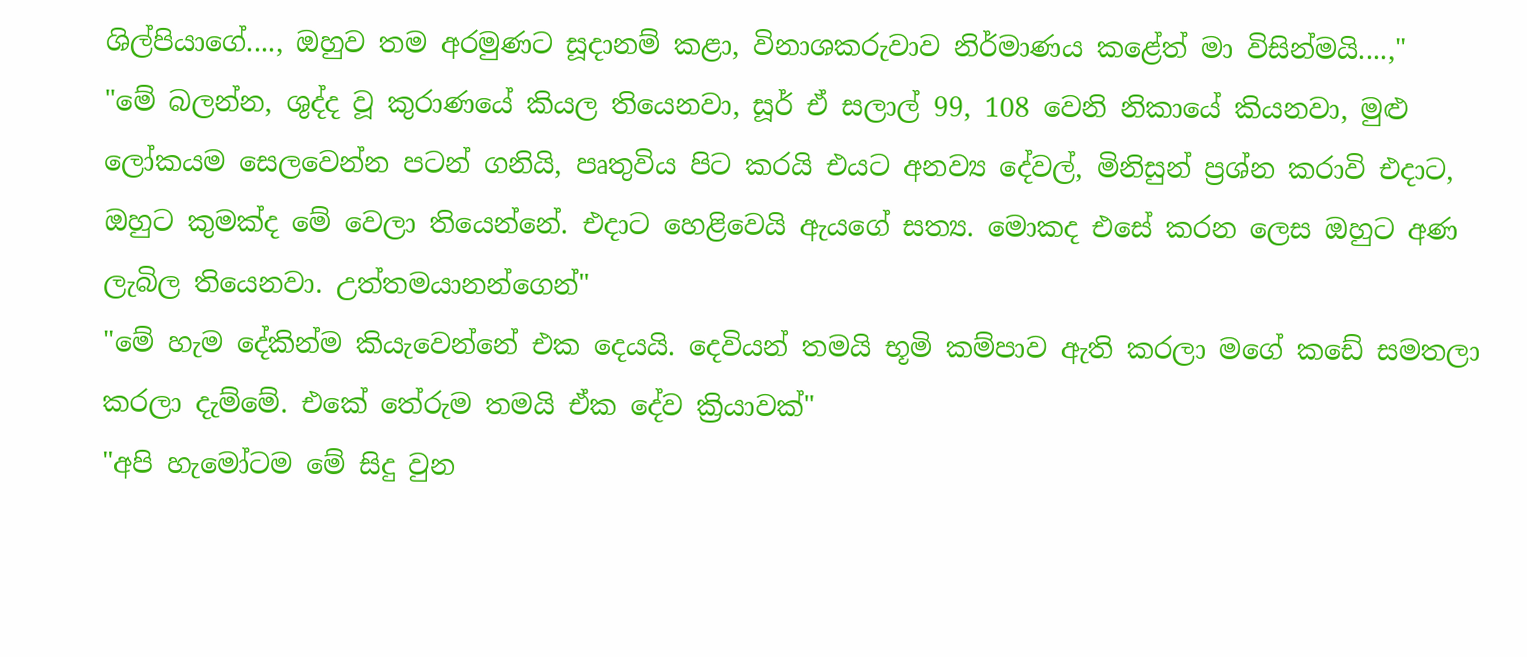ශිල්පියාගේ...., ඔහුව තම අරමුණට සූදානම් කළා, විනාශකරුවාව නිර්මාණය කළේත් මා විසින්මයි....,"
"මේ බලන්න, ශුද්ද වූ කුරාණයේ කියල තියෙනවා, සූර් ඒ සලාල් 99, 108 වෙනි නිකායේ කියනවා, මුළු ලෝකයම සෙලවෙන්න පටන් ගනියි, පෘතුවිය පිට කරයි එයට අනව්‍ය දේවල්, මිනිසුන් ප්‍රශ්න කරාවි එදාට, ඔහුට කුමක්ද මේ වෙලා තියෙන්නේ. එදාට හෙළිවෙයි ඇයගේ සත්‍ය. මොකද එසේ කරන ලෙස ඔහුට අණ ලැබිල තියෙනවා. උත්තමයානන්ගෙන්"
"මේ හැම දේකින්ම කියැවෙන්නේ එක දෙයයි. දෙවියන් තමයි භූමි කම්පාව ඇති කරලා මගේ කඩේ සමතලා කරලා දැම්මේ. එකේ තේරුම තමයි ඒක දේව ක්‍රියාවක්"
"අපි හැමෝටම මේ සිදු වුන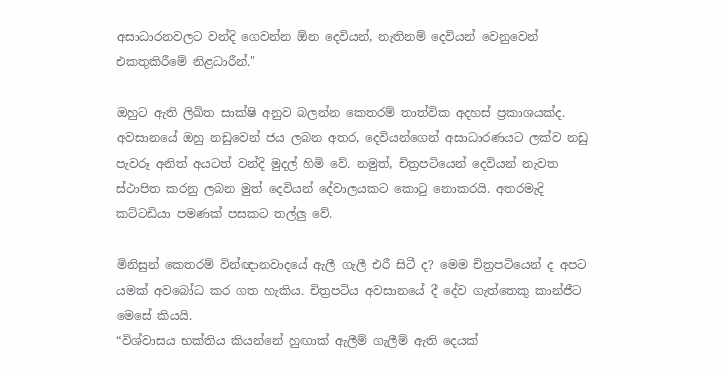අසාධාරනවලට වන්දි ගෙවන්න ඕන දෙවියන්, නැතිනම් දෙවියන් වෙනුවෙන් එකතුකිරීමේ නිළධාරීන්."

ඔහුට ඇති ලිඛිත සාක්ෂි අනුව බලන්න කෙතරම් තාත්වික අදහස් ප්‍රකාශයක්ද. අවසානයේ ඔහු නඩුවෙන් ජය ලබන අතර, දෙවියන්ගෙන් අසාධාරණයට ලක්ව නඩු පැවරූ අනිත් අයටත් වන්දි මුදල් හිමි වේ. නමුත්, චිත්‍රපටියෙන් දෙවියන් නැවත ස්ථාපිත කරනු ලබන මුත් දෙවියන් දේවාලයකට කොටු නොකරයි. අතරමැදි කට්ටඩියා පමණක් පසකට තල්ලු වේ.

මිනිසුන් කෙතරම් වින්ඥානවාදයේ ඇලී ගැලී එරී සිටී ද? මෙම චිත්‍රපටියෙන් ද අපට යමක් අවබෝධ කර ගත හැකිය. චිත්‍රපටිය අවසානයේ දී දේව ගැත්තෙකු කාන්ජීට මෙසේ කියයි.
“විශ්වාසය භක්තිය කියන්නේ හුඟාක් ඇලීම් ගැලීම් ඇති දෙයක්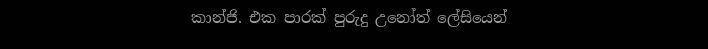කාන්ජි. එක පාරක් පුරුදු උනෝත් ලේසියෙන්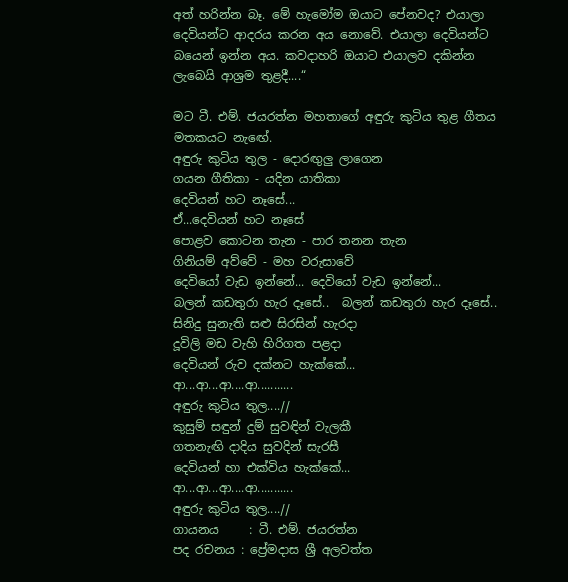අත් හරින්න බෑ. මේ හැමෝම ඔයාට පේනවද? එයාලා දෙවියන්ට ආදරය කරන අය නොවේ. එයාලා දෙවියන්ට බයෙන් ඉන්න අය. කවදාහරි ඔයාට එයාලව දකින්න ලැබෙයි ආශ්‍රම තුළදී....“

මට ටී. එම්. ජයරත්න මහතාගේ අඳුරු කුටිය තුළ ගීතය මතකයට නැඟේ.
අඳුරු කුටිය තුල - දොරඟුලු ලාගෙන
ගයන ගීතිකා - යදින යාතිකා
දෙවියන් හට නෑසේ...
ඒ...දෙවියන් හට නෑසේ
පොළව කොටන තැන - පාර තනන තැන
ගිනියම් අව්වේ - මහ වරුසාවේ
දෙවියෝ වැඩ ඉන්නේ... දෙවියෝ වැඩ ඉන්නේ...
බලන් කඩතුරා හැර දෑසේ..  බලන් කඩතුරා හැර දෑසේ..
සිනිදු සුනැති සළු සිරසින් හැරදා
දූවිලි මඩ වැහි හිරිගත පළදා
දෙවියන් රුව දක්නට හැක්කේ...
ආ...ආ...ආ....ආ...........
අඳුරු කුටිය තුල....//
කුසුම් සඳුන් දුම් සුවඳින් වැලකී
ගතනැඟි දාදිය සුවදින් සැරසී
දෙවියන් හා එක්විය හැක්කේ...
ආ...ආ...ආ....ආ...........
අඳුරු කුටිය තුල....//
ගායනය     : ටී. එම්. ජයරත්න
පද රචනය : ප්‍රේමදාස ශ්‍රී අලවත්ත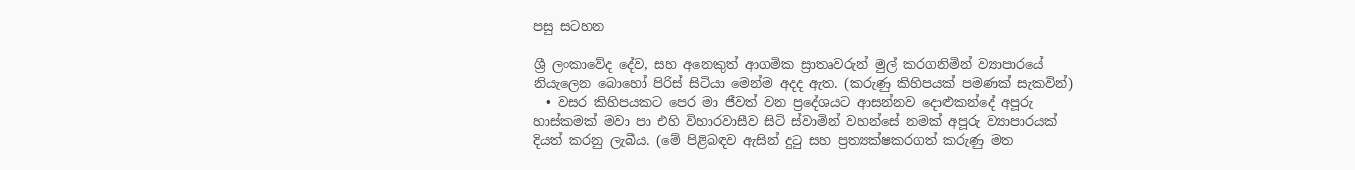පසු සටහන

ශ්‍රී ලංකාවේද දේව, සහ අනෙකුත් ආගමික ස්‍රාතෘවරුන් මුල් කරගනිමින් ව්‍යාපාරයේ නියැලෙන බොහෝ පිරිස් සිටියා මෙන්ම අදද ඇත. (කරුණු කිහිපයක් පමණක් සැකවින්)
  • වසර කිහිපයකට පෙර මා ජීවත් වන ප්‍රදේශයට ආසන්නව දොළුකන්දේ අපූරු හාස්කමක් මවා පා එහි විහාරවාසීව සිටි ස්වාමින් වහන්සේ නමක් අපූරු ව්‍යාපාරයක් දියත් කරනු ලැබීය. (මේ පිළිබඳව ඇසින් දුටු සහ ප්‍රත්‍යක්ෂකරගත් කරුණු මත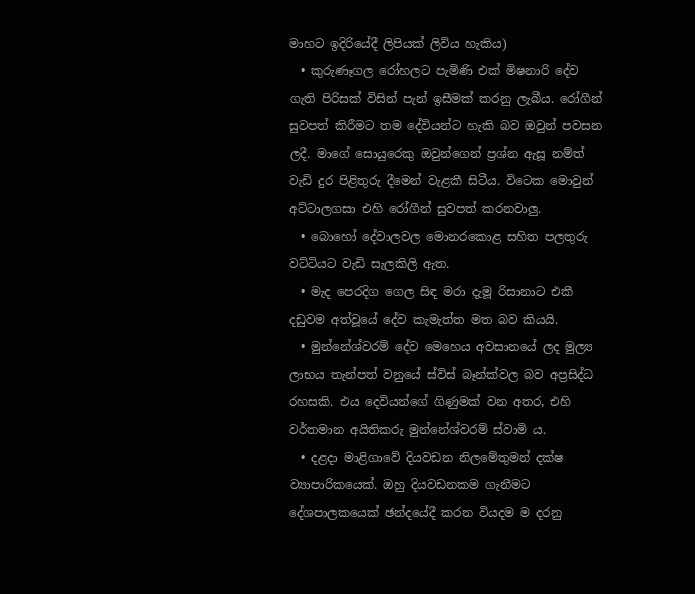මාහට ඉදිරියේදී ලිපියක් ලිවිය හැකිය)
  • කුරුණෑගල රෝහලට පැමිණි එක් මිෂනාරි දේව ගැති පිරිසක් විසින් පැන් ඉසීමක් කරනු ලැබීය. රෝගීන් සුවපත් කිරීමට තම දේවියන්ට හැකි බව ඔවුන් පවසන ලදී. මාගේ සොයුරෙකු ඔවුන්ගෙන් ප්‍රශ්න ඇසූ නම්ත් වැඩි දුර පිළිතුරු දීමෙන් වැළකී සිටීය. විටෙක මොවුන් අට්ටාලගසා එහි රෝගීන් සුවපත් කරනවාලු.
  • බොහෝ දේවාලවල මොනරකොළ සහිත පලතුරු වට්ටියට වැඩි සැලකිලි ඇත.
  • මැද පෙරදිග ගෙල සිඳ මරා දැමූ රිසානාට එකී දඩුවම අත්වූයේ දේව කැමැත්ත මත බව කියයි.
  • මුන්නේශ්වරම් දේව මෙහෙය අවසානයේ ලද මුල්‍ය ලාභය තැන්පත් වනුයේ ස්විස් බෑන්ක්වල බව අප්‍රසිද්ධ රහසකි. එය දෙවියන්ගේ ගිණුමක් වන අතර, එහි වර්තමාන අයිතිකරු මුන්නේශ්වරම් ස්වාමි ය.
  • දළදා මාළිගාවේ දියවඩන නිලමේතුමන් දක්ෂ ව්‍යාපාරිකයෙක්. ඔහු දියවඩනකම ගැනීමට දේශපාලකයෙක් ඡන්දයේදී කරන වියදම ම දරනු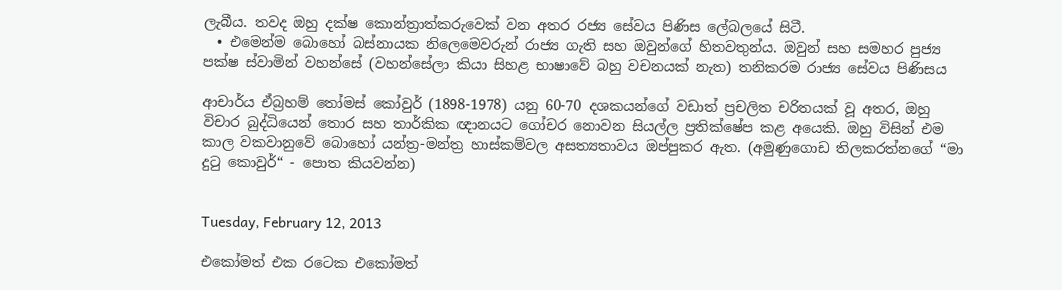ලැබීය. තවද ඔහු දක්ෂ කොන්ත්‍රාත්කරුවෙක් වන අතර රජ්‍ය සේවය පිණිස ලේබලයේ සිටී.
  • එමෙන්ම බොහෝ බස්නායක නිලෙමෙවරුන් රාජ්‍ය ගැති සහ ඔවුන්ගේ හිතවතුන්ය. ඔවුන් සහ සමහර පුජ්‍ය පක්ෂ ස්වාමින් වහන්සේ (වහන්සේලා කියා සිහළ භාෂාවේ බහු වචනයක් නැත) තනිකරම රාජ්‍ය සේවය පිණිසය

ආචාර්ය ඒබ්‍රහම් තෝමස් කෝවුර් (1898-1978) යනු 60-70 දශකයන්ගේ වඩාත් ප්‍රචලිත චරිතයක් වූ අතර, ඔහු විචාර බුද්ධියෙන් තොර සහ තාර්කික ඥානයට ගෝචර නොවන සියල්ල ප්‍රතික්ෂේප කළ අයෙකි. ඔහු විසින් එම කාල වකවානුවේ බොහෝ යන්ත්‍ර-මන්ත්‍ර හාස්කම්වල අසත්‍යතාවය ඔප්පුකර ඇත. (අමුණුගොඩ තිලකරත්නගේ “මා දුටු කොවුර්“ - පොත කියවන්න)


Tuesday, February 12, 2013

එකෝමත් එක රටෙක එකෝමත්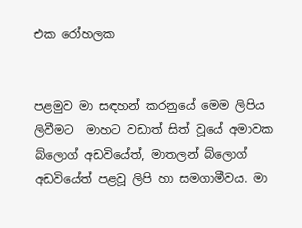එක රෝහලක


පළමුව මා සඳහන් කරනුයේ මෙම ලිපිය ලිවීමට  මාහට වඩාත් සිත් වූයේ අමාවක බ්ලොග් අඩවියේත්, මාතලන් බ්ලොග් අඩවියේත් පළවූ ලිපි හා සමගාමීවය. මා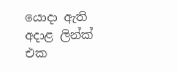යොදා ඇති අදාළ ලින්ක් එක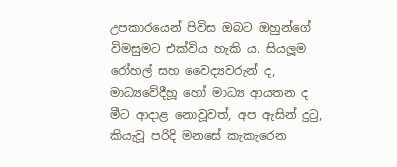උපකාරයෙන් පිවිස ඔබට ඔහුන්ගේ විමසුමට එක්විය හැකි ය. සියලූම රෝහල් සහ වෛද්‍යවරුන් ද, මාධ්‍යවේදීහූ හෝ මාධ්‍ය ආයතන ද මීට ආදාළ නොවූවත්, අප ඇසින් දුටු, කියැවූ පරිදි මනසේ කැකැරෙන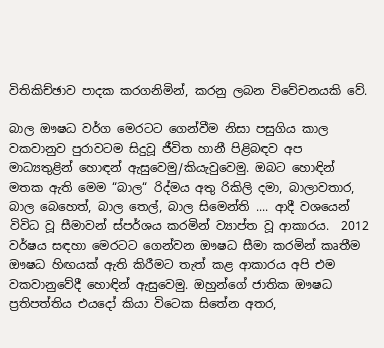විතිකිච්ඡාව පාදක කරගනිමින්, කරනු ලබන විවේචනයකි වේ.

බාල ඖෂධ වර්ග මෙරටට ගෙන්වීම නිසා පසුගිය කාල වකවානුව පුරාවටම සිදුවූ ජීවිත හානී පිළිබඳව අප මාධ්‍යතුළින් හොඳන් ඇසුවෙමු/කියැවුවෙමු. ඔබට හොඳින් මතක ඇති මෙම “බාල“ රිද්මය අතු රිකිලි දමා, බාලාවතාර, බාල බෙහෙත්, බාල තෙල්, බාල සිමෙන්ති .... ආදී වශයෙන් විවිධ වූ සීමාවන් ස්පර්ශය කරමින් ව්‍යාප්ත වූ ආකාරය.  2012 වර්ෂය සඳහා මෙරටට ගෙන්වන ඖෂධ සීමා කරමින් කෘතීම ඖෂධ හිඟයක් ඇති කිරීමට තැත් කළ ආකාරය අපි එම වකවානුවේදී හොඳින් ඇසුවෙමු. ඔහුන්ගේ ජාතික ඖෂධ ප්‍රතිපත්තිය එයදෝ කියා විටෙක සිතේන අතර,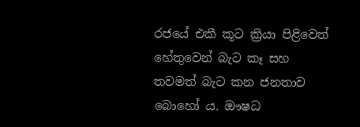රජයේ එකී කූට ක්‍රියා පිළිවෙත් හේතුවෙන් බැට කෑ සහ තවමත් බැට කන ජනතාව බොහෝ ය. ඖෂධ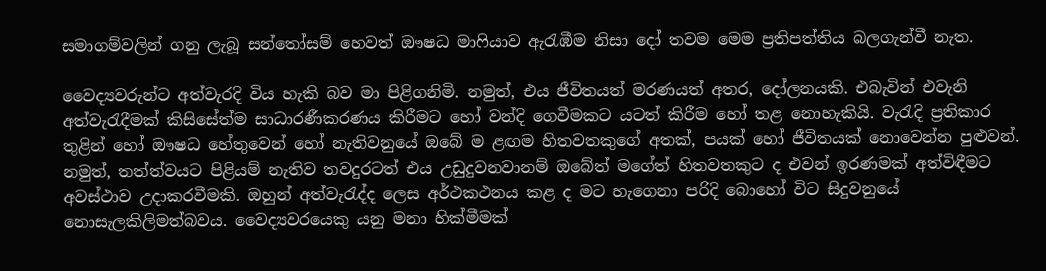සමාගම්වලින් ගනු ලැබූ සන්තෝසම් හෙවත් ඖෂධ මාෆියාව ඇරැඹීම නිසා දෝ තවම මෙම ප්‍රතිපත්තිය බලගැන්වී නැත.

වෛද්‍යවරුන්ට අත්වැරදි විය හැකි බව මා පිළිගනිමි. නමුත්, එය ජීවිතයත් මරණයත් අතර, දෝලනයකි. එබැවින් එවැනි අත්වැරැදීමක් කිසිසේත්ම සාධාරණීකරණය කිරීමට හෝ වන්දි ගෙවීමකට යටත් කිරීම හෝ තළ නොහැකියි. වැරැදි ප්‍රතිකාර තුළින් හෝ ඖෂධ හේතුවෙන් හෝ නැතිවනුයේ ඔබේ ම ළඟම හිතවතකුගේ අතක්, පයක් හෝ ජීවිතයක් නොවෙන්න පුළුවන්. නමුත්, තත්ත්වයට පිළියම් නැතිව තවදුරටත් එය උඩුදුවනවානම් ඔබේත් මගේත් හිතවතකුට ද එවන් ඉරණමක් අත්විඳීමට අවස්ථාව උදාකරවීමකි. ඔහුන් අත්වැරැද්ද ලෙස අර්ථකථනය කළ ද මට හැගෙනා පරිදි බොහෝ විට සිදුවනුයේ නොසැලකිලිමත්බවය. වෛද්‍යවරයෙකු යනු මනා හික්මීමක්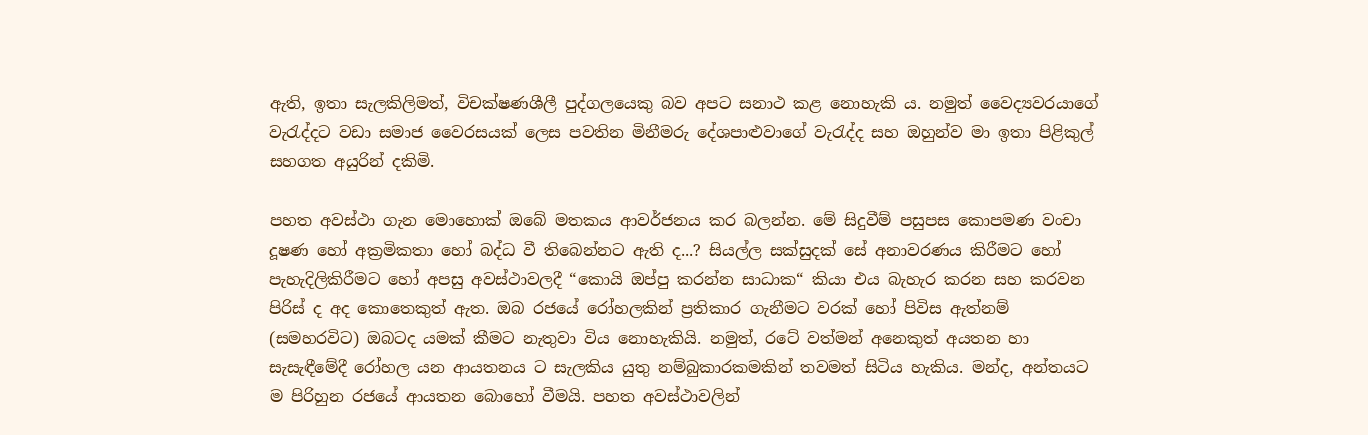ඇති, ඉතා සැලකිලිමත්, විචක්ෂණශීලී පුද්ගලයෙකු බව අපට සනාථ කළ නොහැකි ය. නමුත් වෛද්‍යවරයාගේ වැරැද්දට වඩා සමාජ වෛරසයක් ලෙස පවතින මිනීමරු දේශපාළුවාගේ වැරැද්ද සහ ඔහුන්ව මා ඉතා පිළිකුල් සහගත අයුරින් දකිමි.

පහත අවස්ථා ගැන මොහොක් ඔබේ මතකය ආවර්ජනය කර බලන්න. මේ සිදුවීම් පසුපස කොපමණ වංචා දූෂණ හෝ අක්‍රමිකතා හෝ බද්ධ වී තිබෙන්නට ඇති ද...? සියල්ල සක්සුදක් සේ අනාවරණය කිරීමට හෝ පැහැදිලිකිරීමට හෝ අපසු අවස්ථාවලදී “කොයි ඔප්පු කරන්න සාධාක“ කියා එය බැහැර කරන සහ කරවන පිරිස් ද අද කොතෙකුත් ඇත. ඔබ රජයේ රෝහලකින් ප්‍රතිකාර ගැනීමට වරක් හෝ පිවිස ඇත්නම් (සමහරවිට) ඔබටද යමක් කීමට නැතුවා විය නොහැකියි. නමුත්, රටේ වත්මන් අනෙකුත් අයතන හා සැසැඳීමේදී රෝහල යන ආයතනය ට සැලකිය යුතු නම්බුකාරකමකින් තවමත් සිටිය හැකිය. මන්ද, අන්තයට ම පිරිහුන රජයේ ආයතන බොහෝ වීමයි. පහත අවස්ථාවලින්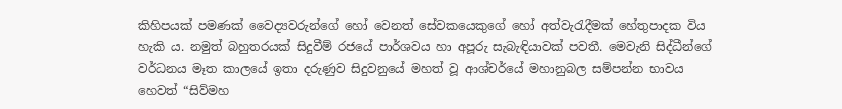කිහිපයක් පමණක් වෛද්‍යවරුන්ගේ හෝ වෙනත් සේවකයෙකුගේ හෝ අත්වැරැදීමක් හේතුපාදක විය හැකි ය. නමුත් බහුතරයක් සිදුවීම් රජයේ පාර්ශවය හා අපූරු සැබැඳියාවක් පවතී. මෙවැනි සිද්ධීන්ගේ වර්ධනය මෑත කාලයේ ඉතා දරුණුව සිදුවනුයේ මහත් වූ ආශ්චර්යේ මහානුබල සම්පන්න භාවය හෙවත් “සිව්මහ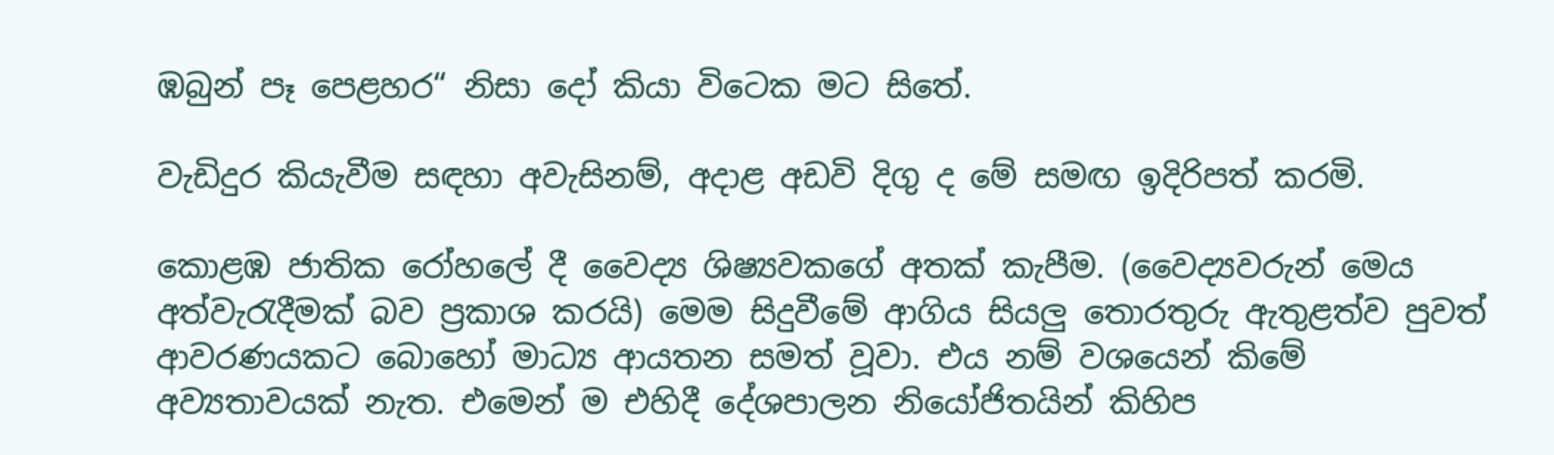ඹබුන් පෑ පෙළහර“ නිසා දෝ කියා විටෙක මට සිතේ.

වැඩිදුර කියැවීම සඳහා අවැසිනම්, අදාළ අඩවි දිගු ද මේ සමඟ ඉදිරිපත් කරමි.

කොළඹ ජාතික රෝහලේ දී වෛද්‍ය ශිෂ්‍යවකගේ අතක් කැපීම. (වෛද්‍යවරුන් මෙය අත්වැරැදීමක් බව ප්‍රකාශ කරයි) මෙම සිදුවීමේ ආගිය සියලු තොරතුරු ඇතුළත්ව පුවත් ආවරණයකට බොහෝ මාධ්‍ය ආයතන සමත් වූවා. එය නම් වශයෙන් කිමේ අව්‍යතාවයක් නැත. එමෙන් ම එහිදී දේශපාලන නියෝජිතයින් කිහිප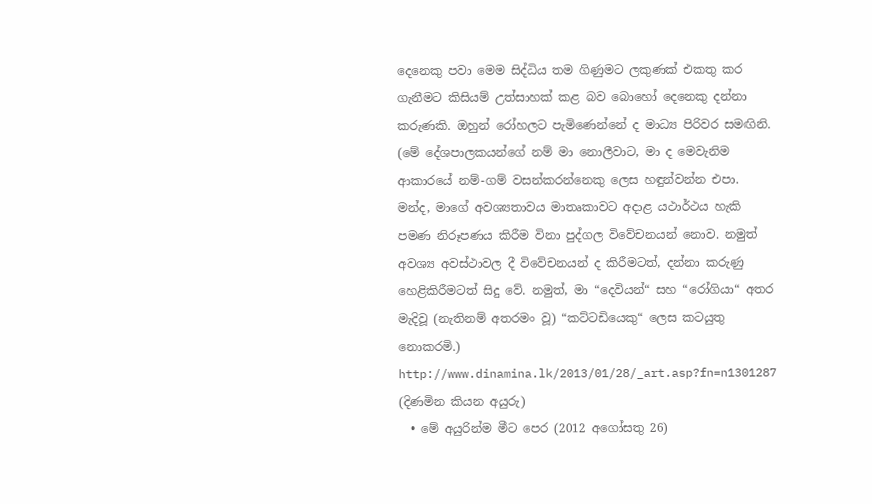දෙනෙකු පවා මෙම සිද්ධිය තම ගිණුමට ලකුණක් එකතු කර ගැනීමට කිසියම් උත්සාහක් කළ බව බොහෝ දෙනෙකු දන්නා කරුණකි. ඔහුන් රෝහලට පැමිණෙන්නේ ද මාධ්‍ය පිරිවර සමඟිනි. (මේ දේශපාලකයන්ගේ නම් මා නොලීවාට, මා ද මෙවැනිම ආකාරයේ නම්-ගම් වසන්කරන්නෙකු ලෙස හඳුන්වන්න එපා. මන්ද, මාගේ අවශ්‍යතාවය මාතෘකාවට අදාළ යථාර්ථය හැකි පමණ නිරූපණය කිරීම විනා පුද්ගල විවේචනයන් නොව. නමුත් අවශ්‍ය අවස්ථාවල දී විවේචනයන් ද කිරීමටත්, දන්නා කරුණු හෙළිකිරීමටත් සිදු වේ. නමුත්, මා “දෙවියන්“ සහ “රෝගියා“ අතර මැදිවූ (නැතිනම් අතරමං වූ) “කට්ටඩියෙකු“ ලෙස කටයුතු නොකරමි.)
http://www.dinamina.lk/2013/01/28/_art.asp?fn=n1301287 (දිණමින කියන අයුරු)
  • මේ අයුරින්ම මීට පෙර (2012 අගෝසතු 26)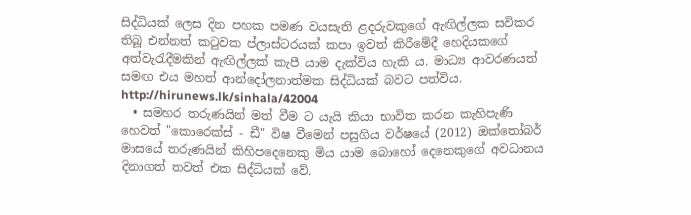සිද්ධියක් ලෙස දින පහක පමණ වයසැති ළදරුවකුගේ ඇඟිල්ලක සවිකර තිබූ එන්නත් කටුවක ප්ලාස්ටරයක් කපා ඉවත් කිරීමේදී හෙදියකගේ අත්වැරැදීමකින් ඇඟිල්ලක් කැපී යාම දැක්විය හැකි ය. මාධ්‍ය ආවරණයත් සමඟ එය මහත් ආන්දෝලනාත්මක සිද්ධියක් බවට පත්විය.
http://hirunews.lk/sinhala/42004
  • සමහර තරුණයින් මත් වීම ට යැයි කියා භාවිත කරන කැහිපැණි හෙවත් "කොරෙක්‌ස්‌ - ඩී" විෂ වීමෙන් පසුගිය වර්ෂයේ (2012) ඔක්තෝබර් මාසයේ තරුණයින් කිහිපදෙනෙකු මිය යාම බොහෝ දෙනෙකුගේ අවධානය දිනාගත් තවත් එක සිද්ධියක් වේ.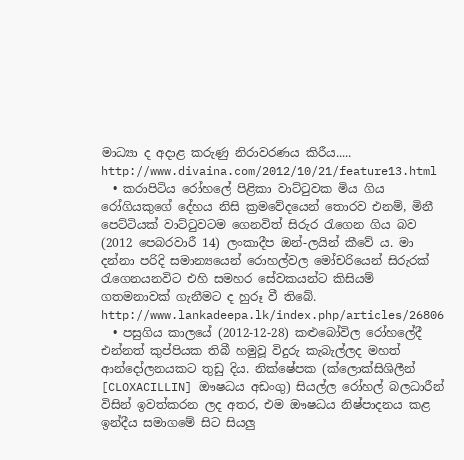මාධ්‍යා ද අදාළ කරුණු නිරාවරණය කිරීය‍.....
http://www.divaina.com/2012/10/21/feature13.html
  • කරාපිටිය රෝහලේ පිළිකා වාට්ටුවක මිය ගිය රෝගියකුගේ දේහය නිසි ක්‍රමවේදයෙන් තොරව එනම්, මිනී පෙට්ටියක් වාට්ටුවටම ගෙනවිත් සිරුර රැගෙන ගිය බව (2012 පෙබරවාරී 14) ලංකාදීප ඔන්-ලයින් කීවේ ය. මා දන්නා පරිදි සමාන්‍යයෙන් රොහල්වල මෝචරියෙන් සිරුරක් රැගෙනයනවිට එහි සමහර සේවකයන්ට කිසියම් ගතමනාවක් ගැනීමට ද හුරූ වී තිබේ.
http://www.lankadeepa.lk/index.php/articles/26806
  • පසුගිය කාලයේ (2012-12-28) කළුබෝවිල රෝහලේදී එන්නත් කුප්පියක තිබී හමුවූ විදුරු කැබැල්ලද මහත් ආන්දෝලනයකට තුඩු දිය. නික්ෂේපක (ක්ලොක්සිශිලීන් [CLOXACILLIN] ඖෂධය අඩංගු) සියල්ල රෝහල් බලධාරීන් විසින් ඉවත්කරන ලද අතර, එම ඖෂධය නිෂ්පාදනය කළ ඉන්දීය සමාගමේ සිට සියලු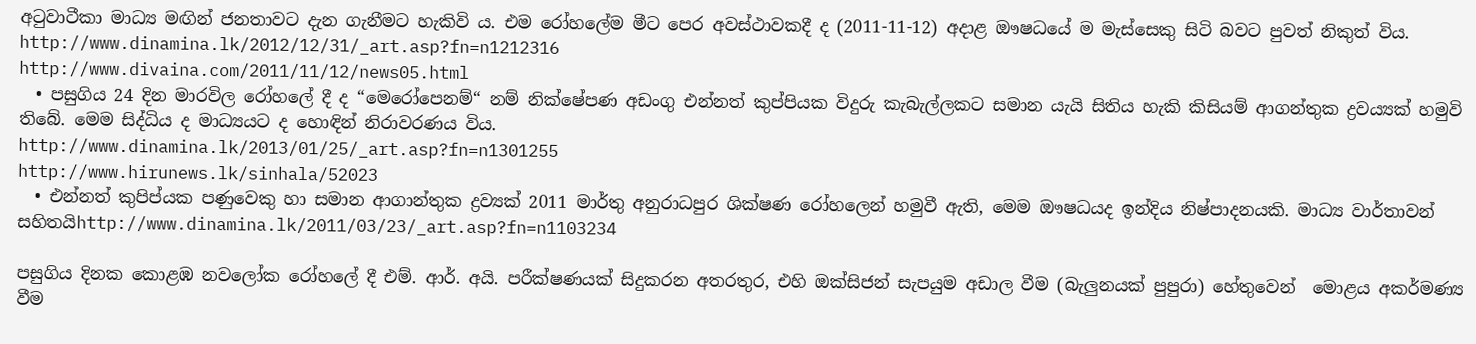අටුවාටීකා මාධ්‍ය මඟින් ජනතාවට දැන ගැනීමට හැකිවි ය. එම රෝහලේම මීට පෙර අවස්ථාවකදී ද (2011-11-12) අදාළ ඖෂධයේ ම මැස්සෙකු සිටි බවට පුවත් නිකුත් විය.
http://www.dinamina.lk/2012/12/31/_art.asp?fn=n1212316
http://www.divaina.com/2011/11/12/news05.html
  • පසුගිය 24 දින මාරවිල රෝහලේ දී ද “මෙරෝපෙනම්“ නම් නික්ෂේපණ අඩංගු එන්නත් කුප්පියක විදුරු කැබැල්ලකට සමාන යැයි සිතිය හැකි කිසියම් ආගන්තුක ද්‍රවය්‍යක් හමුවි තිබේ. මෙම සිද්ධිය ද මාධ්‍යයට ද හොඳින් නිරාවරණය විය.
http://www.dinamina.lk/2013/01/25/_art.asp?fn=n1301255
http://www.hirunews.lk/sinhala/52023
  • එන්නත් කුපිප්යක පණුවෙකු හා සමාන ආගාන්තුක ද්‍රව්‍යක් 2011 මාර්තු අනුරාධපුර ශික්ෂණ රෝහලෙන් හමුවී ඇති, මෙම ඖෂධයද ඉන්දිය නිෂ්පාදනයකි. මාධ්‍ය වාර්තාවන් සහිතයිhttp://www.dinamina.lk/2011/03/23/_art.asp?fn=n1103234

පසුගිය දිනක කොළඹ නවලෝක රෝහලේ දී එම්. ආර්. අයි. පරීක්ෂණයක් සිදුකරන අතරතුර, එහි ඔක්සිජන් සැපයුම අඩාල වීම (බැලුනයක් පුපුරා) හේතුවෙන්  මොළය අකර්මණ්‍ය වීම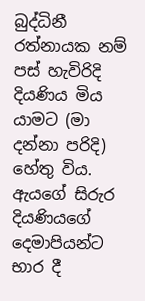බුද්ධිනී රත්නායක නම් පස් හැවිරිදි දියණිය මිය යාමට (මා දන්නා පරිදි) හේතු විය. ඇයගේ සිරුර දියණියගේ දෙමාපියන්ට භාර දී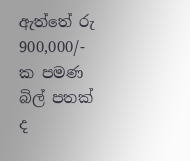ඇත්තේ රු 900,000/- ක පමණ බිල් පතක් ද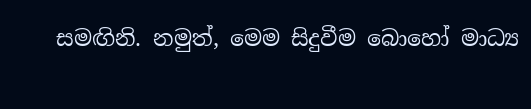සමඟිනි. නමුත්, මෙම සිදුවීම බොහෝ මාධ්‍ය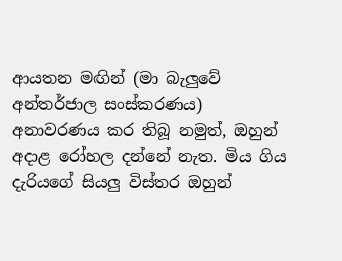ආයතන මඟින් (මා බැලුවේ අන්තර්ජාල සංස්කරණය) අනාවරණය කර තිබූ නමුත්, ඔහුන් අදාළ රෝහල දන්නේ නැත. මිය ගිය දැරියගේ සියලු විස්තර ඔහුන්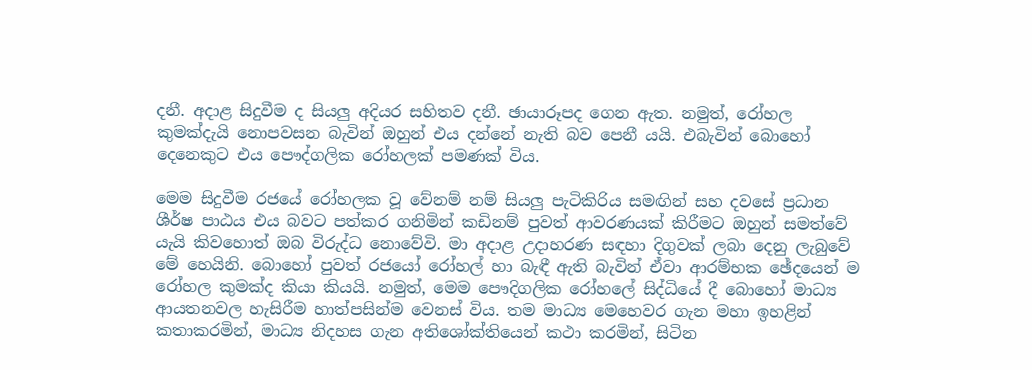දනී. අදාළ සිදුවීම ද සියලු අදියර සහිතව දනී. ඡායාරූපද ගෙන ඇත. නමුත්, රෝහල කුමක්දැයි නොපවසන බැවින් ඔහුන් එය දන්නේ නැති බව පෙනී යයි. එබැවින් බොහෝ දෙනෙකුට එය පෞද්ගලික රෝහලක් පමණක් විය.

මෙම සිදුවීම රජයේ රෝහලක වූ වේනම් නම් සියලු පැටිකිරිය සමඟින් සහ දවසේ ප්‍රධාන ශීර්ෂ පාඨය එය බවට පත්කර ගනිමින් කඩිනම් පුවත් ආවරණයක් කිරීමට ඔහුන් සමත්වේ යැයි කිවහොත් ඔබ විරුද්ධ නොවේවි. මා අදාළ උදාහරණ සඳහා දිගුවක් ලබා දෙනු ලැබුවේ මේ හෙයිනි. බොහෝ පුවත් රජයෝ රෝහල් හා බැඳී ඇති බැවින් ඒවා ආරම්භක ඡේදයෙන් ම රෝහල කුමක්ද කියා කියයි. නමුත්, මෙම පෞදිගලික රෝහලේ සිද්ධියේ දී බොහෝ මාධ්‍ය ආයතනවල හැසිරීම හාත්පසින්ම වෙනස් විය. තම මාධ්‍ය මෙහෙවර ගැන මහා ඉහළින් කතාකරමින්, මාධ්‍ය නිදහස ගැන අතිශෝක්තියෙන් කථා කරමින්, සිටින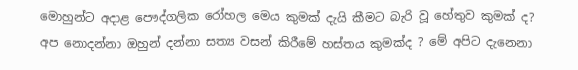මොහුන්ට අදාළ පෞද්ගලික රෝහල මෙය කුමක් දැයි කීමට බැරි වූ හේතුව කුමක් ද? අප නොදන්නා ඔහුන් දන්නා සත්‍ය වසන් කිරීමේ හස්තය කුමක්ද ? මේ අපිට දැනෙනා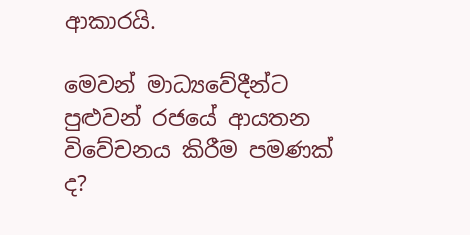ආකාරයි.

මෙවන් මාධ්‍යවේදීන්ට පුළුවන් රජයේ ආයතන විවේචනය කිරීම පමණක් ද?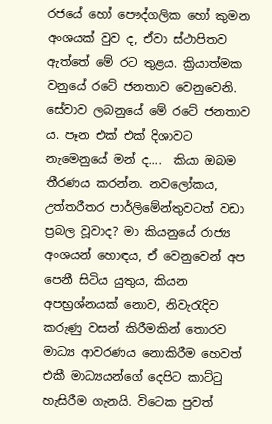රජයේ හෝ පෞද්ගලික හෝ කුමන අංශයක් වුව ද, ඒවා ස්ථාපිතව ඇත්තේ මේ රට තුළය. ක්‍රියාත්මක වනුයේ රටේ ජනතාව වෙනුවෙනි. සේවාව ලබනුයේ මේ රටේ ජනතාව ය. පෑන එක් එක් දිශාවට නැමෙනුයේ මන් ද....  කියා ඔබම තීරණය කරන්න. නවලෝකය, උත්තරීතර පාර්ලිමේන්තුවටත් වඩා ප්‍රබල වූවාද? මා කියනුයේ රාජ්‍ය අංශයන් හොඳය, ඒ වෙනුවෙන් අප පෙනී සිටිය යුතුය, කියන අපභ්‍රශ්නයක් නොව, නිවැරැදිව කරුණු වසන් කිරීමකින් තොරව මාධ්‍ය ආවරණය නොකිරීම හෙවත් එකී මාධ්‍යයන්ගේ දෙපිට කාට්ටු හැසිරීම ගැනයි. විටෙක පුවත්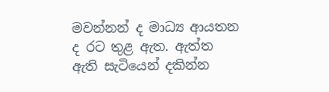මවන්නන් ද මාධ්‍ය ආයතන ද රට තුළ ඇත. ඇත්ත ඇති සැටියෙන් දකින්න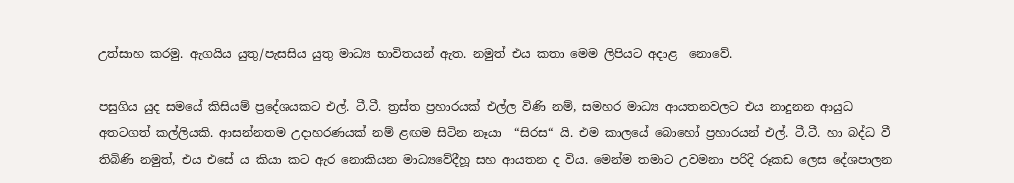උත්සාහ කරමු. ඇගයිය යුතු/පැසසිය යුතු මාධ්‍ය භාවිතයන් ඇත. නමුත් එය කතා මෙම ලිපියට අදාළ  නොවේ.

පසුගිය යුද සමයේ කිසියම් ප්‍රදේශයකට එල්. ටී.ටී. ත්‍රස්ත ප්‍රහාරයක් එල්ල විණි නම්, සමහර මාධ්‍ය ආයතනවලට එය නාදුනන ආයුධ අතටගත් කල්ලියකි. ආසන්නතම උදාහරණයක් නම් ළඟම සිටින නෑයා  “සිරස“ යි. එම කාලයේ බොහෝ ප්‍රහාරයන් එල්. ටී.ටී. හා බද්ධ වී තිබිණි නමුත්, එය එසේ ය කියා කට ඇර නොකියන මාධ්‍යවේදීහූ සහ ආයතන ද විය. මෙන්ම තමාට උවමනා පරිදි රූකඩ ලෙස දේශපාලන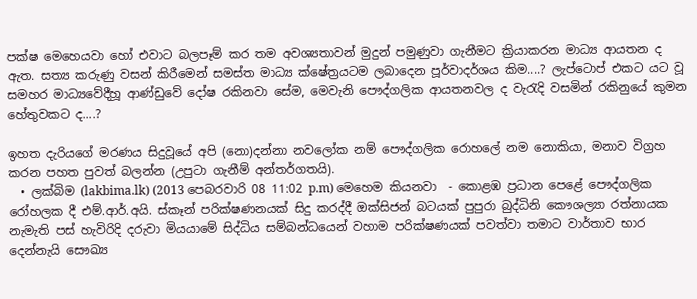පක්ෂ මෙහෙයවා හෝ එවාට බලපෑම් කර තම අවශ්‍යතාවන් මුදුන් පමුණුවා ගැනීමට ක්‍රියාකරන මාධ්‍ය ආයතන ද ඇත. සත්‍ය කරුණු වසන් කිරීමෙන් සමස්ත මාධ්‍ය ක්ෂේත්‍රයටම ලබාදෙන පූර්වාදර්ශය කිම....? ලැප්ටොප් එකට යට වූ සමහර මාධ්‍යවේදීහූ ආණ්ඩුවේ දෝෂ රකිනවා සේම, මෙවැනි පෞද්ගලික ආයතනවල ද වැරැදි වසමින් රකිනුයේ කුමන හේතුවකට ද....?

ඉහත දැරියගේ මරණය සිදුවූයේ අපි (නො)දන්නා නවලෝක නම් පෞද්ගලික රොහලේ නම නොකියා, මනාව විග්‍රහ කරන පහත පුවත් බලන්න (උපුටා ගැනීම් අන්තර්ගතයි).
  • ලක්බිම (lakbima.lk) (2013 පෙබරවාරි 08 11:02 p.m) මෙහෙම කියනවා  - කොළඹ ප්‍රධාන පෙළේ පෞද්ගලික රෝහලක දී එම්.ආර්.අයි. ස්කෑන් පරික්ෂණනයක් සිදු කරද්දී ඔක්සිජන් බටයක් පුපුරා බුද්ධිනි කෞශල්‍යා රත්නායක නැමැති පස් හැවිරිදි දරුවා මියයාමේ සිද්ධිය සම්බන්ධයෙන් වහාම පරික්ෂණයක් පවත්වා තමාට වාර්තාව භාර දෙන්නැයි සෞඛ්‍ය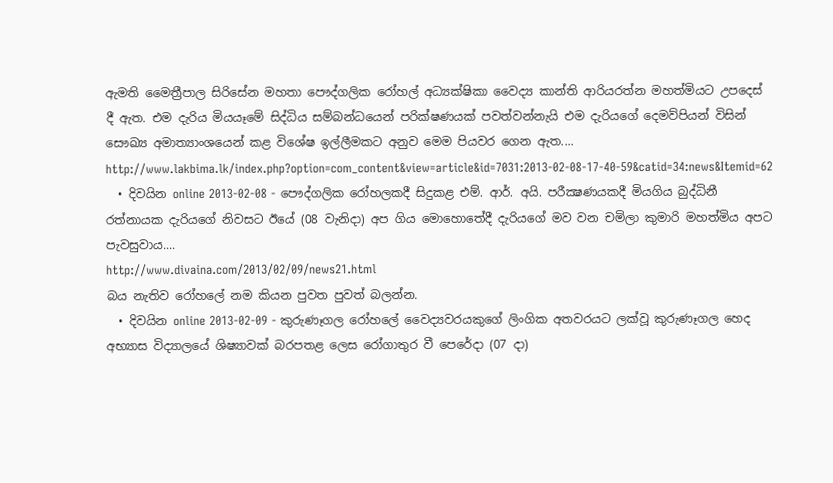ඇමති මෛත්‍රීපාල සිරිසේන මහතා පෞද්ගලික රෝහල් අධ්‍යක්ෂිකා වෛද්‍ය කාන්ති ආරියරත්න මහත්මියට උ‍පදෙස් දී ඇත. එම දැරිය මියයෑමේ සිද්ධිය සම්බන්ධයෙන් පරික්ෂණයක් පවත්වන්නැයි එම දැරියගේ දෙමව්පියන් විසින් සෞඛ්‍ය අමාත්‍යාංශයෙන් කළ විශේෂ ඉල්ලීමකට අනුව මෙම පියවර ගෙන ඇත....
http://www.lakbima.lk/index.php?option=com_content&view=article&id=7031:2013-02-08-17-40-59&catid=34:news&Itemid=62
  • දිවයින online 2013-02-08 - පෞද්ගලික රෝහලකදී සිදුකළ එම්. ආර්. අයි. පරීක්‍ෂණයකදී මියගිය බුද්ධිනී රත්නායක දැරියගේ නිවසට ඊයේ (08 වැනිදා) අප ගිය මොහොතේදී දැරියගේ මව වන චමිලා කුමාරි මහත්මිය අපට පැවසුවාය....
http://www.divaina.com/2013/02/09/news21.html
බය නැතිව රෝහලේ නම කියන පුවත පුවත් බලන්න.
  • දිවයින online 2013-02-09 - කුරුණෑගල රෝහලේ වෛද්‍යවරයකුගේ ලිංගික අතවරයට ලක්‌වූ කුරුණෑගල හෙද අභ්‍යාස විද්‍යාලයේ ශිෂ්‍යාවක්‌ බරපතළ ලෙස රෝගාතුර වී පෙරේදා (07 දා)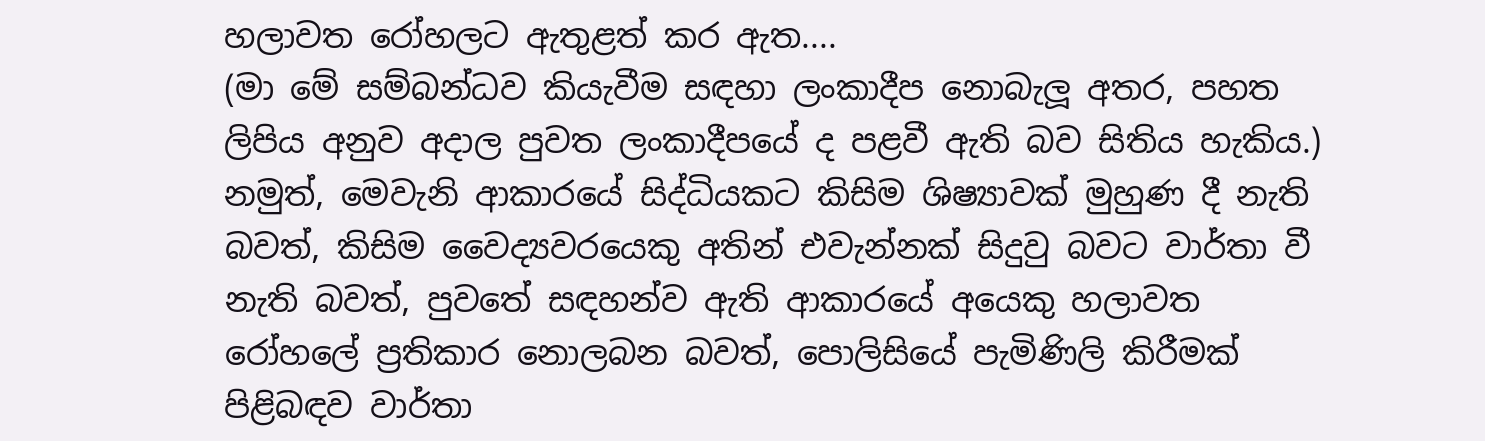හලාවත රෝහලට ඇතුළත් කර ඇත....
(මා මේ සම්බන්ධව කියැවීම සඳහා ලංකාදීප නොබැලූ අතර, පහත ලිපිය අනුව අදාල පුවත ලංකාදීපයේ ද පළවී ඇති බව සිතිය හැකිය.)
නමුත්, මෙවැනි ආකාරයේ සිද්ධියකට කිසිම ශිෂ්‍යාවක් මුහුණ දී නැති බවත්, කිසිම වෛද්‍යවරයෙකු අතින් එවැන්නක් සිදුවු බවට වාර්තා වී නැති බවත්, පුවතේ සඳහන්ව ඇති ආකාරයේ අයෙකු හලාවත රෝහලේ ප්‍රතිකාර නොලබන බවත්, පොලිසියේ පැමිණිලි කිරීමක් පිළිබඳව වාර්තා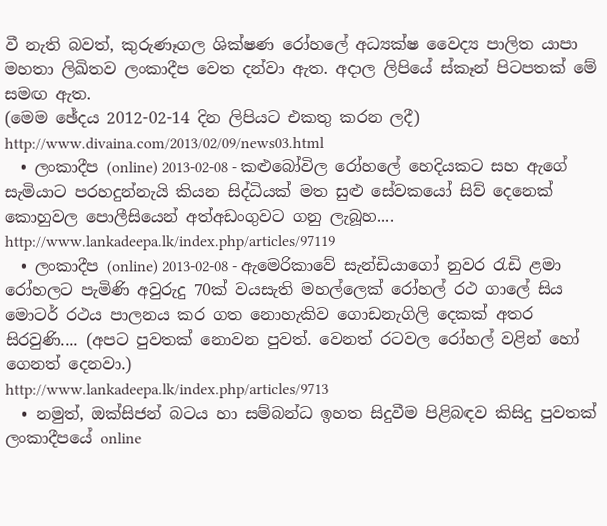වී නැති බවත්, කුරුණෑගල ශික්ෂණ රෝහලේ අධ්‍යක්ෂ වෛද්‍ය පාලිත යාපා මහතා ලිඛිතව ලංකාදීප වෙත දන්වා ඇත. අදාල ලිපියේ ස්කෑන් පිටපතක් මේ සමඟ ඇත.
(මෙම ඡේදය 2012-02-14 දින ලිපියට එකතු කරන ලදී)
http://www.divaina.com/2013/02/09/news03.html
  • ලංකාදීප (online) 2013-02-08 - කළුබෝවිල රෝහලේ හෙදියකට සහ ඇගේ සැමියාට පරහදුන්නැයි කියන සිද්ධියක් මත සුළු සේවකයෝ සිව් දෙනෙක් කොහුවල පොලීසියෙන් අත්අඩංගුවට ගනු ලැබූහ....
http://www.lankadeepa.lk/index.php/articles/97119
  • ලංකාදීප (online) 2013-02-08 - ඇමෙරිකාවේ සැන්ඩියාගෝ නුවර රැඩි ළමා රෝහලට පැමිණි අවුරුදු 70ක් වයසැති මහල්ලෙක් රෝහල් රථ ගාලේ සිය මොටර් රථය පාලනය කර ගත නොහැකිව ගොඩනැගිලි දෙකක් අතර සිරවුණි.... (අපට පුවතක් නොවන පුවත්. වෙනත් රටවල රෝහල් වළින් හෝ ගෙනත් දෙනවා.)
http://www.lankadeepa.lk/index.php/articles/9713
  • නමුත්, ඔක්සිජන් බටය හා සම්බන්ධ ඉහත සිදුවීම පිළිබඳව කිසිදු පුවතක් ලංකාදීපයේ online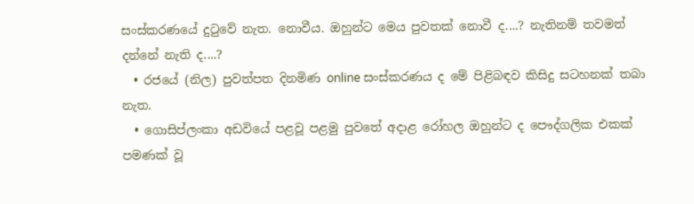සංස්කරණයේ දුටුවේ නැත. නොවීය. ඔහුන්ට මෙය පුවතක් නොවී ද....? නැතිනම් තවමත් දන්නේ නැති ද....?
  • රජයේ (නිල) පුවත්පත දිනමිණ online සංස්කරණය ද මේ පිළිබඳව කිසිදු සටහනක් තබා නැත.
  • ගොසිප්ලංකා අඩවියේ පළවූ පළමු පුවතේ අදාළ රෝහල ඔහුන්ට ද පෞද්ගලික එකක් පමණක් වූ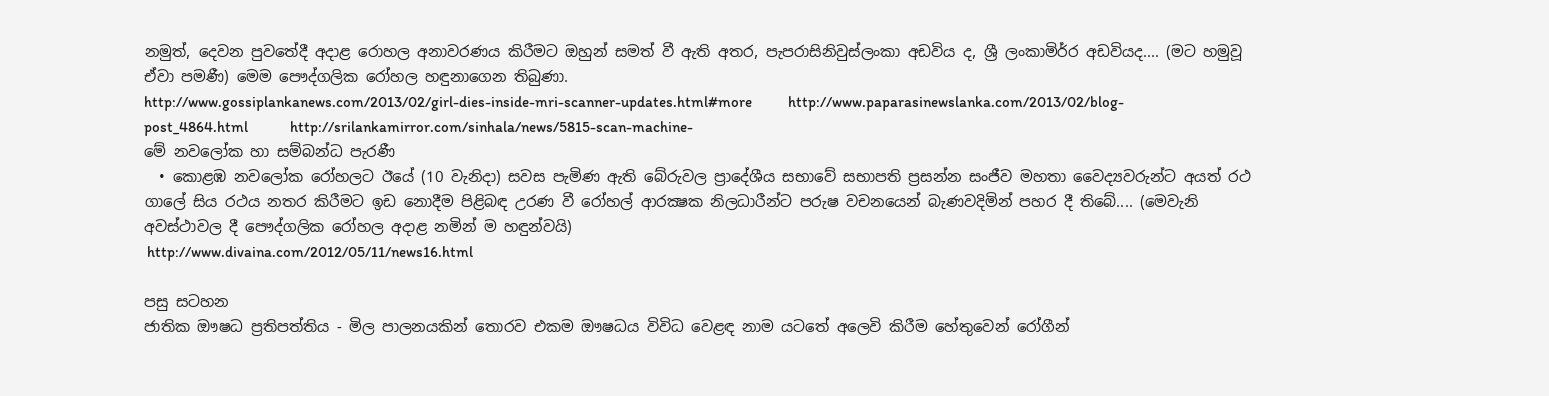නමුත්, දෙවන පුවතේදී අදාළ රොහල අනාවරණය කිරීමට ඔහුන් සමත් වී ඇති අතර, පැපරාසිනිවුස්ලංකා අඩවිය ද, ශ්‍රී ලංකාමිර්ර අඩවියද.... (මට හමුවූ ඒවා පමණී) මෙම පෞද්ගලික රෝහල හඳුනාගෙන තිබුණා.
http://www.gossiplankanews.com/2013/02/girl-dies-inside-mri-scanner-updates.html#more            http://www.paparasinewslanka.com/2013/02/blog-post_4864.html              http://srilankamirror.com/sinhala/news/5815-scan-machine-
මේ නවලෝක හා සම්බන්ධ පැරණී
  • කොළඹ නවලෝක රෝහලට ඊයේ (10 වැනිදා) සවස පැමිණ ඇති බේරුවල ප්‍රාදේශීය සභාවේ සභාපති ප්‍රසන්න සංජීව මහතා වෛද්‍යවරුන්ට අයත් රථ ගාලේ සිය රථය නතර කිරීමට ඉඩ නොදීම පිළිබඳ උරණ වී රෝහල් ආරක්‍ෂක නිලධාරීන්ට පරුෂ වචනයෙන් බැණවදිමින් පහර දී තිබේ.... (මෙවැනි අවස්ථාවල දී පෞද්ගලික රෝහල අදාළ නමින් ම හඳුන්වයි)
 http://www.divaina.com/2012/05/11/news16.html

පසු සටහන
ජාතික ඖෂධ ප්‍රතිපත්තිය - මිල පාලනයකින් තොරව එකම ඖෂධය විවිධ වෙළඳ නාම යටතේ අලෙවි කිරීම හේතුවෙන් රෝගීන්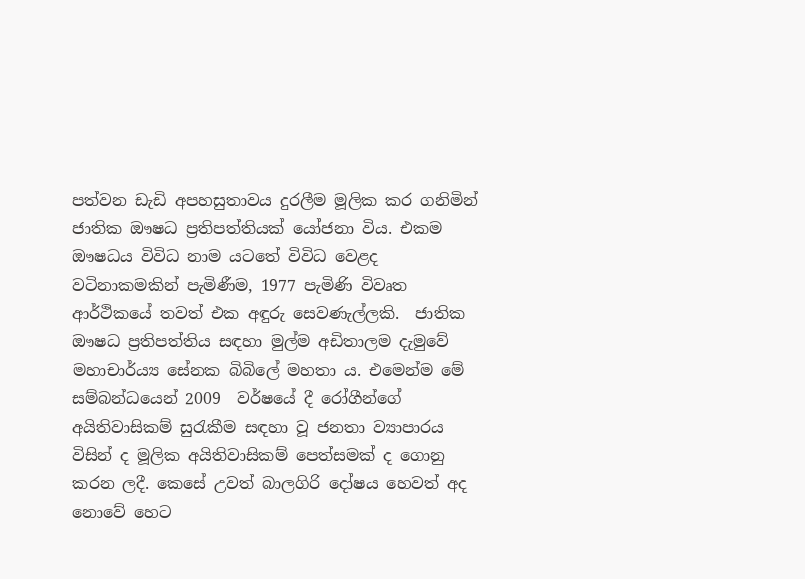පත්වන ඩැඩි අපහසුතාවය දුරලීම මූලික කර ගනිමින් ජාතික ඖෂධ ප්‍රතිපත්තියක් යෝජනා විය. එකම ඖෂධය විවිධ නාම යටතේ විවිධ වෙළද වටිනාකමකින් පැමිණීම, 1977 පැමිණි විවෘත ආර්ථිකයේ තවත් එක අඳුරු සෙවණැල්ලකි.  ජාතික ඖෂධ ප්‍රතිපත්තිය සඳහා මුල්ම අඩිතාලම දැමුවේ මහාචාර්ය්‍ය සේනක බිබිලේ මහතා ය. එමෙන්ම මේ සම්බන්ධයෙන් 2009  වර්ෂයේ දී රෝගීන්ගේ අයිතිවාසිකම් සුරැකීම සඳහා වූ ජනතා ව්‍යාපාරය විසින් ද මූලික අයිතිවාසිකම් පෙත්සමක් ද ගොනු කරන ලදී. කෙසේ උවත් බාලගිරි දෝෂය හෙවත් අද නොවේ හෙට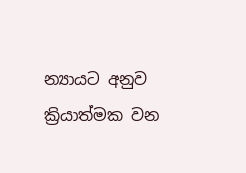න්‍යායට අනුව ක්‍රියාත්මක වන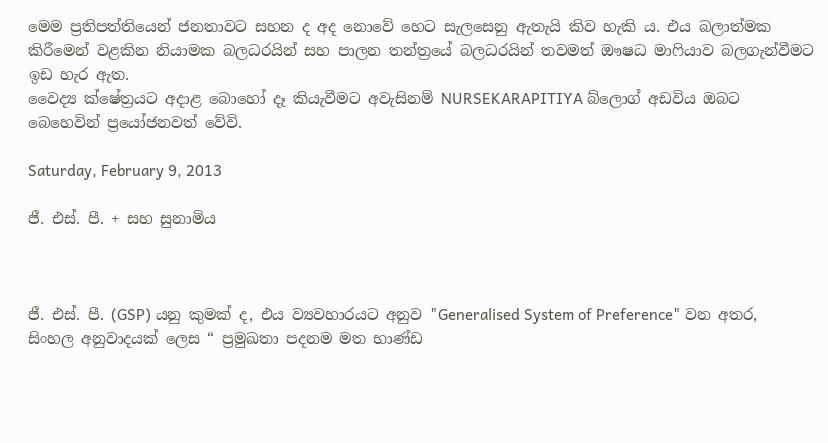මෙම ප්‍රතිපත්තියෙන් ජනතාවට සහන ද අද නොවේ හෙට සැලසෙනු ඇතැයි කිව හැකි ය. එය බලාත්මක කිරීමෙන් වළකින නියාමක බලධරයින් සහ පාලන තන්ත්‍රයේ බලධරයින් තවමත් ඖෂධ මාෆියාව බලගැන්වීමට ඉඩ හැර ඇත.
වෛද්‍ය ක්ෂේත්‍රයට අදාළ බොහෝ දෑ කියැවීමට අවැසිනම් NURSEKARAPITIYA බ්ලොග් අඩවිය ඔබට බෙහෙවින් ප්‍රයෝජනවත් වේවි.

Saturday, February 9, 2013

ජී. එස්. පී. + සහ සුනාමිය



ජී. එස්. පී. (GSP) යනු කුමක් ද, එය ව්‍යවහාරයට අනුව "Generalised System of Preference" වන අතර, සිංහල අනුවාදයක් ලෙස “ ප්‍රමුඛතා පදනම‌ මත භාණ්‌ඩ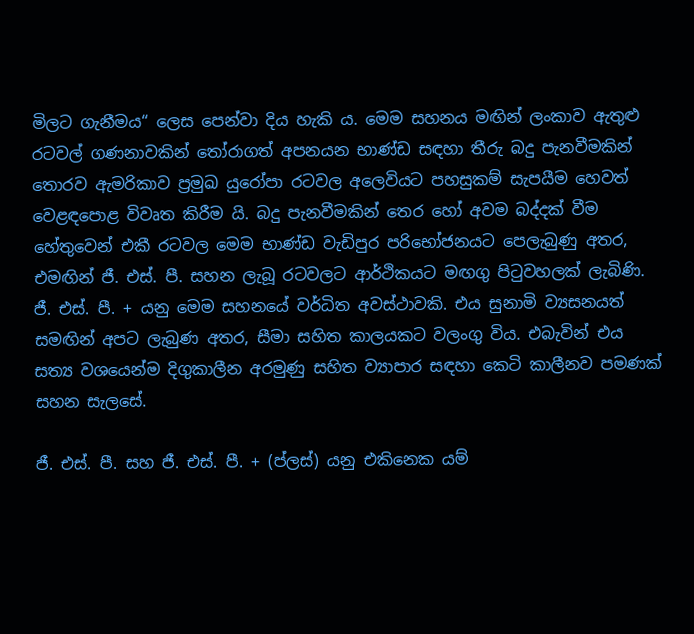මිලට ගැනීමය“ ලෙස පෙන්වා දිය හැකි ය. මෙම සහනය මඟින් ලංකාව ඇතුළු රටවල් ගණනාවකින් තෝරාගත් අපනයන භාණ්ඩ සඳහා තීරු බදු පැනවීමකින් තොරව ඇමරිකාව ප්‍රමුඛ යුරෝපා රටවල අලෙවියට පහසුකම් සැපයීම හෙවත් වෙළඳපොළ විවෘත කිරීම යි. බදු පැනවීමකින් තෙර හෝ අවම බද්දක් වීම හේතුවෙන් එකී රටවල මෙම භාණ්ඩ වැඩිපුර පරිභෝජනයට පෙලැබුණු අතර, එමඟින් ජී. එස්. පී. සහන ලැබූ රටවලට ආර්ථිකයට මඟගු පිටුවහලක් ලැබිණි. ජී. එස්. පී. + යනු මෙම සහනයේ වර්ධිත අවස්ථාවකි. එය සුනාමි ව්‍යසනයත් සමඟින් අපට ලැබුණ අතර, සීමා සහිත කාලයකට වලංගු විය. එබැවින් එය සත්‍ය වශයෙන්ම දිගුකාලීන අරමුණු සහිත ව්‍යාපාර සඳහා කෙටි කාලීනව පමණක් සහන සැලසේ.

ජී. එස්. පී. සහ ජී. එස්. පී. + (ප්ලස්) යනු එකිනෙක යම්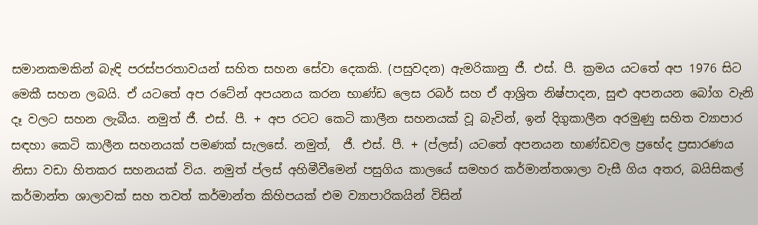සමානකමකින් බැඳි පරස්පරතාවයන් සහිත සහන සේවා දෙකකි. (පසුවදන) ඇමරිකානු ජී. එස්. පී. ක්‍රමය යටතේ අප 1976 සිට මෙකී සහන ලබයි. ඒ යටතේ අප රටේන් අපයනය කරන භාණ්ඩ ලෙස රබර් සහ ඒ ආශ්‍රිත නිෂ්පාදන, සුළු අපනයන බෝග වැනි දෑ වලට සහන ලැබීය. නමුත් ජී. එස්. පී. + අප රටට කෙටි කාලීන සහනයක් වූ බැවින්, ඉන් දිගුකාලීන අරමුණු සහිත ව්‍යාපාර සඳහා කෙටි කාලීන සහනයක් පමණක් සැලසේ. නමුත්,  ජී. එස්. පී. + (ප්ලස්) යටතේ අපනයන භාණ්ඩවල ප්‍රභේද ප්‍රසාරණය නිසා වඩා හිතකර සහනයක් විය. නමුත් ප්ලස් අහිමීවීමෙන් පසුගිය කාලයේ සමහර කර්මාන්තශාලා වැසී ගිය අතර, බයිසිකල් කර්මාන්ත ශාලාවක් සහ තවත් කර්මාන්ත කිහිපයක් එම ව්‍යාපාරිකයින් විසින්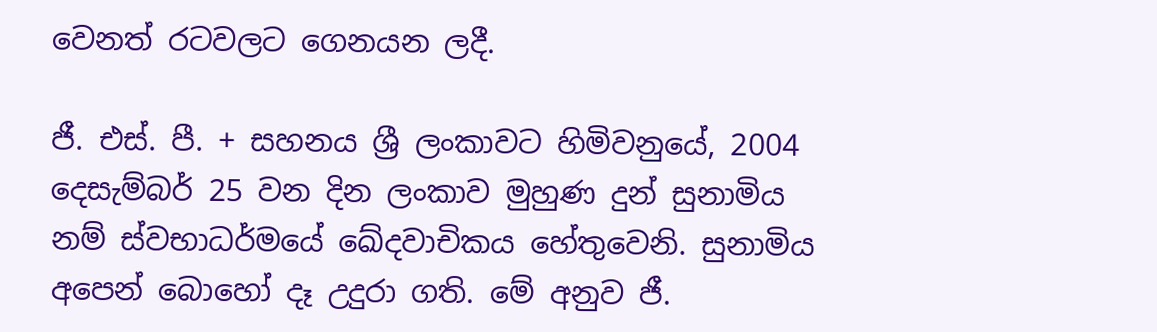වෙනත් රටවලට ගෙනයන ලදී.

ජී. එස්. පී. + සහනය ශ්‍රී ලංකාවට හිමිවනුයේ, 2004 දෙසැම්බර් 25 වන දින ලංකාව මුහුණ දුන් සුනාමිය නම් ස්වභාධර්මයේ ඛේදවාචිකය හේතුවෙනි. සුනාමිය අපෙන් බොහෝ දෑ උදුරා ගති. මේ අනුව ජී.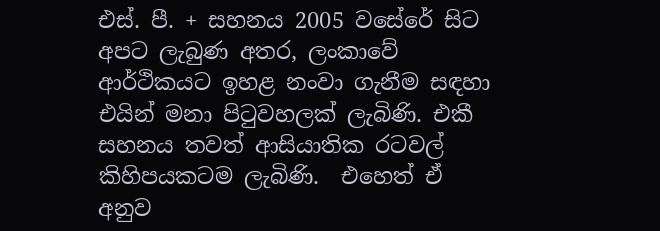එස්. පී. + සහනය 2005 වසේරේ සිට අපට ලැබුණ අතර, ලංකාවේ ආර්ථිකයට ඉහළ නංවා ගැනීම සඳහා එයින් මනා පිටුවහලක් ලැබිණි. එකී සහනය තවත් ආසියාතික රටවල් කිහිපයකටම ලැබිණි.  එහෙත් ඒ අනුව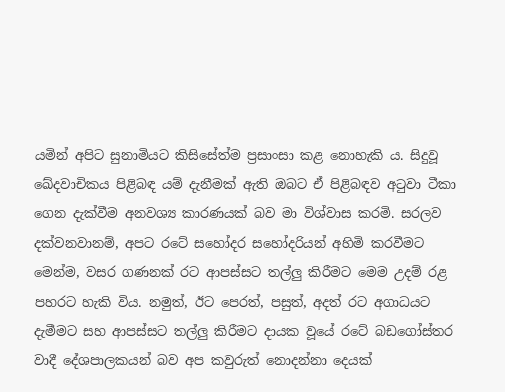යමින් අපිට සුනාමියට කිසිසේත්ම ප්‍රසාංසා කළ නොහැකි ය. සිදුවූ ඛේදවාචිකය පිළිබඳ යම් දැනීමක් ඇති ඔබට ඒ පිළිබඳව අටුවා ටීකා ගෙන දැක්වීම අනවශ්‍ය කාරණයක් බව මා විශ්වාස කරමි. සරලව දක්වනවානම්, අපට රටේ සහෝදර සහෝදරියන් අහිමි කරවීමට මෙන්ම, වසර ගණනක් රට ආපස්සට තල්ලු කිරීමට මෙම උදම් රළ පහරට හැකි විය. නමුත්, ඊට පෙරත්, පසුත්, අදත් රට අගාධයට දැමීමට සහ ආපස්සට තල්ලු කිරීමට දායක වූයේ රටේ බඩගෝස්තර වාදී දේශපාලකයන් බව අප කවුරුත් නොදන්නා දෙයක්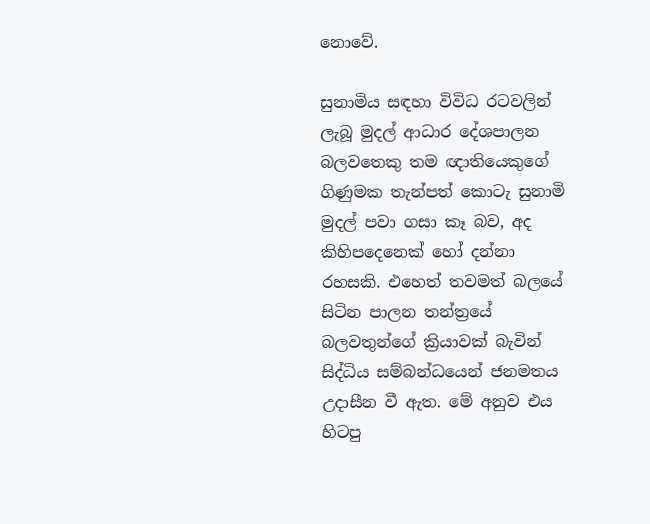නොවේ.

සුනාමිය සඳහා විවිධ රටවලින් ලැබූ මුදල් ආධාර දේශපාලන බලවතෙකු තම ඥාතියෙකුගේ ගිණුමක තැන්පත් කොටැ සුනාමි මුදල් පවා ගසා කෑ බව, අද කිහිපදෙනෙක් හෝ දන්නා රහසකි. එහෙත් තවමත් බලයේ සිටින පාලන තන්ත්‍රයේ බලවතුන්ගේ ක්‍රියාවක් බැවින් සිද්ධිය සම්බන්ධයෙන් ජනමතය උදාසීන වී ඇත. මේ අනුව එය හිටපු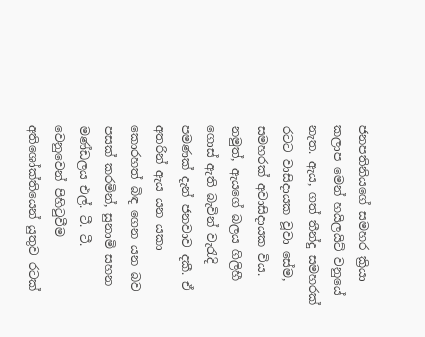ජනපතිනියගේ සමහර ක්‍රියා කලාප මෙන් හයිලයිට් වනුයේ නැත. ඇය, ගත් තීන්දු සමහරක් රටට වාසිදායක වූවා සේම, සමහරක් අවාසිදායක විය. නමුත්, ඇයගේ බලය ගිලිහී ගොස් ඇති බැවින් වැරැදි පමණක් දැන් ජනවාව දකී. ඒ අතරින් ඇය යන යකා කොරහත් බිඳ ගෙන යන බව පසක් කරමින්, සුනාමි සහන මණ්ඩලය එල්. ටී. ටී. වෙනුවෙන් පිහිටුවීම අතිශෝක්තියෙන් යුතුව රටක්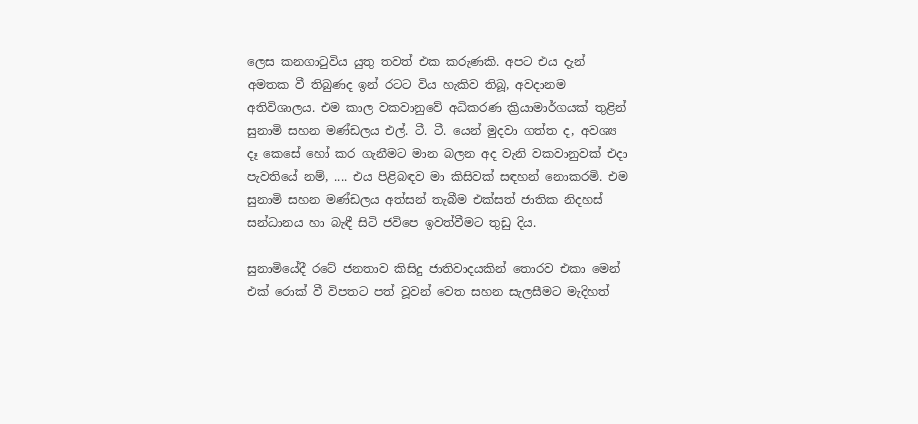ලෙස කනගාටුවිය යුතු තවත් එක කරුණකි. අපට එය දැන් අමතක වී තිබුණද ඉන් රටට විය හැකිව තිබූ, අවදානම අතිවිශාලය. එම කාල වකවානුවේ අධිකරණ ක්‍රියාමාර්ගයක් තුළින් සුනාමි සහන මණ්ඩලය එල්. ටී. ටී. යෙන් මුදවා ගත්ත ද, අවශ්‍ය දෑ කෙසේ හෝ කර ගැනීමට මාන බලන අද වැනි වකවානුවක් එදා පැවතියේ නම්, .... එය පිළිබඳව මා කිසිවක් සඳහන් නොකරමි. එම සුනාමි සහන මණ්ඩලය අත්සන් තැබීම එක්සත් ජාතික නිදහස් සන්ධානය හා බැඳී සිටි ජවිපෙ ඉවත්වීමට තුඩු දිය.

සුනාමියේදී රටේ ජනතාව කිසිදු ජාතිවාදයකින් තොරව එකා මෙන් එක් රොක් වී විපතට පත් වූවන් වෙත සහන සැලසීමට මැදිහත්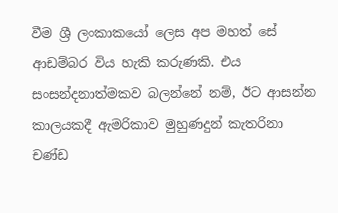වීම ශ්‍රී ලංකාකයෝ ලෙස අප මහත් සේ ආඩම්බර විය හැකි කරුණකි. එය සංසන්දනාත්මකව බලන්නේ නම්, ඊට ආසන්න කාලයකදී ඇමරිකාව මුහුණදුන් කැතරිනා චණ්ඩ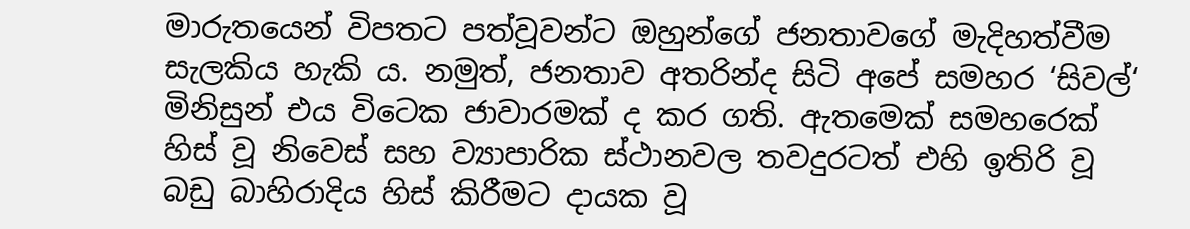මාරුතයෙන් විපතට පත්වූවන්ට ඔහුන්ගේ ජනතාවගේ මැදිහත්වීම සැලකිය හැකි ය. නමුත්, ජනතාව අතරින්ද සිටි අපේ සමහර ‘සිවල්‘ මිනිසුන් එය විටෙක ජාවාරමක් ද කර ගති. ඇතමෙක් සමහරෙක් හිස් වූ නිවෙස් සහ ව්‍යාපාරික ස්ථානවල තවදුරටත් එහි ඉතිරි වූ බඩු බාහිරාදිය හිස් කිරීමට දායක වූ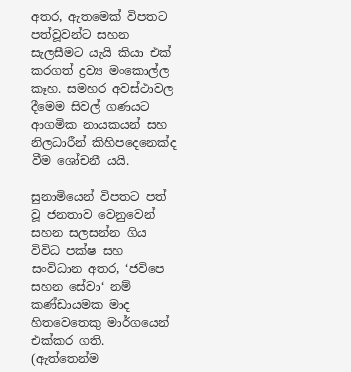අතර, ඇතමෙක් විපතට පත්වූවන්ට සහන සැලසීමට යැයි කියා එක් කරගත් ද්‍රව්‍ය මංකොල්ල කෑහ. සමහර අවස්ථාවල දීමෙම සිවල් ගණයට ආගමික නායකයන් සහ නිලධාරීන් කිහිපදෙනෙක්ද වීම ශෝචනී යයි.

සුනාමියෙන් විපතට පත් වූ ජනතාව වෙනුවෙන් සහන සලසන්න ගිය විවිධ පක්ෂ සහ සංවිධාන අතර, ‘ජවිපෙ සහන සේවා‘ නම් කණ්ඩායමක මාද හිතවෙතෙකු මාර්ගයෙන් එක්කර ගති. (ඇත්තෙන්ම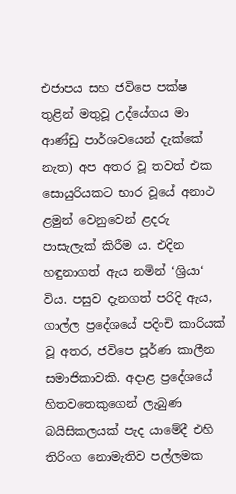එජාපය සහ ජවිපෙ පක්ෂ තුළින් මතුවූ උද්යේගය මා ආණ්ඩු පාර්ශවයෙන් දැක්කේ නැත) අප අතර වූ තවත් එක සොයුරියකට භාර වූයේ අනාථ ළමුන් වෙනුවෙන් ළදරු පාසැලැක් කිරීම ය. එදින හඳුනාගත් ඇය නමින් ‘ශ්‍රියා‘ විය. පසුව දැනගත් පරිදි ඇය, ගාල්ල ප්‍රදේශයේ පදිංචි කාරියක් වූ අතර, ජවිපෙ පූර්ණ කාලීන සමාජිකාවකි. අදාළ ප්‍රදේශයේ හිතවතෙකුගෙන් ලැබුණ බයිසිකලයක් පැද යාමේදී එහි තිරිංග නොමැතිව පල්ලමක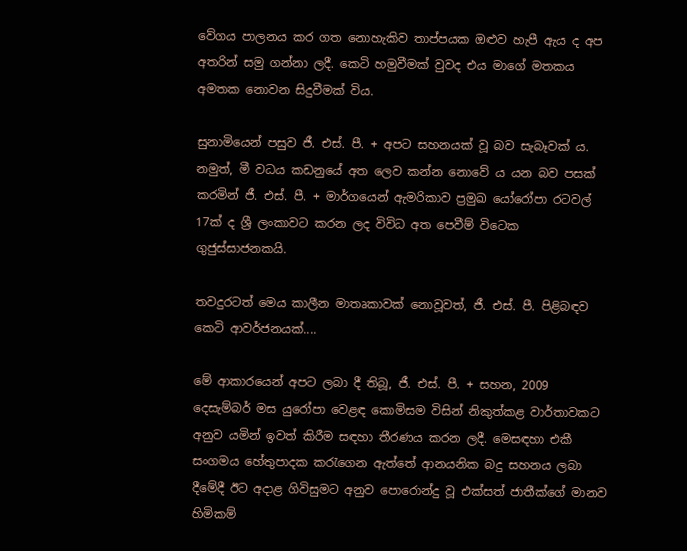වේගය පාලනය කර ගත නොහැකිව තාප්පයක ඔළුව හැපී ඇය ද අප අතරින් සමු ගන්නා ලදී. කෙටි හමුවීමක් වුවද එය මාගේ මතකය අමතක නොවන සිදුවීමක් විය.

සුනාමියෙන් පසුව ජී. එස්. පී. + අපට සහනයක් වූ බව සැබෑවක් ය. නමුත්, මී වධය කඩනුයේ අත ලෙව කන්න නොවේ ය යන බව පසක් කරමින් ජී. එස්. පී. + මාර්ගයෙන් ඇමරිකාව ප්‍රමුඛ යෝරෝපා රටවල් 17ක් ද ශ්‍රී ලංකාවට කරන ලද විවිධ අත පෙවීම් විටෙක ගුජුස්සාජනකයි.

තවදුරටත් මෙය කාලීන මාතෘකාවක් නොවූවත්, ජී. එස්. පී. පිළිබඳව කෙටි ආවර්ජනයක්....

මේ ආකාරයෙන් අපට ලබා දී තිබූ, ජී. එස්. පී. + සහන, 2009 දෙසැම්බර් මස යුරෝපා වෙළඳ කොමිසම විසින් නිකුත්කළ වාර්තාවකට අනුව යමින් ඉවත් කිරීම සඳහා තීරණය කරන ලදී. මෙසඳහා එකී සංගමය හේතුපාදක කරැගෙන ඇත්තේ ආනයනික බදු සහනය ලබා දීමේදී ඊට අදාළ ගිවිසුමට අනුව පොරොන්දු වූ එක්සත් ජාතීක්ගේ මානව හිමිකම්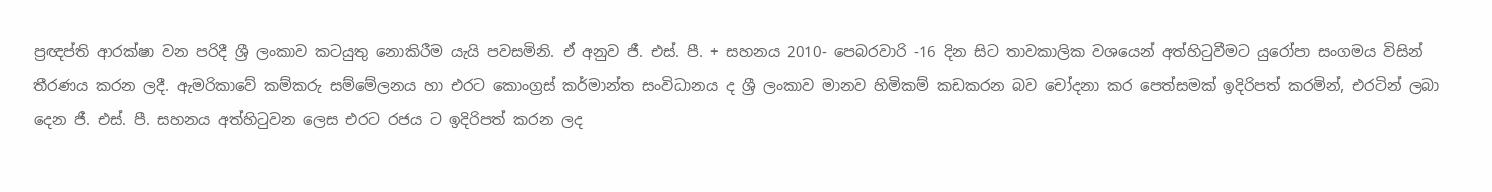ප්‍රඥප්ති ආරක්ෂා වන පරිදී ශ්‍රී ලංකාව කටයුතු නොකිරීම යැයි පවසමිනි. ඒ අනුව ජී. එස්. පී. + සහනය 2010- පෙබරවාරි -16 දින සිට තාවකාලික වශයෙන් අත්හිටුවීමට යුරෝපා සංගමය විසින් තීරණය කරන ලදී. ඇමරිකාවේ කම්කරු සම්මේලනය හා එරට කොංග්‍රස් කර්මාන්ත සංවිධානය ද ශ්‍රී ලංකාව මානව හිමිකම් කඩකරන බව චෝදනා කර පෙත්සමක් ඉදිරිපත් කරමින්, එරටින් ලබා දෙන ජී. එස්. පී. සහනය අත්හිටුවන ලෙස එරට රජය ට ඉදිරිපත් කරන ලද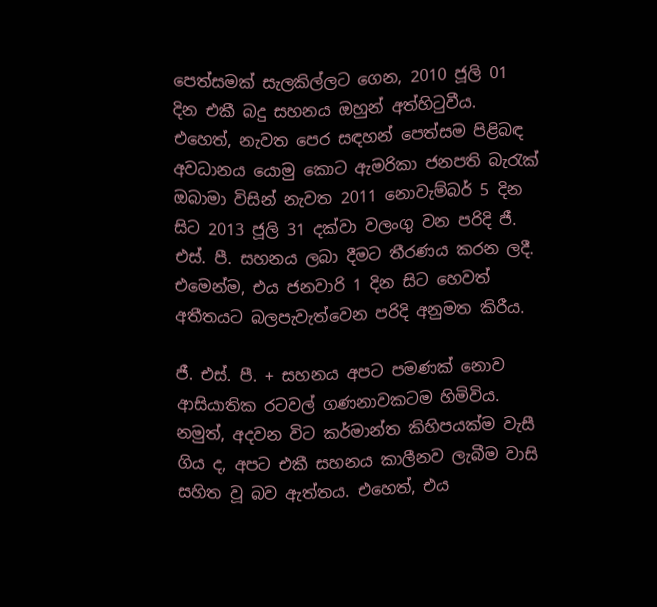පෙත්සමක් සැලකිල්ලට ගෙන, 2010 ජූලි 01 දින එකී බදු සහනය ඔහුන් අත්හිටුවීය. එහෙත්, නැවත පෙර සඳහන් පෙත්සම පිළිබඳ අවධානය යොමු කොට ඇමරිකා ජනපති බැරැක් ඔබාමා විසින් නැවත 2011 නොවැම්බර් 5 දින සිට 2013 ජූලි 31 දක්වා වලංගු වන පරිදි ජී. එස්. පී. සහනය ලබා දීමට තීරණය කරන ලදී. එමෙන්ම, එය ජනවාරි 1 දින සිට හෙවත් අතීතයට බලපැවැත්වෙන පරිදි අනුමත කිරීය.

ජී. එස්. පී. + සහනය අපට පමණක් නොව ආසියාතික රටවල් ගණනාවකටම හිමිවිය. නමුත්, අදවන විට කර්මාන්ත කිහිපයක්ම වැසී ගිය ද, අපට එකී සහනය කාලීනව ලැබීම වාසි සහිත වූ බව ඇත්තය. එහෙත්, එය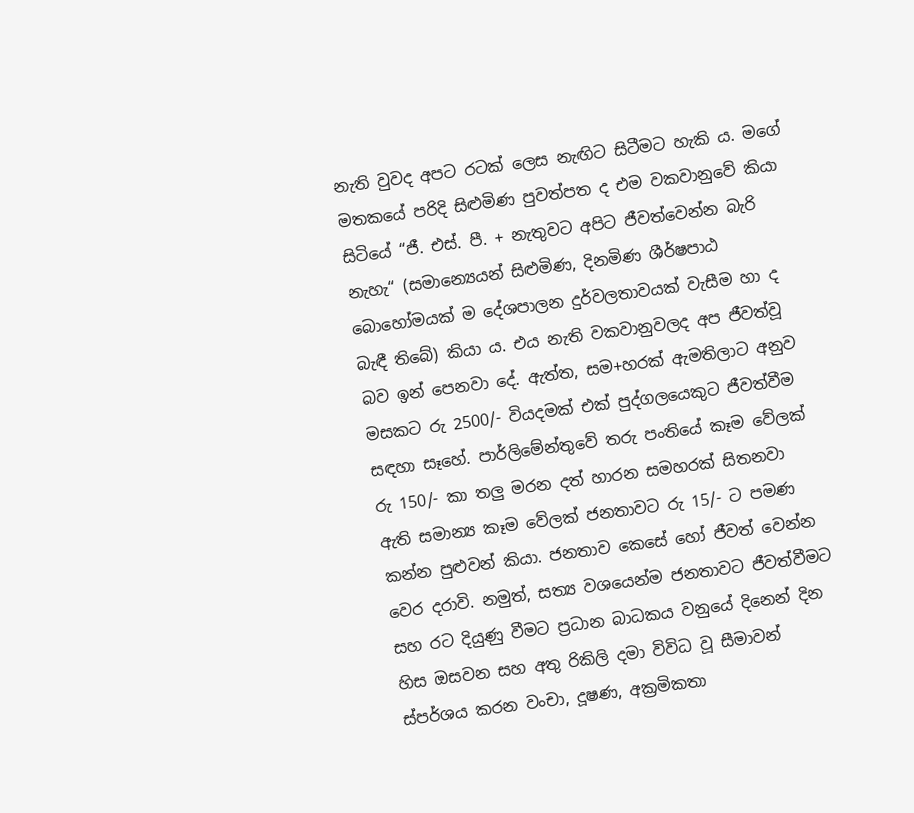නැති වුවද අපට රටක් ලෙස නැඟිට සිටීමට හැකි ය. මගේ මතකයේ පරිදි සිළුමිණ පුවත්පත ද එම වකවානුවේ කියා සිටියේ “ජී. එස්. පී. + නැතුවට අපිට ජීවත්වෙන්න බැරි නැහැ“ (සමාන්‍යෙයන් සිළුමිණ, දිනමිණ ශීර්ෂපාඨ බොහෝමයක් ම දේශපාලන දුර්වලතාවයක් වැසීම හා ද බැඳී තිබේ) කියා ය. එය නැති වකවානුවලද අප ජීවත්වූ බව ඉන් පෙනවා දේ. ඇත්ත, සම+හරක් ඇමතිලාට අනුව මසකට රු 2500/- වියදමක් එක් පුද්ගලයෙකුට ජීවත්වීම සඳහා සෑහේ. පාර්ලිමේන්තුවේ තරු පංතියේ කෑම වේලක් රු 150/- කා තලු මරන දත් හාරන සමහරක් සිතනවා ඇති සමාන්‍ය කෑම වේලක් ජනතාවට රු 15/- ට පමණ කන්න පුළුවන් කියා. ජනතාව කෙසේ හෝ ජීවත් වෙන්න වෙර දරාවි. නමුත්, සත්‍ය වශයෙන්ම ජනතාවට ජීවත්වීමට සහ රට දියුණු වීමට ප්‍රධාන බාධකය වනුයේ දිනෙන් දින හිස ඔසවන සහ අතු රිකිලි දමා විවිධ වූ සීමාවන් ස්පර්ශය කරන වංචා, දූෂණ, අක්‍රමිකතා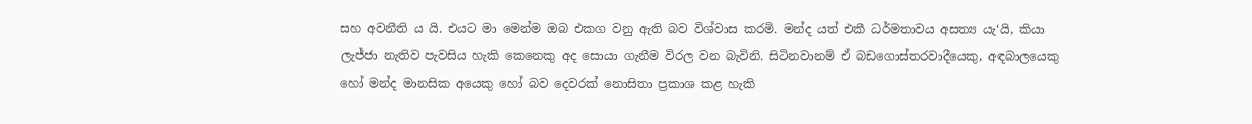සහ අවනීති ය යි. එයට මා මෙන්ම ඔබ එකග වනු ඇති බව විශ්වාස කරමි. මන්ද යත් එකී ධර්මතාවය අසත්‍ය යැ‘යි, කියා ලැජ්ජා නැතිව පැවසිය හැකි කෙනෙකු අද සොයා ගැනීම විරල වන බැවිනි. සිටිනවානම් ඒ බඩගොස්තරවාදීයෙකු, අඳබාලයෙකු හෝ මන්ද මානසික අයෙකු හෝ බව දෙවරක් නොසිතා ප්‍රකාශ කළ හැකි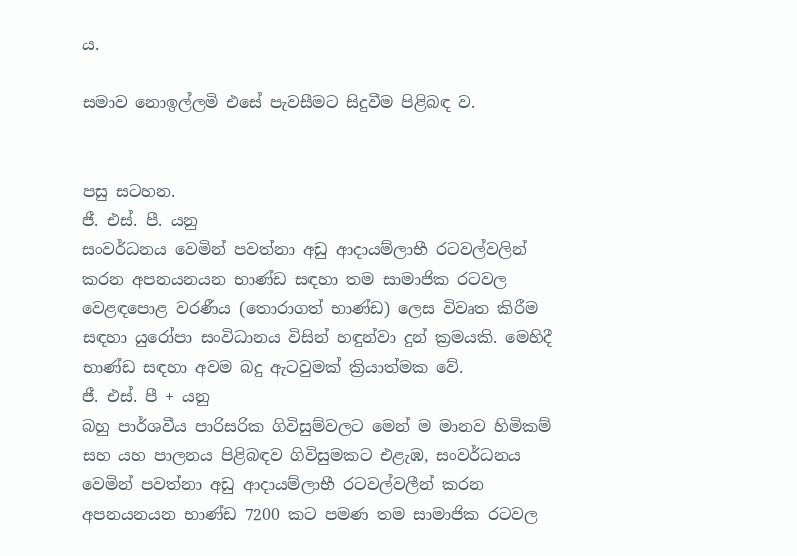ය.

සමාව නොඉල්ලමි එසේ පැවසීමට සිදුවීම පිළිබඳ ව.


පසු සටහන.
ජී. එස්. පී. යනු
සංවර්ධනය වෙමින් පවත්නා අඩු ආදායම්ලාභී රටවල්වලින් කරන අපනයනයන භාණ්ඩ සඳහා තම සාමාජික රටවල වෙළඳපොළ වරණීය (තොරාගත් භාණ්ඩ) ලෙස විවෘත කිරීම සඳහා යුරෝපා සංවිධානය විසින් හඳුන්වා දුන් ක්‍රමයකි. මෙහිදී භාණ්ඩ සඳහා අවම බදු ඇටවුමක් ක්‍රියාත්මක වේ.
ජී. එස්. පී + යනු
බහු පාර්ශවීය පාරිසරික ගිවිසුම්වලට මෙන් ම මානව හිමිකම් සහ යහ පාලනය පිළිබඳව ගිවිසුමකට එළැඹ, සංවර්ධනය වෙමින් පවත්නා අඩු ආදායම්ලාභී රටවල්වලීන් කරන අපනයනයන භාණ්ඩ 7200 කට පමණ තම සාමාජික රටවල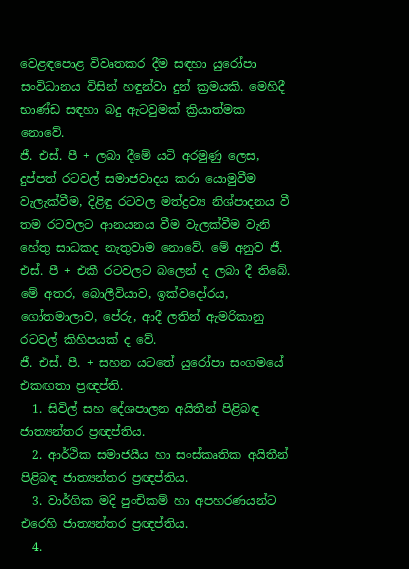වෙළඳපොළ විවෘතකර දීම සඳහා යුරෝපා සංවිධානය විසින් හඳුන්වා දුන් ක්‍රමයකි. මෙහිදී භාණ්ඩ සඳහා බදු ඇටවුමක් ක්‍රියාත්මක නොවේ.
ජී. එස්. පී + ලබා දීමේ යටි අරමුණු ලෙස, දුප්පත් රටවල් සමාජවාදය කරා යොමුවීම වැලැක්වීම, දිළිඳු රටවල මත්ද්‍රව්‍ය නිශ්පාදනය වී තම රටවලට ආනයනය වීම වැලක්වීම වැනි හේතු සාධකද නැතුවාම නොවේ. මේ අනුව ජී. එස්. පී + එකී රටවලට බලෙන් ද ලබා දී තිබේ. මේ අතර, බොලීවියාව, ඉක්වදෝරය, ගෝතමාලාව, පේරු, ආදී ලතින් ඇමරිකානු රටවල් කිහිපයක් ද වේ.
ජී. එස්. පී. + සහන යටතේ යුරෝපා සංගමයේ එකඟතා ප්‍රඥප්ති.
  1. සිවිල් සහ දේශපාලන අයිතීන් පිළිබඳ ජාත්‍යන්තර ප්‍රඥප්තිය.
  2. ආර්ථික සමාජයීය හා සංස්කෘතික අයිතීන් පිළිබඳ ජාත්‍යන්තර ප්‍රඥප්තිය.
  3. වාර්ගික මදි පුංචිකම් හා අපහරණයන්ට එරෙහි ජාත්‍යන්තර ප්‍රඥප්තිය.
  4.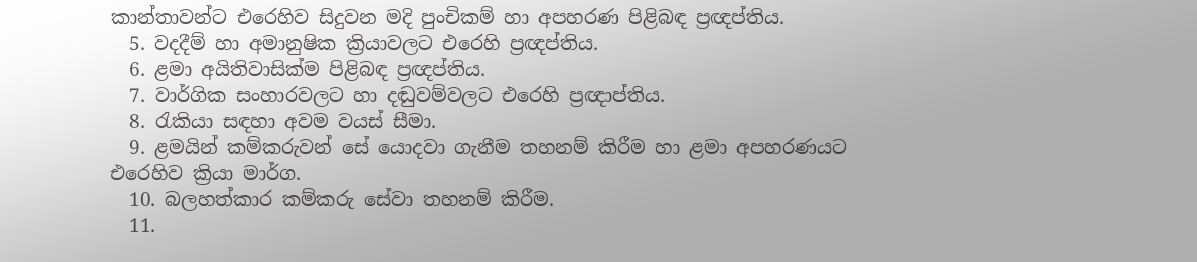කාන්තාවන්ට එරෙහිව සිදුවන මදි පුංචිකම් හා අපහරණ පිළිබඳ ප්‍රඥප්තිය.
  5. වදදීම් හා අමානුෂික ක්‍රියාවලට එරෙහි ප්‍රඥප්තිය.
  6. ළමා අයිතිවාසික්ම පිළිබඳ ප්‍රඥප්තිය.
  7. වාර්ගික සංහාරවලට හා දඬුවම්වලට එරෙහි ප්‍රඥාප්තිය.
  8. රැකියා සඳහා අවම වයස් සීමා.
  9. ළමයින් කම්කරුවන් සේ යොදවා ගැනීම තහනම් කිරීම හා ළමා අපහරණයට එරෙහිව ක්‍රියා මාර්ග.
  10. බලහත්කාර කම්කරු සේවා තහනම් කිරීම.
  11.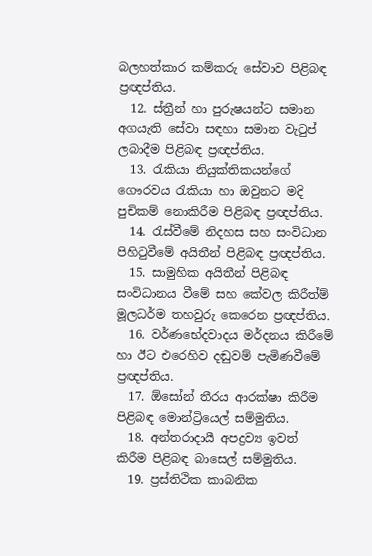බලහත්කාර කම්කරු සේවාව පිළිබඳ ප්‍රඥප්තිය.
  12. ස්ත්‍රීන් හා පුරුෂයන්ට සමාන අගයැති සේවා සඳහා සමාන වැටුප් ලබාදීම පිළිබඳ ප්‍රඥප්තිය.
  13. රැකියා නියුක්තිකයන්ගේ ගෞරවය රැකියා හා ඔවුනට මදි පුචිකම් නොකිරීම පිළිබඳ ප්‍රඥප්තිය.
  14. රැස්වීමේ නිදහස සහ සංවිධාන පිහිටුවීමේ අයිතීන් පිළිබඳ ප්‍රඥප්තිය.
  15. සාමුහික අයිතීන් පිළිබඳ සංවිධානය වීමේ සහ කේවල කිරීත්ම් මූලධර්ම තහවුරු කෙරෙන ප්‍රඥප්තිය.
  16. වර්ණභේදවාදය මර්දනය කිරීමේ හා ඊට එරෙහිව දඬුවම් පැමිණවීමේ ප්‍රඥප්තිය.
  17. ඕසෝන් තීරය ආරක්ෂා කිරීම පිළිබඳ මොන්ට්‍රියෙල් සම්මුතිය.
  18. අන්තරාදායී අපද්‍රව්‍ය ඉවත් කිරීම පිළිබඳ බාසෙල් සම්මුතිය.
  19. ප්‍රස්තිථික කාබනික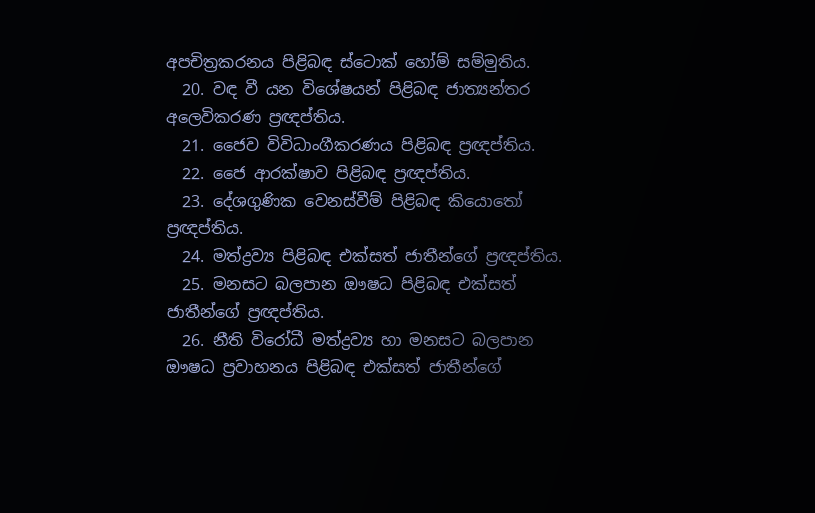අපචිත්‍රකරනය පිළිබඳ ස්ටොක් හෝම් සම්මුතිය.
  20. වඳ වී යන විශේෂයන් පිළිබඳ ජාත්‍යන්තර අලෙවිකරණ ප්‍රඥප්තිය.
  21. ජෛව විවිධාංගීකරණය පිළිබඳ ප්‍රඥප්තිය.
  22. ජෛ ආරක්ෂාව පිළිබඳ ප්‍රඥප්තිය.
  23. දේශගුණික වෙනස්වීම් පිළිබඳ කියොතෝ ප්‍රඥප්තිය.
  24. මත්ද්‍රව්‍ය පිළිබඳ එක්සත් ජාතීන්ගේ ප්‍රඥප්තිය.
  25. මනසට බලපාන ඖෂධ පිළිබඳ එක්සත් ජාතීන්ගේ ප්‍රඥප්තිය.
  26. නීති විරෝධී මත්ද්‍රව්‍ය හා මනසට බලපාන ඖෂධ ප්‍රවාහනය පිළිබඳ එක්සත් ජාතීන්ගේ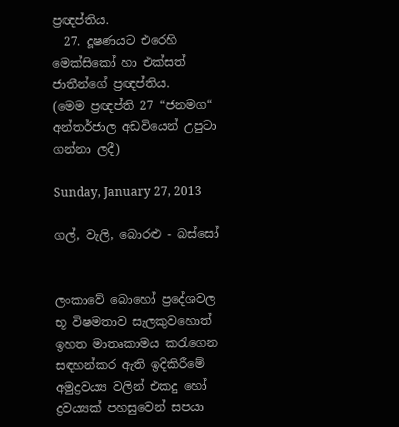ප්‍රඥප්තිය.
  27. දූෂණයට එරෙහි මෙක්සිකෝ හා එක්සත් ජාතීන්ගේ ප්‍රඥප්තිය.
(මෙම ප්‍රඥප්ති 27 “ජනමග“ අන්තර්ජාල අඩවියෙන් උපුටා ගන්නා ලදී)

Sunday, January 27, 2013

ගල්, වැලි, බොරළු - බස්සෝ


ලංකාවේ බොහෝ ප්‍රදේශවල භූ විෂමතාව සැලකුවහොත් ඉහත මාතෘකාමය කරැගෙන සඳහන්කර ඇති ඉදිකිරීමේ අමුද්‍රවය්‍ය වලින් එකදු හෝ ද්‍රවය්‍යක් පහසුවෙන් සපයා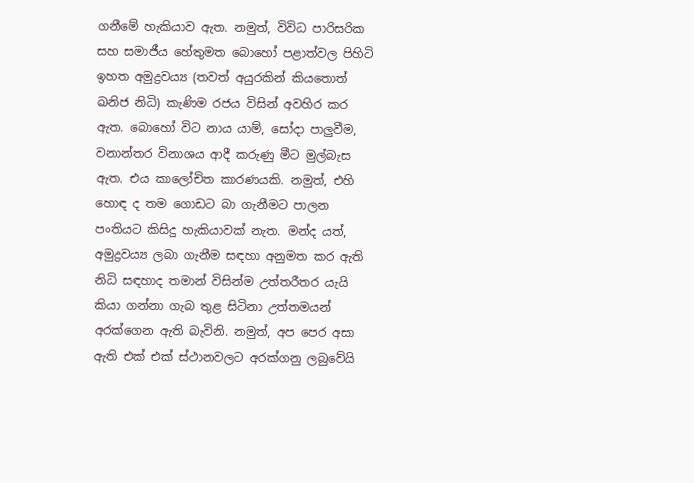ගනීමේ හැකියාව ඇත. නමුත්, විවිධ පාරිසරික සහ සමාජීය හේතුමත බොහෝ පළාත්වල පිහිටි  ඉහත අමුද්‍රවය්‍ය (තවත් අයුරකින් කියතොත් ඛනිජ නිධි) කැණිම රජය විසින් අවහිර කර ඇත. බොහෝ විට නාය යාම්, සෝදා පාලුවීම, වනාන්තර විනාශය ආදී කරුණු මීට මුල්බැස ඇත. එය කාලෝචිත කාරණයකි. නමුත්, එහි හොඳ ද තම ගොඩට බා ගැනීමට පාලන පංතියට කිසිදු හැකියාවක් නැත. මන්ද යත්, අමුද්‍රවය්‍ය ලබා ගැනීම සඳහා අනුමත කර ඇති නිධි සඳහාද තමාන් විසින්ම උත්තරීතර යැයි කියා ගන්නා ගැබ තුළ සිටිනා උත්තමයන් අරක්ගෙන ඇති බැවිනි. නමුත්, අප පෙර අසා ඇති එක් එක් ස්ථානවලට අරක්ගනු ලබුවේයි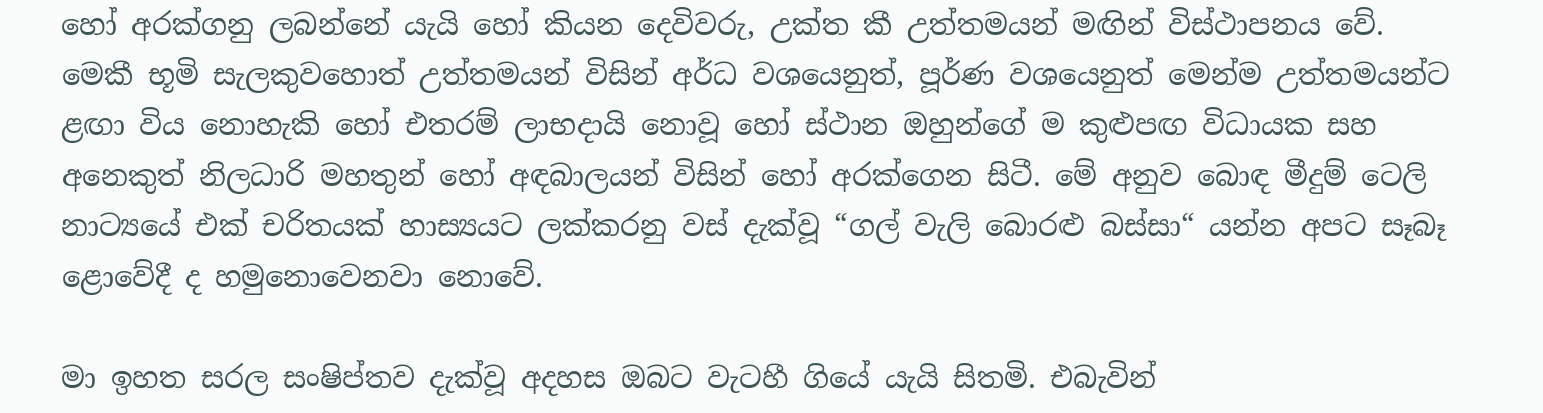හෝ අරක්ගනු ලබන්නේ යැයි හෝ කියන දෙවිවරු, උක්ත කී උත්තමයන් මඟින් විස්ථාපනය වේ. මෙකී භූමි සැලකුවහොත් උත්තමයන් විසින් අර්ධ වශයෙනුත්, පූර්ණ වශයෙනුත් මෙන්ම උත්තමයන්ට ළඟා විය නොහැකි හෝ එතරම් ලාභදායි නොවූ හෝ ස්ථාන ඔහුන්ගේ ම කුළුපඟ විධායක සහ අනෙකුත් නිලධාරි මහතුන් හෝ අඳබාලයන් විසින් හෝ අරක්ගෙන සිටී. මේ අනුව බොඳ මීදුම් ටෙලි නාට්‍යයේ එක් චරිතයක් හාස්‍යයට ලක්කරනු වස් දැක්වූ “ගල් වැලි බොරළු බස්සා“ යන්න අපට සෑබෑ ළොවේදී ද හමුනොවෙනවා නොවේ.

මා ඉහත සරල සංෂිප්තව දැක්වූ අදහස ඔබට වැටහී ගියේ යැයි සිතමි. එබැවින්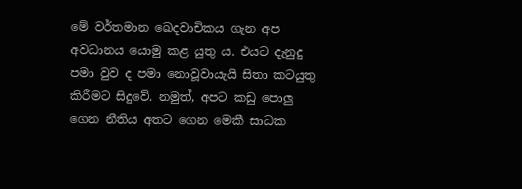මේ වර්තමාන ඛෙදවාචිකය ගැන අප අවධානය යොමු කළ යුතු ය. එයට දැනුදු පමා වුව ද පමා නොවූවායැයි සිතා කටයුතු කිරීමට සිදුවේ. නමුත්, අපට කඩු පොලු ගෙන නීතිය අතට ගෙන මෙකී සාධක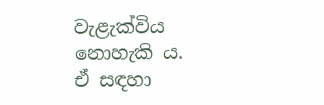වැළැක්විය නොහැකි ය. ඒ සඳහා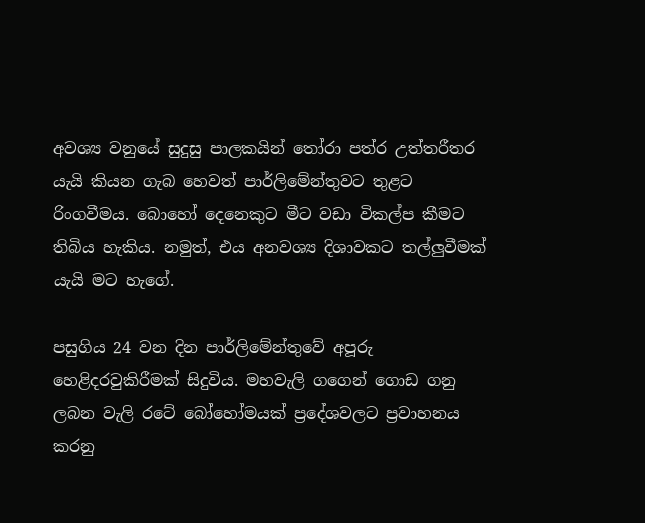අවශ්‍ය වනුයේ සුදුසු පාලකයින් තෝරා පත්ර උත්තරීතර යැයි කියන ගැබ හෙවත් පාර්ලිමේන්තුවට තුළට රිංගවීමය. බොහෝ දෙනෙකුට මීට වඩා විකල්ප කීමට තිබිය හැකිය. නමුත්, එය අනවශ්‍ය දිශාවකට තල්ලුවීමක් යැයි මට හැගේ.

පසුගිය 24 වන දින පාර්ලිමේන්තුවේ අපූරු හෙළිදරවුකිරීමක් සිදුවිය. මහවැලි ගගෙන් ගොඩ ගනු ලබන වැලි රටේ බෝහෝමයක් ප්‍රදේශවලට ප්‍රවාහනය කරනු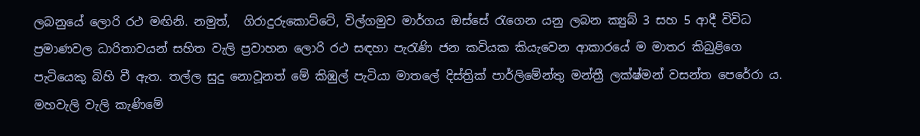ලබනුයේ ලොරි රථ මඟිනි. නමුත්,  ගිරාදුරුකොට්ටේ, විල්ගමුව මාර්ගය ඔස්සේ රැගෙන යනු ලබන ක්‍යුබ් 3 සහ 5 ආදී විවිධ ප්‍රමාණවල ධාරිතාවයන් සහිත වැලි ප්‍රවාහන ලොරි රථ සඳහා පැරැණි ජන කවියක කියැවෙන ආකාරයේ ම මාතර කිබුළිගෙ පැටියෙකු බිහි වී ඇත. තල්ල සුදු නොවූනත් මේ කිඹුල් පැටියා මාතලේ දිස්ත්‍රික් පාර්ලිමේන්තු මන්ත්‍රී ලක්ෂ්මන් වසන්ත පෙරේරා ය. මහවැලි වැලි කැණිමේ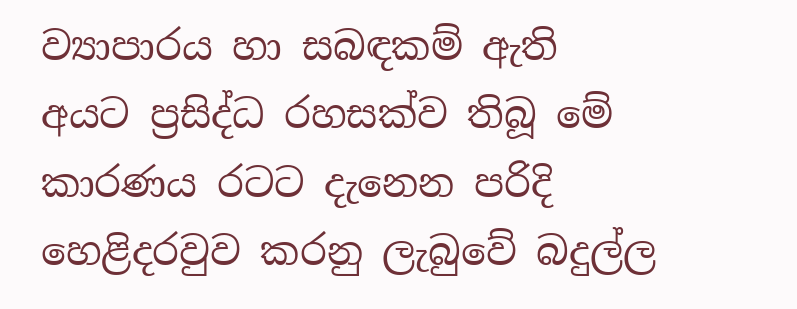ව්‍යාපාරය හා සබඳකම් ඇති අයට ප්‍රසිද්ධ රහසක්ව තිබූ මේ කාරණය රටට දැනෙන පරිදි හෙළිදරවුව කරනු ලැබුවේ බදුල්ල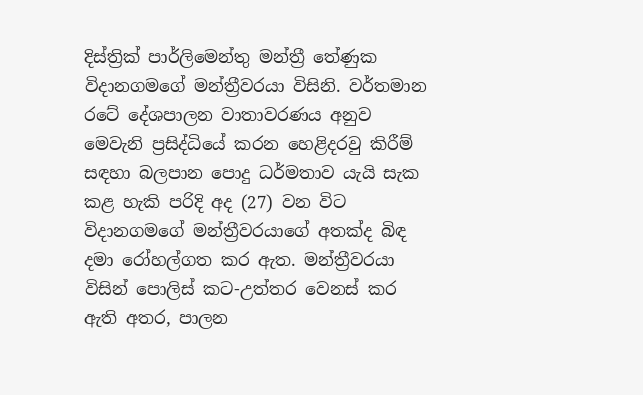දිස්ත්‍රික් පාර්ලිමෙන්තු මන්ත්‍රී තේණුක විදානගමගේ මන්ත්‍රීවරයා විසිනි. වර්තමාන රටේ දේශපාලන වාතාවරණය අනුව මෙවැනි ප්‍රසිද්ධියේ කරන හෙළිදරවු කිරීම් සඳහා බලපාන පොදු ධර්මතාව යැයි සැක කළ හැකි පරිදි අද (27) වන විට විදානගමගේ මන්ත්‍රීවරයාගේ අතක්ද බිඳ දමා රෝහල්ගත කර ඇත. මන්ත්‍රීවරයා විසින් පොලිස් කට-උත්තර වෙනස් කර ඇති අතර, පාලන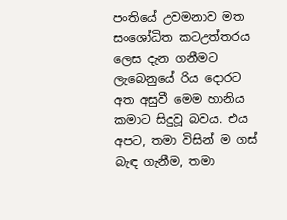පංතියේ උවමනාව මත සංශෝධිත කටඋත්තරය ලෙස දැන ගනීමට ලැබෙනුයේ රිය දොරට අත අසුවී මෙම හානිය කමාට සිදුවූ බවය. එය අපට, තමා විසින් ම ගස් බැඳ ගැනීම, තමා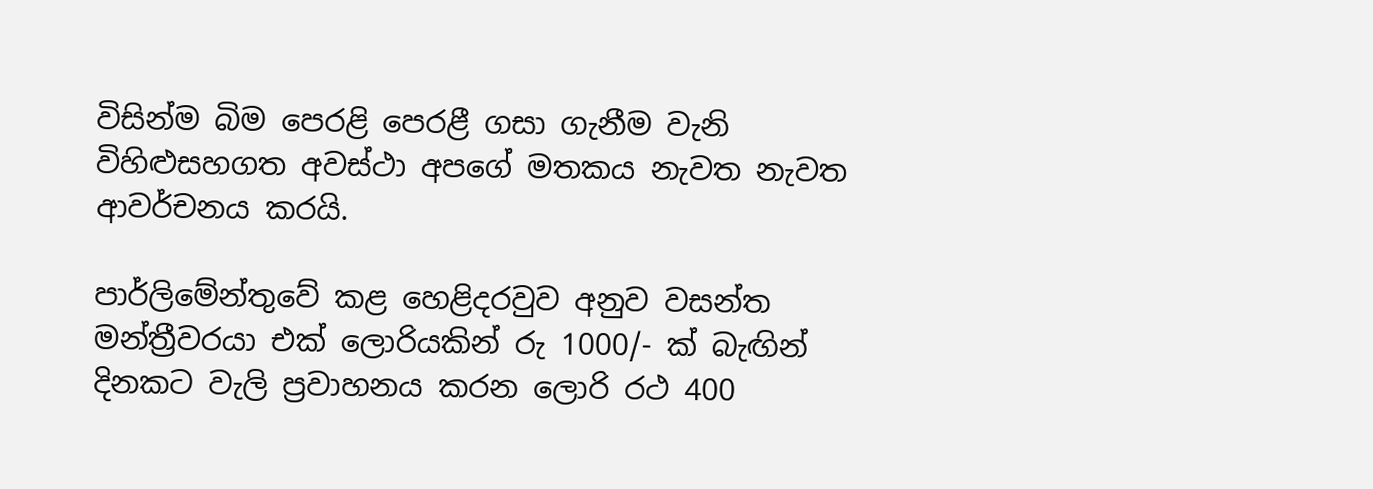විසින්ම බිම පෙරළි පෙරළී ගසා ගැනීම වැනි විහිළුසහගත අවස්ථා අපගේ මතකය නැවත නැවත ආවර්චනය කරයි.

පාර්ලිමේන්තුවේ කළ හෙළිදරවුව අනුව වසන්ත මන්ත්‍රීවරයා එක් ලොරියකින් රු 1000/- ක් බැඟින් දිනකට වැලි ප්‍රවාහනය කරන ලොරි රථ 400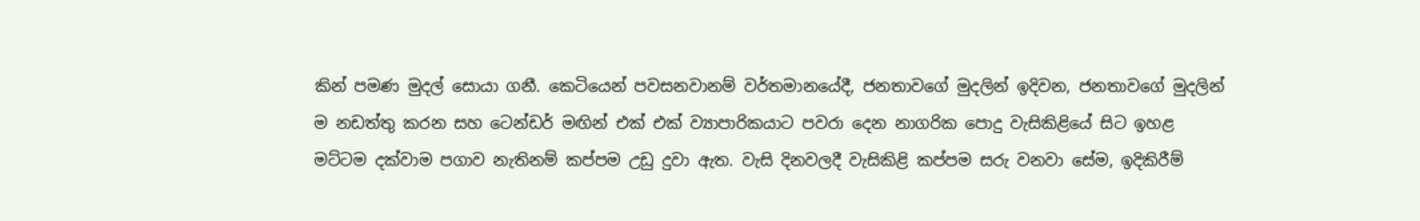කින් පමණ මුදල් සොයා ගනී. කෙටියෙන් පවසනවානම් වර්තමානයේදී, ජනතාවගේ මුදලින් ඉදිවන, ජනතාවගේ මුදලින් ම නඩත්තු කරන සහ ටෙන්ඩර් මඟින් එක් එක් ව්‍යාපාරිකයාට පවරා දෙන නාගරික පොදු වැසිකිළියේ සිට ඉහළ මට්ටම දක්වාම පගාව නැතිනම් කප්පම උඩු දුවා ඇත. වැසි දිනවලදී වැසිකිළි කප්පම සරු වනවා සේම, ඉදිකිරීම්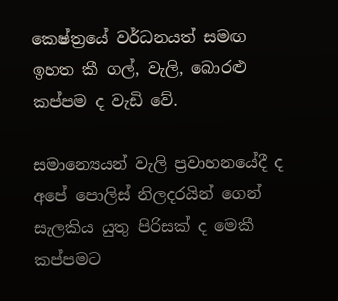කෙෂ්ත්‍රයේ වර්ධනයත් සමඟ ඉහත කී ගල්, වැලි, බොරළු කප්පම ද වැඩි වේ.

සමාන්‍යෙයන් වැලි ප්‍රවාහනයේදී ද අපේ පොලිස් නිලදරයින් ගෙන් සැලකිය යුතු පිරිසක් ද මෙකී කප්පමට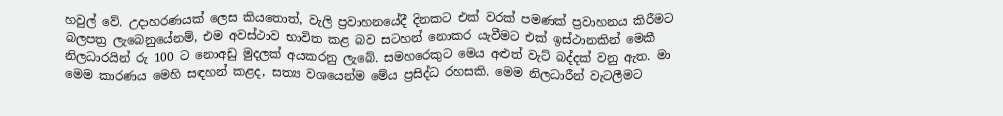හවුල් වේ. උදාහරණයක් ලෙස කියතොත්, වැලි ප්‍රවාහනයේදී දිනකට එක් වරක් පමණක් ප්‍රවාහනය කිරීමට බලපත්‍ර ලැබෙනුයේනම්, එම අවස්ථාව භාවිත කළ බව සටහන් නොකර යැවීමට එක් ඉස්ථානකින් මෙකී නිලධාරයින් රු 100 ට නොඅඩු මුදලක් අයකරනු ලැබේ. සමහරෙකුට මෙය අළුත් වැට් බද්දක් වනු ඇත. මා මෙම කාරණය මෙහි සඳහන් කළද, සත්‍ය වශයෙන්ම මේය ප්‍රසිද්ධ රහසකි. මෙම නිලධාරීන් වැටලීමට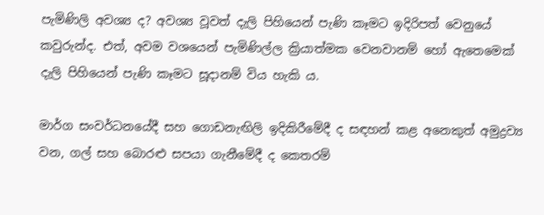පැමිණිලි අවශ්‍ය ද? අවශ්‍ය වූවත් දැලි පිහියෙන් පැණි කෑමට ඉදිරිපත් වෙනුයේ කවුරුන්ද. එත්, අවම වශයෙන් පැමිණිල්ල ක්‍රියාත්මක වෙනවානම් හෝ ඇතෙමෙක් දැලි පිහියෙන් පැණි කෑමට සූදානම් විය හැකි ය.

මාර්ග සංවර්ධනයේදී සහ ගොඩනැඟිලි ඉදිකිරීමේදී ද සඳහන් කළ අනෙකුත් අමුද්‍රව්‍ය වන, ගල් සහ බොරළු සපයා ගැනීමේදී ද කෙතරම්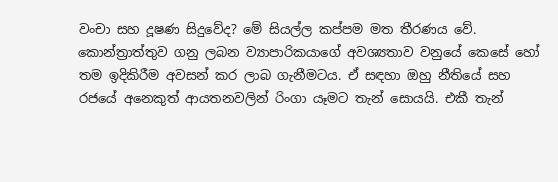වංචා සහ දූෂණ සිදුවේද? මේ සියල්ල කප්පම මත තීරණය වේ. කොන්ත්‍රාත්තුව ගනු ලබන ව්‍යාපාරිකයාගේ අවශ්‍යතාව වනුයේ කෙසේ හෝ තම ඉදිකිරීම අවසන් කර ලාබ ගැනීමටය. ඒ සඳහා ඔහු නීතියේ සහ රජයේ අනෙකුත් ආයතනවලින් රිංගා යෑමට තැන් සොයයි. එකී තැන්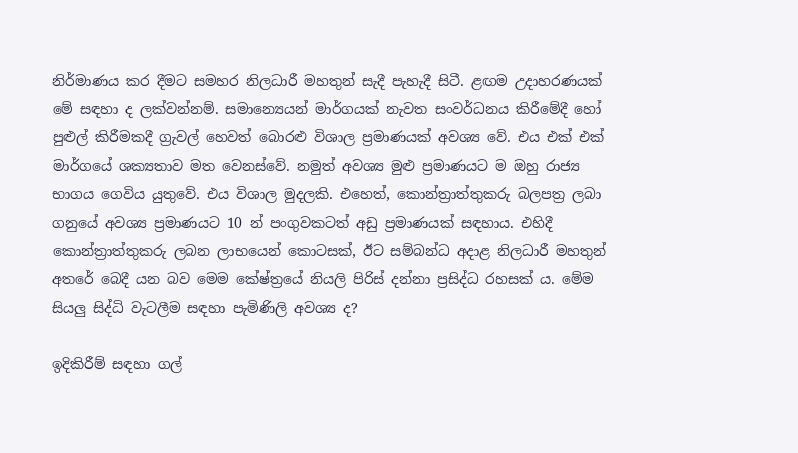නිර්මාණය කර දීමට සමහර නිලධාරී මහතුන් සැදී පැහැදී සිටී. ළඟම උදාහරණයක් මේ සඳහා ද ලක්වන්නම්. සමාන්‍යෙයන් මාර්ගයක් නැවත සංවර්ධනය කිරීමේදී හෝ පුළුල් කිරීමකදී ග්‍රැවල් හෙවත් බොරළු විශාල ප්‍රමාණයක් අවශ්‍ය වේ. එය එක් එක් මාර්ගයේ ශක්‍යතාව මත වෙනස්වේ. නමුත් අවශ්‍ය මුළු ප්‍රමාණයට ම ඔහු රාජ්‍ය භාගය ගෙවිය යුතුවේ. එය විශාල මුදලකි. එහෙත්, කොන්ත්‍රාත්තුකරු බලපත්‍ර ලබා ගනුයේ අවශ්‍ය ප්‍රමාණයට 10 න් පංගුවකටත් අඩු ප්‍රමාණයක් සඳහාය. එහිදී කොන්ත්‍රාත්තුකරු ලබන ලාභයෙන් කොටසක්, ඊට සම්බන්ධ අදාළ නිලධාරී මහතුන් අතරේ බෙදී යන බව මෙම කේෂ්ත්‍රයේ නියලි පිරිස් දන්නා ප්‍රසිද්ධ රහසක් ය. මේම සියලු සිද්ධි වැටලීම සඳහා පැමිණිලි අවශ්‍ය ද?

ඉදිකිරීම් සඳහා ගල්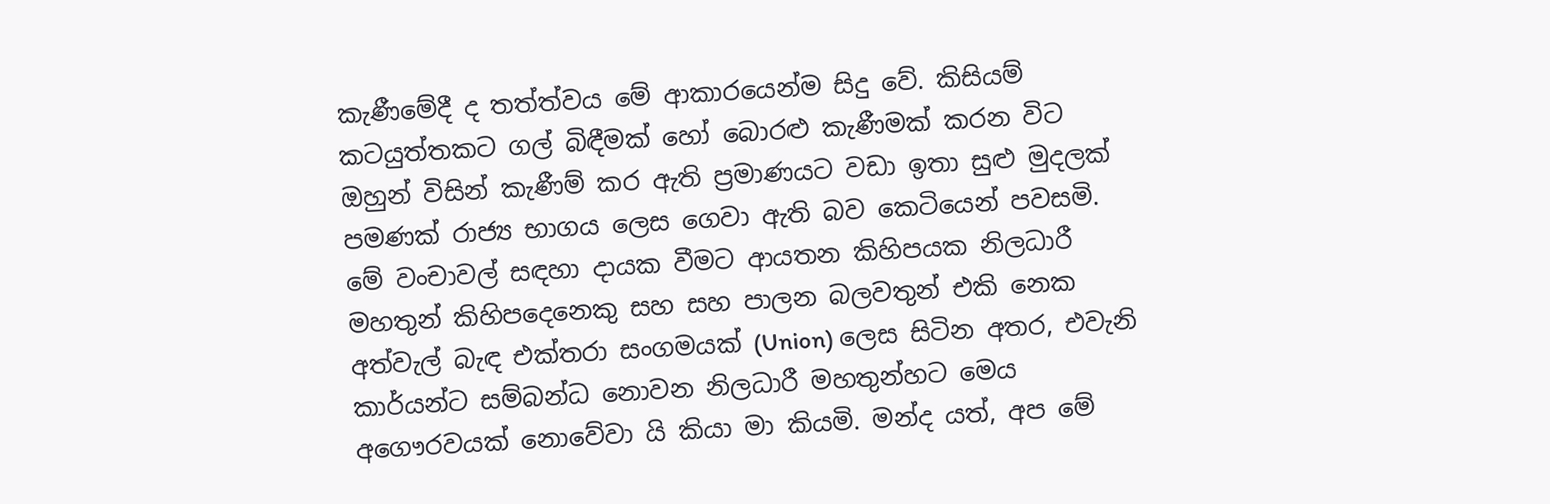කැණීමේදී ද තත්ත්වය මේ ආකාරයෙන්ම සිදු වේ. කිසියම් කටයුත්තකට ගල් බිඳීමක් හෝ බොරළු කැණීමක් කරන විට ඔහුන් විසින් කැණීම් කර ඇති ප්‍රමාණයට වඩා ඉතා සුළු මුදලක් පමණක් රාජ්‍ය භාගය ලෙස ගෙවා ඇති බව කෙටියෙන් පවසමි. මේ වංචාවල් සඳහා දායක වීමට ආයතන කිහිපයක නිලධාරී මහතුන් කිහිපදෙනෙකු සහ සහ පාලන බලවතුන් එකි නෙක අත්වැල් බැඳ එක්තරා සංගමයක් (Union) ලෙස සිටින අතර, එවැනි කාර්යන්ට සම්බන්ධ නොවන නිලධාරී මහතුන්හට මෙය අගෞරවයක් නොවේවා යි කියා මා කියමි. මන්ද යත්, අප මේ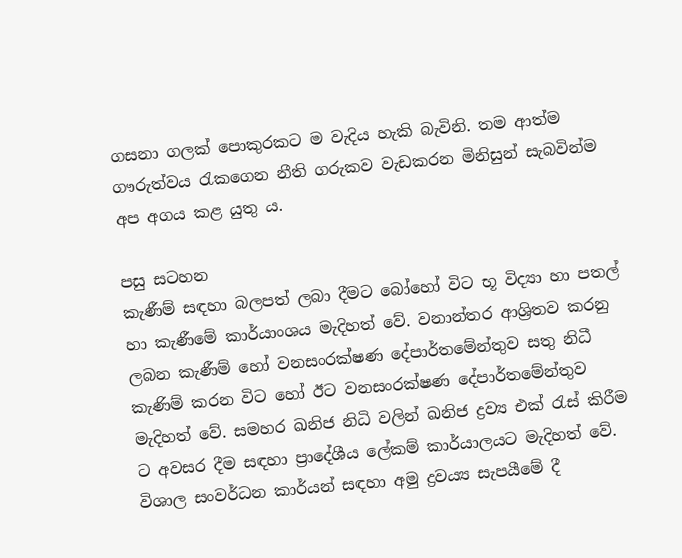ගසනා ගලක් පොකුරකට ම වැදිය හැකි බැවිනි. තම ආත්ම ගෟරුත්වය රැකගෙන නීති ගරුකව වැඩකරන මිනිසුන් සැබවින්ම අප අගය කළ යුතු ය.

පසු සටහන
කැණීම් සඳහා බලපත් ලබා දීමට බෝහෝ විට භූ විද්‍යා හා පතල් හා කැණීමේ කාර්යාංශය මැදිහත් වේ. වනාන්තර ආශ්‍රිතව කරනු ලබන කැණීම් හෝ වනසංරක්ෂණ දේපාර්තමේන්තුව සතු නිධී කැණිම් කරන විට හෝ ඊට වනසංරක්ෂණ දේපාර්තමේන්තුව මැදිහත් වේ. සමහර ඛනිජ නිධි වලින් ඛනිජ ද්‍රව්‍ය එක් රැස් කිරීම ට අවසර දීම සඳහා ප්‍රාදේශීය ලේකම් කාර්යාලයට මැදිහත් වේ.
විශාල සංවර්ධන කාර්යන් සඳහා අමු ද්‍රවය්‍ය සැපයීමේ දී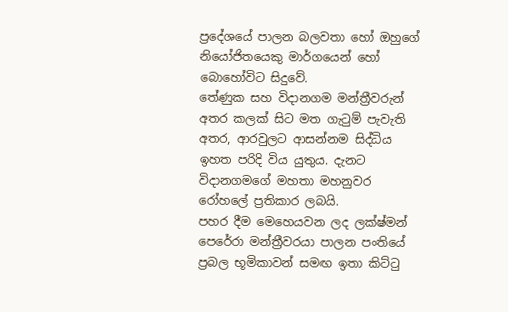ප්‍රදේශයේ පාලන බලවතා හෝ ඔහුගේ නියෝජිතයෙකු මාර්ගයෙන් හෝ බොහෝවිට සිදුවේ.
තේණුක සහ විදානගම මන්ත්‍රීවරුන් අතර කලක් සිට මත ගැටුම් පැවැති අතර, ආරවුලට ආසන්නම සිද්ධිය ඉහත පරිදි විය යුතුය. දැනට විදානගමගේ මහතා මහනුවර රෝහලේ ප්‍රතිකාර ලබයි.
පහර දීම මෙහෙයවන ලද ලක්ෂ්මන් පෙරේරා මන්ත්‍රීවරයා පාලන පංතියේ ප්‍රබල භූමිකාවන් සමඟ ඉතා කිට්ටු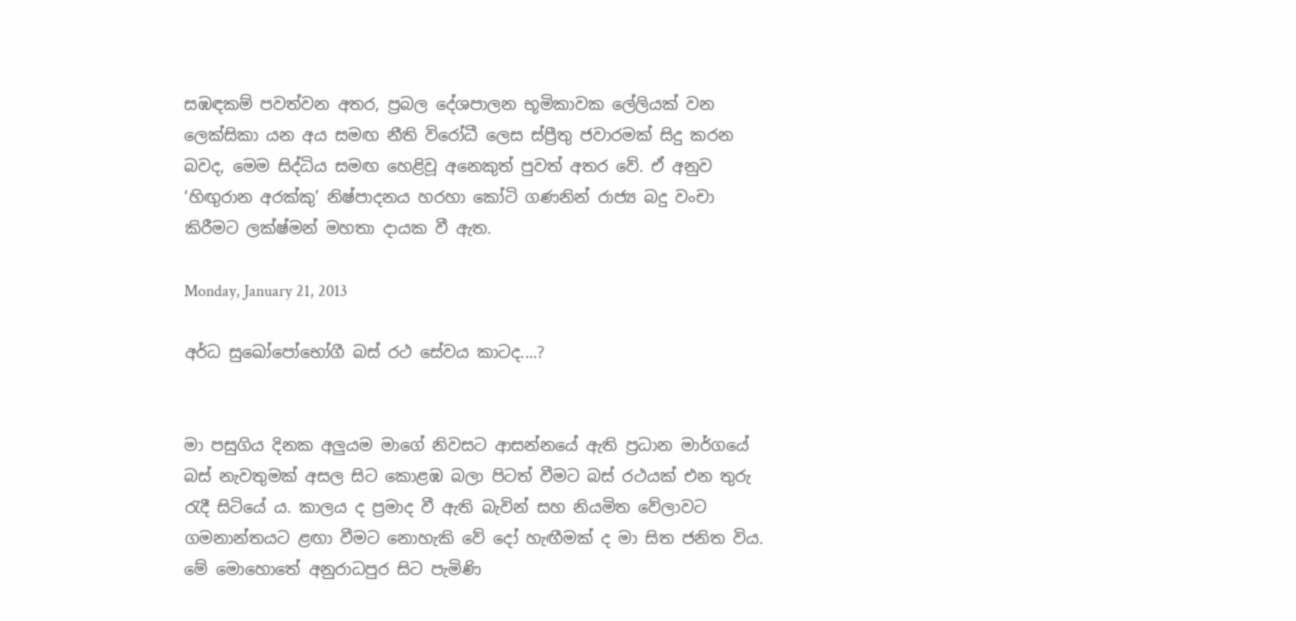සඹඳකම් පවත්වන අතර, ප්‍රබල දේශපාලන භූමිකාවක ලේලියක් වන ලෙක්සිකා යන අය සමඟ නීති විරෝධී ලෙස ස්ප්‍රීතු ජවාරමක් සිදු කරන බවද, මෙම සිද්ධිය සමඟ හෙළිවූ අනෙකුත් පුවත් අතර වේ. ඒ අනුව ‘හිඟුරාන අරක්කු’ නිෂ්පාදනය හරහා කෝටි ගණනින් රාජ්‍ය බදු වංචා කිරීමට ලක්ෂ්මන් මහතා දායක වී ඇත.

Monday, January 21, 2013

අර්ධ සුඛෝපෝභෝගී බස් රථ සේවය කාටද....?


මා පසුගිය දිනක අලුයම මාගේ නිවසට ආසන්නයේ ඇති ප්‍රධාන මාර්ගයේ බස් නැවතුමක් අසල සිට කොළඹ බලා පිටත් වීමට බස් රථයක් එන තුරු රැදී සිටියේ ය. කාලය ද ප්‍රමාද වී ඇති බැවින් සහ නියමිත වේලාවට ගමනාන්තයට ළඟා වීමට නොහැකි වේ දෝ හැඟීමක් ද මා සිත ජනිත විය. මේ මොහොතේ අනුරාධපුර සිට පැමිණි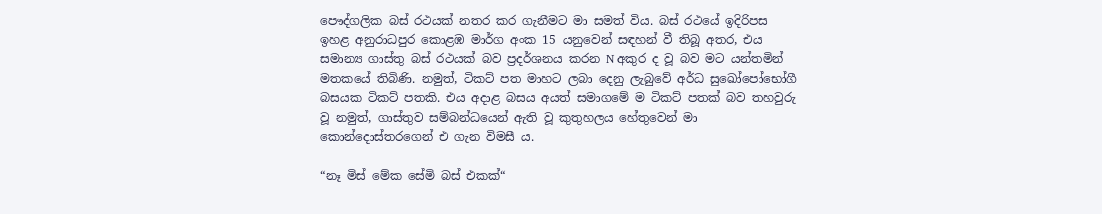පෞද්ගලික බස් රථයක් නතර කර ගැනීමට මා සමත් විය. බස් රථයේ ඉදිරිපස ඉහළ අනුරාධපුර කොළඹ මාර්ග අංක 15 යනුවෙන් සඳහන් වී තිබූ අතර, එය සමාන්‍ය ගාස්තු බස් රථයක් බව ප්‍රදර්ශනය කරන N අකුර ද වූ බව මට යන්තමින් මතකයේ තිබිණි. නමුත්, ටිකට් පත මාහට ලබා දෙනු ලැබුවේ අර්ධ සුඛෝපෝභෝගී බසයක ටිකට් පතකි. එය අදාළ බසය අයත් සමාගමේ ම ටිකට් පතක් බව තහවුරු වූ නමුත්, ගාස්තුව සම්බන්ධයෙන් ඇති වූ කුතුහලය හේතුවෙන් මා කොන්දොස්තරගෙන් එ ගැන විමසී ය.

“නෑ මිස් මේක සේමි බස් එකක්“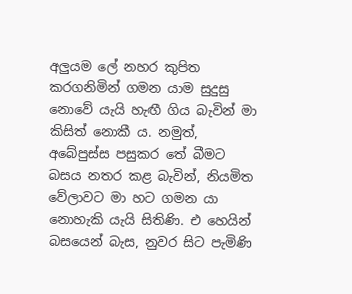අලුයම ලේ නහර කුපිත කරගනිමින් ගමන යාම සුදුසු නොවේ යැයි හැඟී ගිය බැවින් මා කිසිත් නොකී ය. නමුත්, අබේපුස්ස පසුකර තේ බීමට බසය නතර කළ බැවින්, නියමිත වේලාවට මා හට ගමන යා නොහැකි යැයි සිතිණි. එ හෙයින් බසයෙන් බැස, නුවර සිට පැමිණි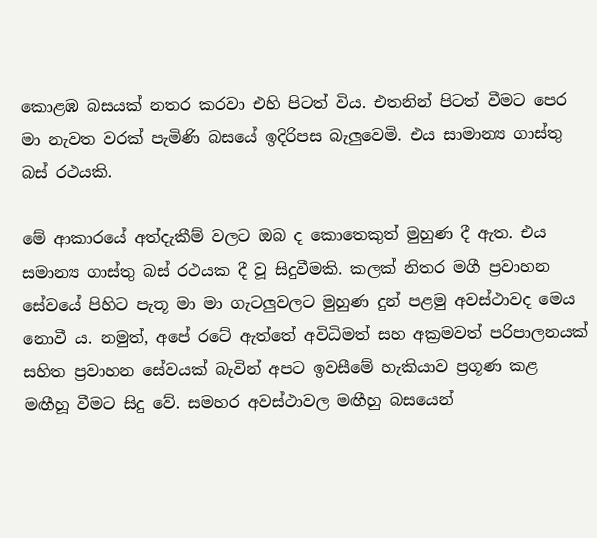කොළඹ බසයක් නතර කරවා එහි පිටත් විය. එතනින් පිටත් වීමට පෙර මා නැවත වරක් පැමිණි බසයේ ඉදිරිපස බැලුවෙමි. එය සාමාන්‍ය ගාස්තු බස් රථයකි.

මේ ආකාරයේ අත්දැකීම් වලට ඔබ ද කොතෙකුත් මුහුණ දී ඇත. එය සමාන්‍ය ගාස්තු බස් රථයක දී වූ සිදුවීමකි. කලක් නිතර මගී ප්‍රවාහන සේවයේ පිහිට පැතූ මා මා ගැටලුවලට මුහුණ දුන් පළමු අවස්ථාවද මෙය නොවී ය. නමුත්, අපේ රටේ ඇත්තේ අවිධිමත් සහ අක්‍රමවත් පරිපාලනයක් සහිත ප්‍රවාහන සේවයක් බැවින් අපට ඉවසීමේ හැකියාව ප්‍රගූණ කළ මඟීහූ වීමට සිදු වේ. සමහර අවස්ථාවල මඟීහු බසයෙන්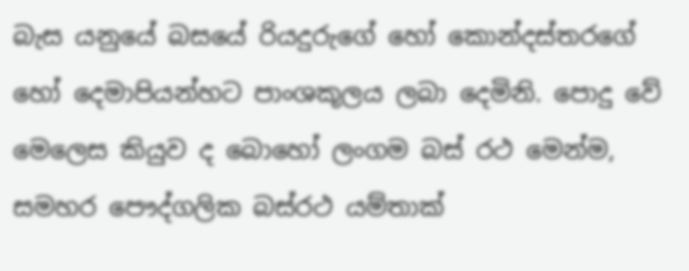බැස යනුයේ බසයේ රියදුරුගේ හෝ කොන්දස්තරගේ හෝ දෙමාපියන්හට පාංශකූලය ලබා දෙමිනි. පොදු වේ මෙලෙස කියුව ද බොහෝ ලංගම බස් රථ මෙන්ම, සමහර පෞද්ගලික බස්රථ යම්තාක්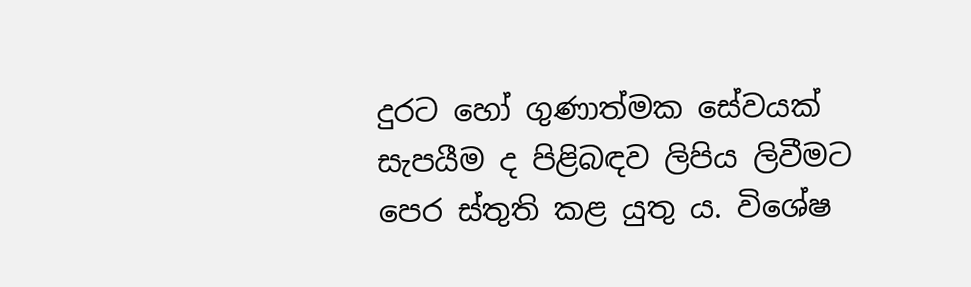දුරට හෝ ගුණාත්මක සේවයක් සැපයීම ද පිළිබඳව ලිපිය ලිවීමට පෙර ස්තුති කළ යුතු ය. විශේෂ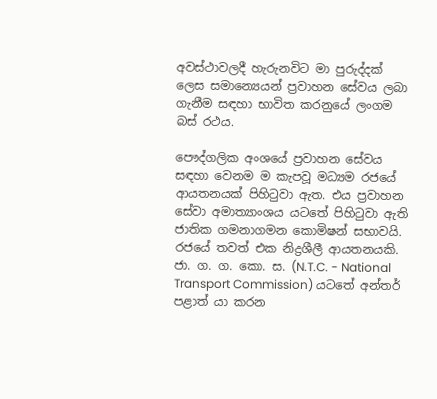අවස්ථාවලදී හැරුනවිට මා පුරුද්දක් ලෙස සමාන්‍යෙයන් ප්‍රවාහන සේවය ලබා ගැනීම සඳහා භාවිත කරනුයේ ලංගම බස් රථය.

පෞද්ගලික අංශයේ ප්‍රවාහන සේවය සඳහා වෙනම ම කැපවූ මධ්‍යම රජයේ ආයතනයක් පිහිටුවා ඇත. එය ප්‍රවාහන සේවා අමාත්‍යාංශය යටතේ පිහිටුවා ඇති ජාතික ගමනාගමන කොමිෂන් සභාවයි. රජයේ තවත් එක නිද්‍රශීලී ආයතනයකි. ජා. ග. ග. කො. ස. (N.T.C. - National Transport Commission) යටතේ අන්තර් පළාත් යා කරන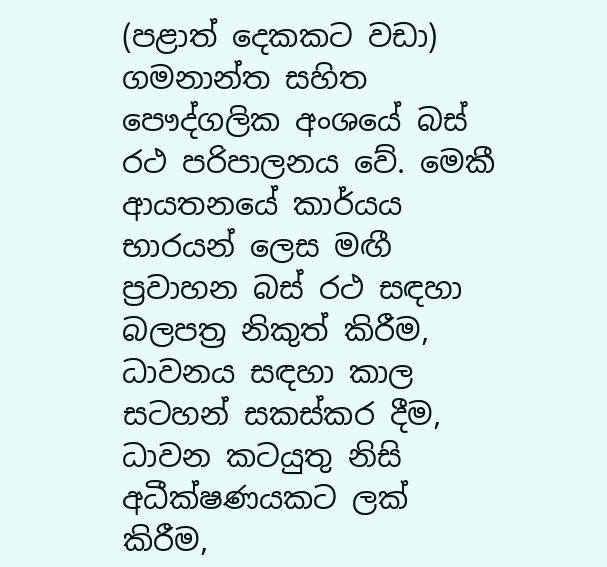(පළාත් දෙකකට වඩා) ගමනාන්ත සහිත පෞද්ගලික අංශයේ බස් රථ පරිපාලනය වේ. මෙකී ආයතනයේ කාර්යය භාරයන් ලෙස මඟී ප්‍රවාහන බස් රථ සඳහා බලපත්‍ර නිකුත් කිරීම, ධාවනය සඳහා කාල සටහන් සකස්කර දීම, ධාවන කටයුතු නිසි අධීක්ෂණයකට ලක් කිරීම,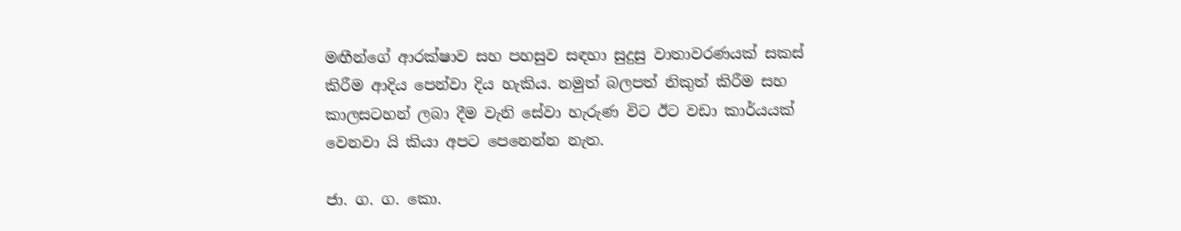මඟීන්ගේ ආරක්ෂාව සහ පහසුව සඳහා සුදුසු වාතාවරණයක් සකස් කිරීම ආදිය පෙන්වා දිය හැකිය. නමුත් බලපත් නිකුත් කිරීම සහ කාලසටහන් ලබා දීම වැනි සේවා හැරුණ විට ඊට වඩා කාර්යයක් වෙනවා යි කියා අපට පෙනෙන්න නැත.

ජා. ග. ග. කො.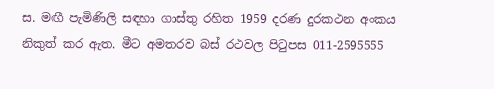ස. මඟී පැමිණිලි සඳහා ගාස්තු රහිත 1959 දරණ දුරකථන අංකය නිකුත් කර ඇත. මීට අමතරව බස් රථවල පිටුපස 011-2595555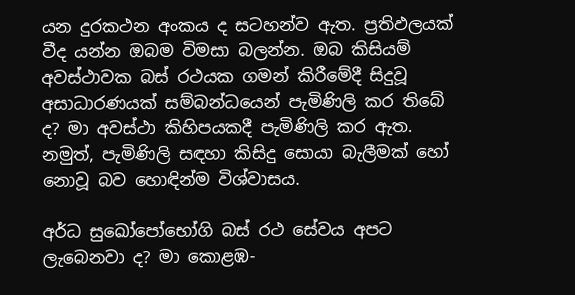යන දුරකථන අංකය ද සටහන්ව ඇත. ප්‍රතිඵලයක් වීද යන්න ඔබම විමසා බලන්න. ඔබ කිසියම් අවස්ථාවක බස් රථයක ගමන් කිරීමේදී සිදුවූ අසාධාරණයක් සම්බන්ධයෙන් පැමිණිලි කර තිබේ ද? මා අවස්ථා කිහිපයකදී පැමිණිලි කර ඇත. නමුත්, පැමිණිලි සඳහා කිසිදු සොයා බැලීමක් හෝ නොවූ බව හොඳින්ම විශ්වාසය.

අර්ධ සුඛෝපෝභෝගි බස් රථ සේවය අපට ලැබෙනවා ද? මා කොළඹ-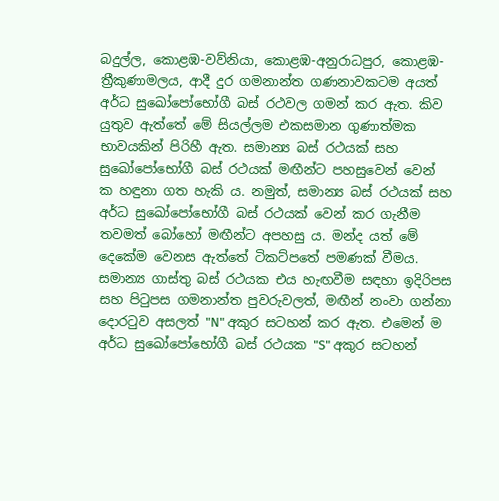බදුල්ල, කොළඹ-වව්නියා, කොළඹ-අනුරාධපුර, කොළඹ-ත්‍රීකුණාමලය, ආදී දුර ගමනාන්ත ගණනාවකටම අයත් අර්ධ සුඛෝපෝභෝගී බස් රථවල ගමන් කර ඇත. කිව යුතුව ඇත්තේ මේ සියල්ලම එකසමාන ගුණාත්මක භාවයකින් පිරිහී ඇත. සමාන්‍ය බස් රථයක් සහ සුඛෝපෝභෝගී බස් රථයක් මඟීන්ට පහසුවෙන් වෙන් ක හඳුනා ගත හැකි ය. නමුත්, සමාන්‍ය බස් රථයක් සහ අර්ධ සුඛෝපෝභෝගී බස් රථයක් වෙන් කර ගැනීම තවමත් බෝහෝ මඟීන්ට අපහසු ය. මන්ද යත් මේ දෙකේම වෙනස ඇත්තේ ටිකට්පතේ පමණක් වීමය. සමාන්‍ය ගාස්තු බස් රථයක එය හැඟවීම සඳහා ඉදිරිපස සහ පිටුපස ගමනාන්ත පුවරුවලත්, මඟීන් නංවා ගන්නා දොරටුව අසලත් "N" අකුර සටහන් කර ඇත. එමෙන් ම අර්ධ සුඛෝපෝභෝගී බස් රථයක "S" අකුර සටහන්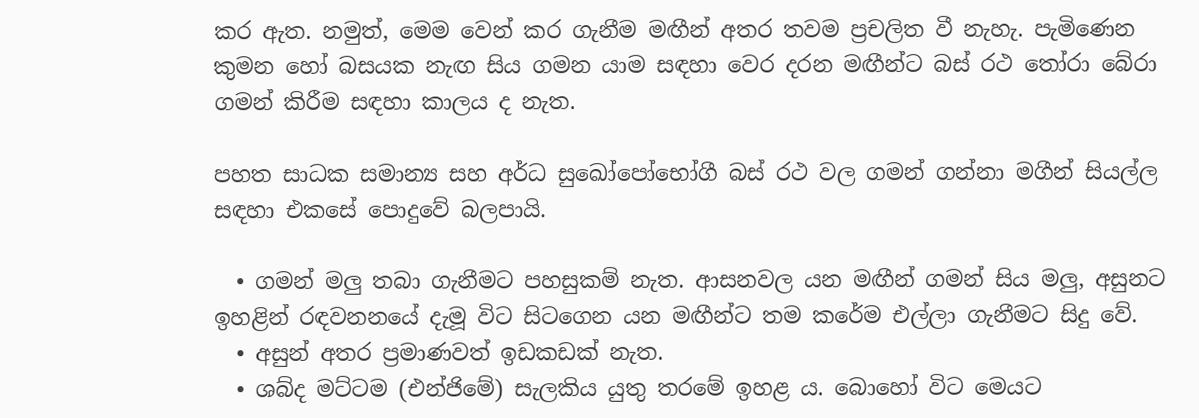කර ඇත. නමුත්, මෙම වෙන් කර ගැනීම මඟීන් අතර තවම ප්‍රචලිත වී නැහැ. පැමිණෙන කුමන හෝ බසයක නැඟ සිය ගමන යාම සඳහා වෙර දරන මඟීන්ට බස් රථ තෝරා බේරා ගමන් කිරීම සඳහා කාලය ද නැත.

පහත සාධක සමාන්‍ය සහ අර්ධ සුඛෝපෝභෝගී බස් රථ වල ගමන් ගන්නා මගීන් සියල්ල සඳහා එකසේ පොදුවේ බලපායි.

  • ගමන් මලු තබා ගැනීමට පහසුකම් නැත. ආසනවල යන මඟීන් ගමන් සිය මලු, අසුනට ඉහළින් රඳවනනයේ දැමූ විට සිටගෙන යන මඟීන්ට තම කරේම එල්ලා ගැනීමට සිදු වේ.
  • අසුන් අතර ප්‍රමාණවත් ඉඩකඩක් නැත.
  • ශබ්ද මට්ටම (එන්ජිමේ) සැලකිය යුතු තරමේ ඉහළ ය. බොහෝ විට මෙයට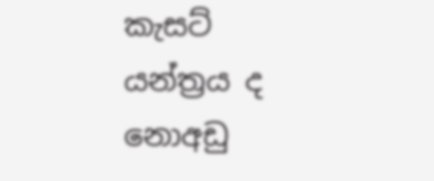කැසට් යන්ත්‍රය ද නොඅඩු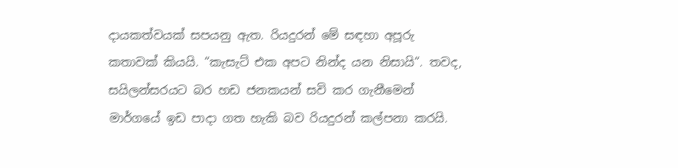දායකත්වයක් සපයනු ඇත. රියදුරන් මේ සඳහා අපූරු කතාවක් කියයි. “කැසැට් එක අපට නින්ද යන නිසායි“. තවද, සයිලන්සරයට බර හඩ ජනකයන් සවි කර ගැනීමෙන් මාර්ගයේ ඉඩ පාදා ගත හැකි බව රියදුරන් කල්පනා කරයි.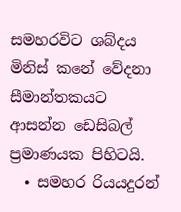සමහරවිට ශබ්දය මිනිස් කනේ වේදනා සීමාන්තකයට ආසන්න ඩෙසිබල් ප්‍රමාණයක පිහිටයි.
  • සමහර රියයදුරන්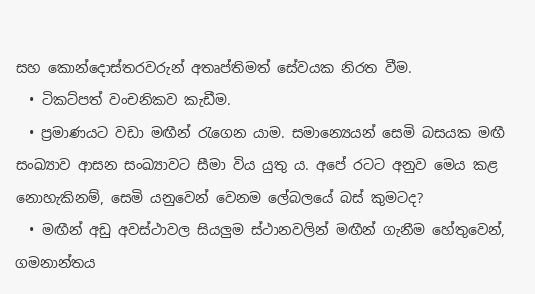සහ කොන්දොස්තරවරුන් අතෘප්තිමත් සේවයක නිරත වීම.
  • ටිකට්පත් වංචනිකව කැඩීම.
  • ප්‍රමාණයට වඩා මඟීන් රැගෙන යාම. සමාන්‍යෙයන් සෙමි බසයක මඟී සංඛ්‍යාව ආසන සංඛ්‍යාවට සීමා විය යුතු ය. අපේ රටට අනුව මෙය කළ නොහැකිනම්, සෙමි යනුවෙන් වෙනම ලේබලයේ බස් කුමටද?
  • මඟීන් අඩු අවස්ථාවල සියලුම ස්ථානවලින් මඟීන් ගැනීම හේතුවෙන්, ගමනාන්තය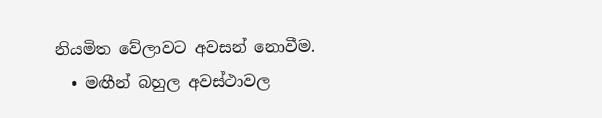නියමිත වේලාවට අවසන් නොවීම.
  • මඟීන් බහුල අවස්ථාවල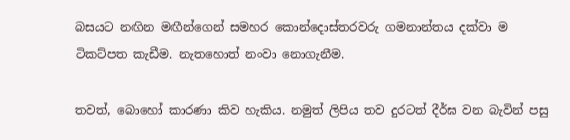බසයට නඟින මඟීන්ගෙන් සමහර කොන්දොස්තරවරු ගමනාන්තය දක්වා ම ටිකට්පත කැඩීම. නැතහොත් නංවා නොගැනීම.

තවත්, බොහෝ කාරණා කිව හැකිය. නමුත් ලිපිය තව දුරටත් දීර්ඝ වන බැවින් පසු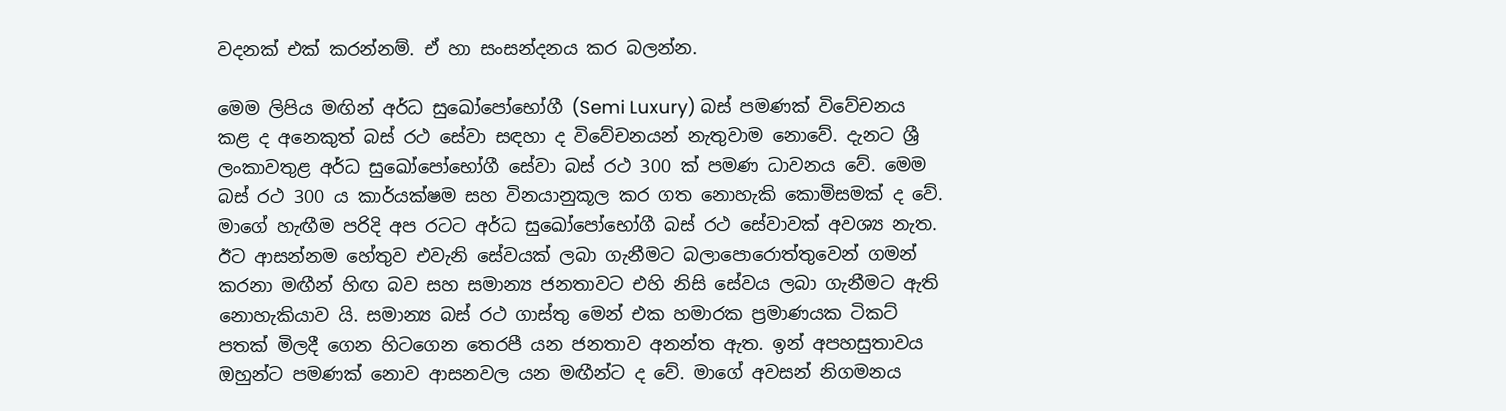වදනක් එක් කරන්නම්. ඒ හා සංසන්දනය කර බලන්න.

මෙම ලිපිය මඟින් අර්ධ සුඛෝපෝභෝගී (Semi Luxury) බස් පමණක් විවේචනය කළ ද අනෙකුත් බස් රථ සේවා සඳහා ද විවේචනයන් නැතුවාම නොවේ. දැනට ශ්‍රී ලංකාවතුළ අර්ධ සුඛෝපෝභෝගී සේවා බස් රථ 300 ක් පමණ ධාවනය වේ. මෙම බස් රථ 300 ය කාර්යක්ෂම සහ විනයානුකූල කර ගත නොහැකි කොමිසමක් ද වේ. මාගේ හැඟීම පරිදි අප රටට අර්ධ සුඛෝපෝභෝගී බස් රථ සේවාවක් අවශ්‍ය නැත. ඊට ආසන්නම හේතුව එවැනි සේවයක් ලබා ගැනීමට බලාපොරොත්තුවෙන් ගමන් කරනා මඟීන් හිඟ බව සහ සමාන්‍ය ජනතාවට එහි නිසි සේවය ලබා ගැනීමට ඇති නොහැකියාව යි. සමාන්‍ය බස් රථ ගාස්තු මෙන් එක හමාරක ප්‍රමාණයක ටිකට් පතක් මිලදී ගෙන හිටගෙන තෙරපී යන ජනතාව අනන්ත ඇත. ඉන් අපහසුතාවය ඔහුන්ට පමණක් නොව ආසනවල යන මඟීන්ට ද වේ. මාගේ අවසන් නිගමනය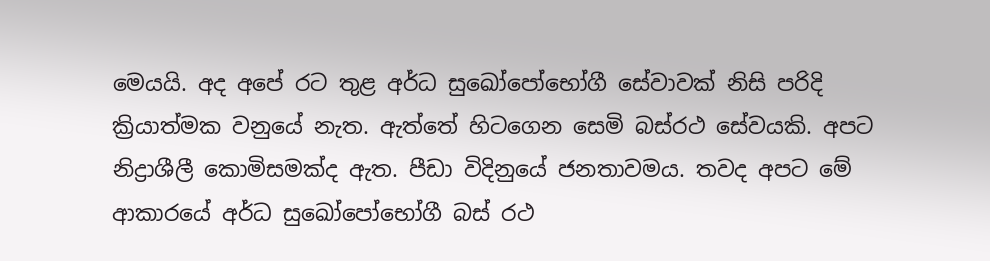මෙයයි. අද අපේ රට තුළ අර්ධ සුඛෝපෝභෝගී සේවාවක් නිසි පරිදි ක්‍රියාත්මක වනුයේ නැත. ඇත්තේ හිටගෙන සෙමි බස්රථ සේවයකි. අපට නිද්‍රාශීලී කොමිසමක්ද ඇත. පීඩා විදිනුයේ ජනතාවමය. තවද අපට මේ ආකාරයේ අර්ධ සුඛෝපෝභෝගී බස් රථ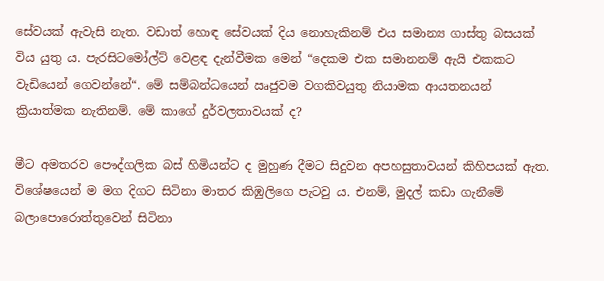සේවයක් ඇවැසි නැත. වඩාත් හොඳ සේවයක් දිය නොහැකිනම් එය සමාන්‍ය ගාස්තු බසයක් විය යුතු ය. පැරසිටමෝල්ට් වෙළඳ දැන්වීමක මෙන් “දෙකම එක සමානනම් ඇයි එකකට වැඩියෙන් ගෙවන්නේ“. මේ සම්බන්ධයෙන් ඍජුවම වගකිවයුතු නියාමක ආයතනයන් ක්‍රියාත්මක නැතිනම්. මේ කාගේ දුර්වලතාවයක් ද?

මීට අමතරව පෞද්ගලික බස් හිමියන්ට ද මුහුණ දීමට සිදුවන අපහසුතාවයන් කිහිපයක් ඇත. විශේෂයෙන් ම මග දිගට සිටිනා මාතර කිඹුලිගෙ පැටවු ය. එනම්, මුදල් කඩා ගැනීමේ බලාපොරොත්තුවෙන් සිටිනා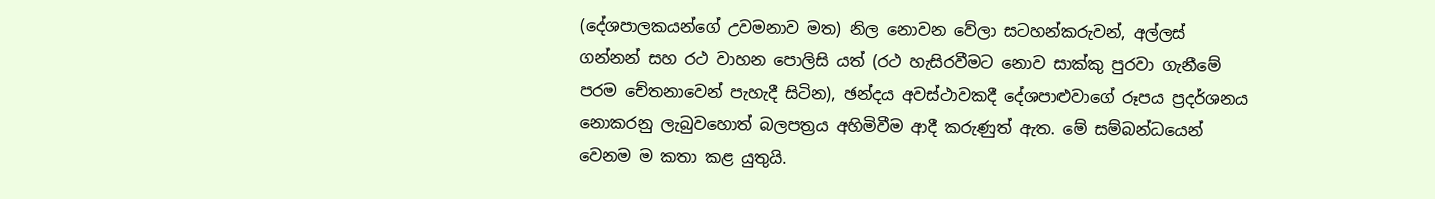(දේශපාලකයන්ගේ උවමනාව මත) නිල නොවන වේලා සටහන්කරුවන්, අල්ලස් ගන්නන් සහ රථ වාහන පොලිසි යත් (රථ හැසිරවීමට නොව සාක්කු පුරවා ගැනීමේ පරම චේතනාවෙන් පැහැදී සිටින), ඡන්දය අවස්ථාවකදී දේශපාළුවාගේ රූපය ප්‍රදර්ශනය නොකරනු ලැබුවහොත් බලපත්‍රය අහිමිවීම ආදී කරුණුත් ඇත. මේ සම්බන්ධයෙන් වෙනම ම කතා කළ යුතුයි.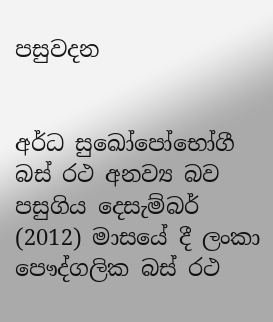පසුවදන


අර්ධ සුඛෝපෝභෝගී බස් රථ අනව්‍ය බව පසුගිය දෙසැම්බර් (2012) මාසයේ දී ලංකා පෞද්ගලික බස් රථ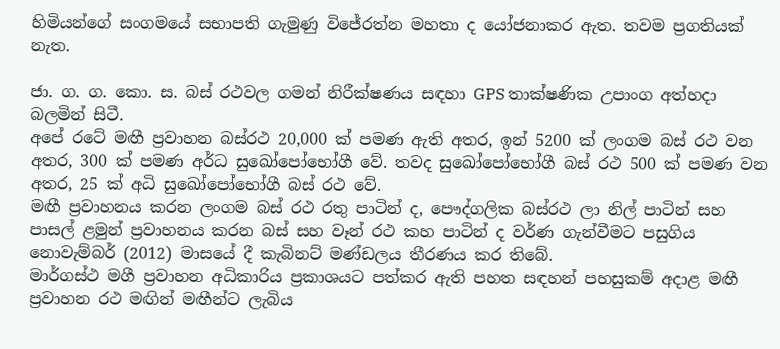හිමියන්ගේ සංගමයේ සභාපති ගැමුණු විජේරත්න මහතා ද යෝජනාකර ඇත. තවම ප්‍රගතියක් නැත.

ජා. ග. ග. කො. ස. බස් රථවල ගමන් නිරීක්ෂණය සඳහා GPS තාක්ෂණික උපාංග අත්හදා බලමින් සිටී.
අපේ රටේ මඟී ප්‍රවාහන බස්රථ 20,000 ක් පමණ ඇති අතර, ඉන් 5200 ක් ලංගම බස් රථ වන අතර, 300 ක් පමණ අර්ධ සුඛෝපෝභෝගී වේ. තවද සුඛෝපෝභෝගී බස් රථ 500 ක් පමණ වන අතර, 25 ක් අධි සුඛෝපෝභෝගී බස් රථ වේ.
මඟී ප්‍රවාහනය කරන ලංගම බස් රථ රතු පාටින් ද, පෞද්ගලික බස්රථ ලා නිල් පාටින් සහ පාසල් ළමුන් ප්‍රවාහනය කරන බස් සහ වෑන් රථ කහ පාටින් ද වර්ණ ගැන්වීමට පසුගිය නොවැම්බර් (2012) මාසයේ දී කැබිනට් මණ්ඩලය තීරණය කර තිබේ.
මාර්ගස්ථ මගී ප්‍රවාහන අධිකාරිය ප්‍රකාශයට පත්කර ඇති පහත සඳහන් පහසුකම් අදාළ මඟී ප්‍රවාහන රථ මඟින් මඟීන්ට ලැබිය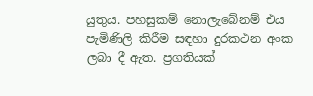යුතුය. පහසුකම් නොලැබේනම් එය පැමිණිලි කිරීම සඳහා දුරකථන අංක ලබා දී ඇත. ප්‍රගතියක්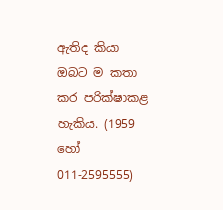ඇතිද කියා ඔබට ම කතා කර පරික්ෂාකළ හැකිය. (1959 හෝ 011-2595555)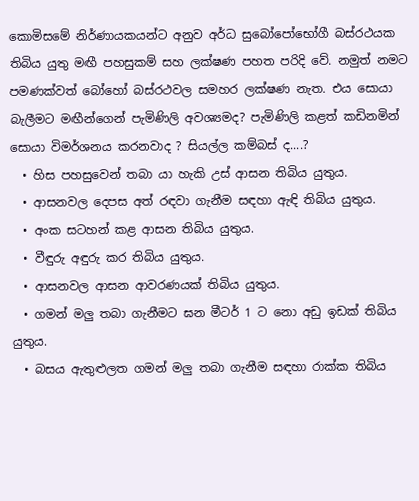කොමිසමේ නිර්ණායකයන්ට අනුව අර්ධ සුබෝපෝභෝගී බස්රථයක තිබිය යුතු මඟී පහසුකම් සහ ලක්ෂණ පහත පරිදි වේ. නමුත් නමට පමණක්වත් බෝහෝ බස්රථවල සමහර ලක්ෂණ නැත. එය සොයා බැලීමට මඟීන්ගෙන් පැමිණිලි අවශ්‍යමද? පැමිණිලි කළත් කඩිනමින් සොයා විමර්ශනය කරනවාද ? සියල්ල කම්බස් ද....?
  • හිස පහසුවෙන් තබා යා හැකි උස් ආසන තිබිය යුතුය.
  • ආසනවල දෙපස අත් රඳවා ගැනීම සඳහා ඇඳි තිබිය යුතුය.
  • අංක සටහන් කළ ආසන තිබිය යුතුය.
  • වීඳුරු අඳුරු කර තිබිය යුතුය.
  • ආසනවල ආසන ආවරණයක් තිබිය යුතුය.
  • ගමන් මලු තබා ගැනීමට ඝන මීටර් 1 ට නො අඩු ඉඩක් තිබිය යුතුය.
  • බසය ඇතුළුලත ගමන් මලු තබා ගැනීම සඳහා රාක්ක තිබිය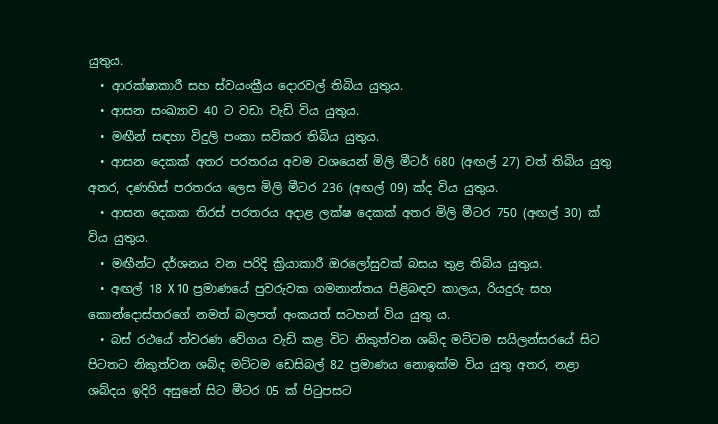යුතුය.
  • ආරක්ෂාකාරී සහ ස්වයංක්‍රීය දොරවල් තිබිය යුතුය.
  • ආසන සංඛ්‍යාව 40 ට වඩා වැඩි විය යුතුය.
  • මඟීන් සඳහා විදුලි පංකා සවිකර තිබිය යුතුය.
  • ආසන දෙකක් අතර පරතරය අවම වශයෙන් මිලි මීටර් 680 (අඟල් 27) වත් තිබිය යුතු අතර, දණහිස් පරතරය ලෙස මිලි මීටර 236 (අඟල් 09) ක්ද විය යුතුය.
  • ආසන දෙකක තිරස් පරතරය අදාළ ලක්ෂ දෙකක් අතර මිලි මීටර 750 (අඟල් 30) ක් විය යුතුය.
  • මඟීන්ට දර්ශනය වන පරිදි ක්‍රියාකාරී ඔරලෝසුවක් බසය තුළ තිබිය යුතුය.
  • අඟල් 18 X 10 ප්‍රමාණයේ පුවරුවක ගමනාන්තය පිළිබඳව කාලය, රියදුරු සහ කොන්දොස්තරගේ නමත් බලපත් අංකයත් සටහන් විය යුතු ය.
  • බස් රථයේ ත්වරණ වේගය වැඩි කළ විට නිකුත්වන ශබ්ද මට්ටම සයිලන්සරයේ සිට පිටතට නිකුත්වන ශබ්ද මට්ටම ඩෙසිබල් 82 ප්‍රමාණය නොඉක්ම විය යුතු අතර, නළා ශබ්දය ඉදිරි අසුනේ සිට මීටර 05 ක් පිටුපසට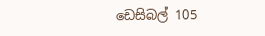ඩෙසිබල් 105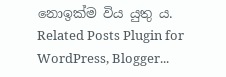නොඉක්ම විය යුතු ය.
Related Posts Plugin for WordPress, Blogger...